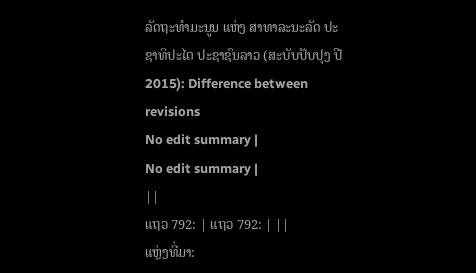ລັດຖະທຳມະນູນ ແຫ່ງ ສາທາລະນະລັດ ປະຊາທິປະໄຕ ປະຊາຊົນລາວ (ສະບັບປັບປຸງ ປີ 2015): Difference between revisions
No edit summary |
No edit summary |
||
ແຖວ 792: | ແຖວ 792: | ||
ແຫຼ່ງທີ່ມາ: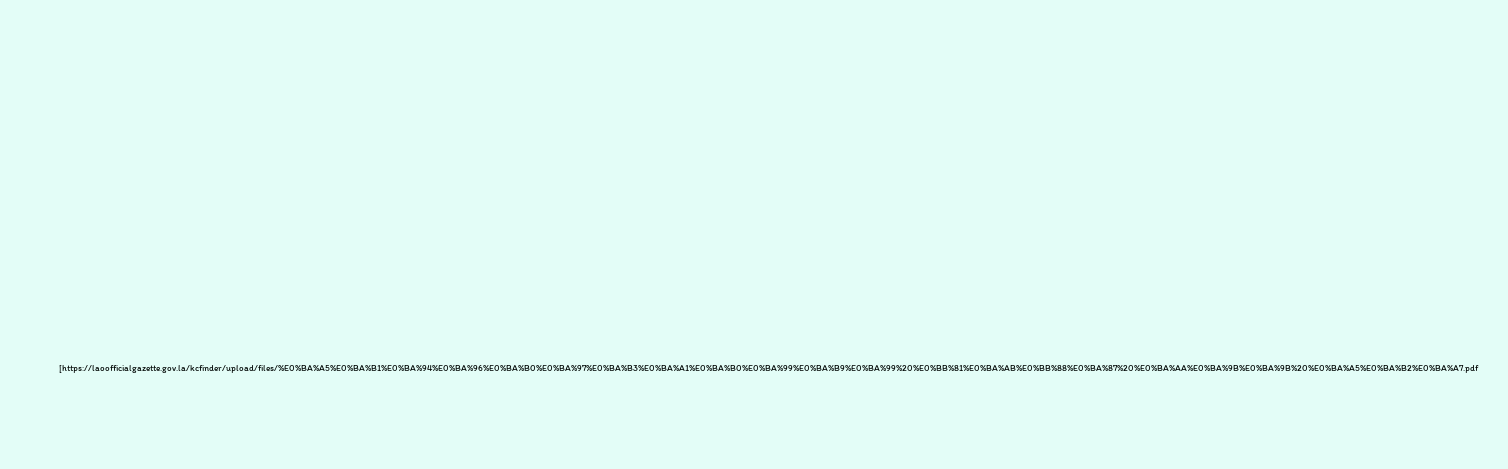[https://laoofficialgazette.gov.la/kcfinder/upload/files/%E0%BA%A5%E0%BA%B1%E0%BA%94%E0%BA%96%E0%BA%B0%E0%BA%97%E0%BA%B3%E0%BA%A1%E0%BA%B0%E0%BA%99%E0%BA%B9%E0%BA%99%20%E0%BB%81%E0%BA%AB%E0%BB%88%E0%BA%87%20%E0%BA%AA%E0%BA%9B%E0%BA%9B%20%E0%BA%A5%E0%BA%B2%E0%BA%A7.pdf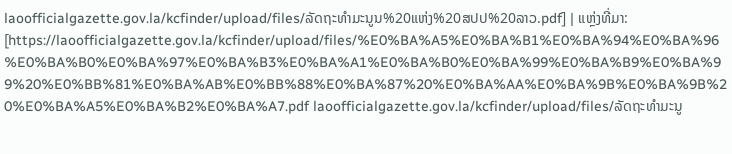laoofficialgazette.gov.la/kcfinder/upload/files/ລັດຖະທຳມະນູນ%20ແຫ່ງ%20ສປປ%20ລາວ.pdf] | ແຫຼ່ງທີ່ມາ: [https://laoofficialgazette.gov.la/kcfinder/upload/files/%E0%BA%A5%E0%BA%B1%E0%BA%94%E0%BA%96%E0%BA%B0%E0%BA%97%E0%BA%B3%E0%BA%A1%E0%BA%B0%E0%BA%99%E0%BA%B9%E0%BA%99%20%E0%BB%81%E0%BA%AB%E0%BB%88%E0%BA%87%20%E0%BA%AA%E0%BA%9B%E0%BA%9B%20%E0%BA%A5%E0%BA%B2%E0%BA%A7.pdf laoofficialgazette.gov.la/kcfinder/upload/files/ລັດຖະທຳມະນູ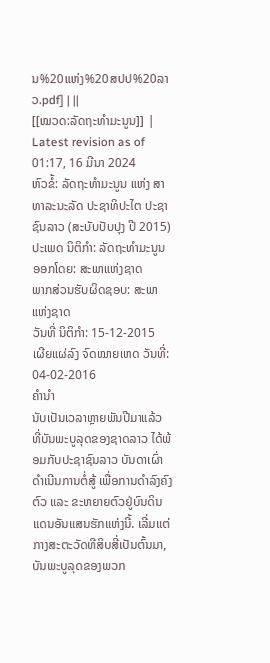ນ%20ແຫ່ງ%20ສປປ%20ລາວ.pdf] | ||
[[ໝວດ:ລັດຖະທຳມະນູນ]] |
Latest revision as of 01:17, 16 ມີນາ 2024
ຫົວຂໍ້: ລັດຖະທຳມະນູນ ແຫ່ງ ສາທາລະນະລັດ ປະຊາທິປະໄຕ ປະຊາຊົນລາວ (ສະບັບປັບປຸງ ປີ 2015)
ປະເພດ ນິຕິກໍາ: ລັດຖະທໍາມະນູນ
ອອກໂດຍ: ສະພາແຫ່ງຊາດ
ພາກສ່ວນຮັບຜິດຊອບ: ສະພາແຫ່ງຊາດ
ວັນທີ່ ນິຕິກໍາ: 15-12-2015
ເຜີຍແຜ່ລົງ ຈົດໝາຍເຫດ ວັນທີ່: 04-02-2016
ຄຳນຳ
ນັບເປັນເວລາຫຼາຍພັນປີມາແລ້ວ ທີ່ບັນພະບູລຸດຂອງຊາດລາວ ໄດ້ພ້ອມກັບປະຊາຊົນລາວ ບັນດາເຜົ່າ ດຳເນີນການຕໍ່ສູ້ ເພື່ອການດຳລົງຄົງຕົວ ແລະ ຂະຫຍາຍຕົວຢູ່ບົນດິນແດນອັນແສນຮັກແຫ່ງນີ້. ເລີ່ມແຕ່ກາງສະຕະວັດທີສິບສີ່ເປັນຕົ້ນມາ, ບັນພະບູລຸດຂອງພວກ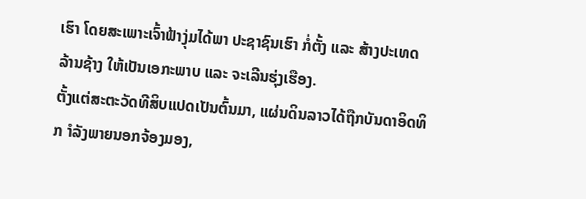ເຮົາ ໂດຍສະເພາະເຈົ້າຟ້າງຸ່ມໄດ້ພາ ປະຊາຊົນເຮົາ ກໍ່ຕັ້ງ ແລະ ສ້າງປະເທດລ້ານຊ້າງ ໃຫ້ເປັນເອກະພາບ ແລະ ຈະເລີນຮຸ່ງເຮືອງ.
ຕັ້ງແຕ່ສະຕະວັດທີສິບແປດເປັນຕົ້ນມາ, ແຜ່ນດິນລາວໄດ້ຖືກບັນດາອິດທິກ ຳລັງພາຍນອກຈ້ອງມອງ,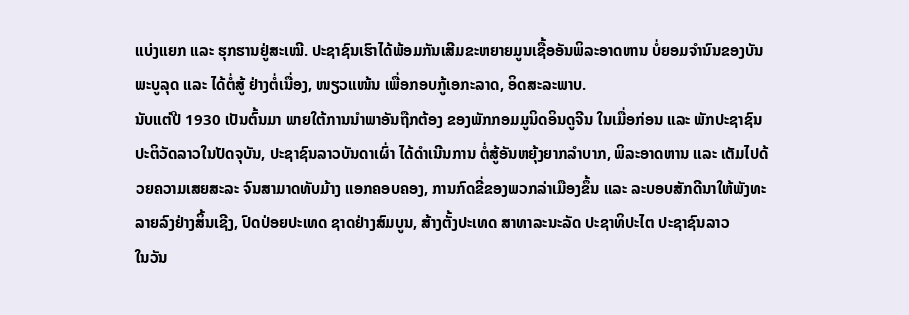ແບ່ງແຍກ ແລະ ຮຸກຮານຢູ່ສະເໝີ. ປະຊາຊົນເຮົາໄດ້ພ້ອມກັນເສີມຂະຫຍາຍມູນເຊື້ອອັນພິລະອາດຫານ ບໍ່ຍອມຈຳນົນຂອງບັນພະບູລຸດ ແລະ ໄດ້ຕໍ່ສູ້ ຢ່າງຕໍ່ເນື່ອງ, ໜຽວແໜ້ນ ເພື່ອກອບກູ້ເອກະລາດ, ອິດສະລະພາບ.
ນັບແຕ່ປີ 1930 ເປັນຕົ້ນມາ ພາຍໃຕ້ການນຳພາອັນຖືກຕ້ອງ ຂອງພັກກອມມູນິດອິນດູຈີນ ໃນເມື່ອກ່ອນ ແລະ ພັກປະຊາຊົນປະຕິວັດລາວໃນປັດຈຸບັນ, ປະຊາຊົນລາວບັນດາເຜົ່າ ໄດ້ດຳເນີນການ ຕໍ່ສູ້ອັນຫຍຸ້ງຍາກລຳບາກ, ພິລະອາດຫານ ແລະ ເຕັມໄປດ້ວຍຄວາມເສຍສະລະ ຈົນສາມາດທັບມ້າງ ແອກຄອບຄອງ, ການກົດຂີ່ຂອງພວກລ່າເມືອງຂຶ້ນ ແລະ ລະບອບສັກດີນາໃຫ້ພັງທະລາຍລົງຢ່າງສິ້ນເຊີງ, ປົດປ່ອຍປະເທດ ຊາດຢ່າງສົມບູນ, ສ້າງຕັ້ງປະເທດ ສາທາລະນະລັດ ປະຊາທິປະໄຕ ປະຊາຊົນລາວ
ໃນວັນ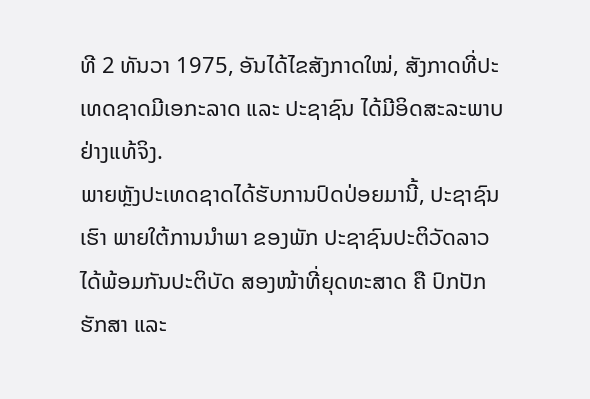ທີ 2 ທັນວາ 1975, ອັນໄດ້ໄຂສັງກາດໃໝ່, ສັງກາດທີ່ປະເທດຊາດມີເອກະລາດ ແລະ ປະຊາຊົນ ໄດ້ມີອິດສະລະພາບຢ່າງແທ້ຈິງ.
ພາຍຫຼັງປະເທດຊາດໄດ້ຮັບການປົດປ່ອຍມານີ້, ປະຊາຊົນເຮົາ ພາຍໃຕ້ການນຳພາ ຂອງພັກ ປະຊາຊົນປະຕິວັດລາວ ໄດ້ພ້ອມກັນປະຕິບັດ ສອງໜ້າທີ່ຍຸດທະສາດ ຄື ປົກປັກຮັກສາ ແລະ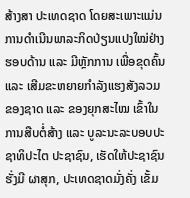ສ້າງສາ ປະເທດຊາດ ໂດຍສະເພາະແມ່ນການດຳເນີນພາລະກິດປ່ຽນແປງໃໝ່ຢ່າງຮອບດ້ານ ແລະ ມີຫຼັກການ ເພື່ອຂຸດຄົ້ນ ແລະ ເສີມຂະຫຍາຍກຳລັງແຮງສັງລວມຂອງຊາດ ແລະ ຂອງຍຸກສະໄໝ ເຂົ້າໃນການສືບຕໍ່ສ້າງ ແລະ ບູລະນະລະບອບປະຊາທິປະໄຕ ປະຊາຊົນ, ເຮັດໃຫ້ປະຊາຊົນຮັ່ງມີ ຜາສຸກ, ປະເທດຊາດມັ່ງຄັ່ງ ເຂັ້ມ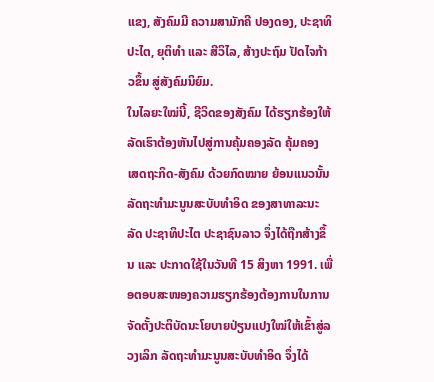ແຂງ, ສັງຄົມມີ ຄວາມສາມັກຄີ ປອງດອງ, ປະຊາທິປະໄຕ, ຍຸຕິທຳ ແລະ ສີວິໄລ, ສ້າງປະຖົມ ປັດໄຈກ້າວຂຶ້ນ ສູ່ສັງຄົມນິຍົມ.
ໃນໄລຍະໃໝ່ນີ້, ຊີວິດຂອງສັງຄົມ ໄດ້ຮຽກຮ້ອງໃຫ້ລັດເຮົາຕ້ອງຫັນໄປສູ່ການຄຸ້ມຄອງລັດ ຄຸ້ມຄອງ ເສດຖະກິດ-ສັງຄົມ ດ້ວຍກົດໝາຍ ຍ້ອນແນວນັ້ນ ລັດຖະທຳມະນູນສະບັບທຳອິດ ຂອງສາທາລະນະລັດ ປະຊາທິປະໄຕ ປະຊາຊົນລາວ ຈຶ່ງໄດ້ຖືກສ້າງຂຶ້ນ ແລະ ປະກາດໃຊ້ໃນວັນທີ 15 ສິງຫາ 1991. ເພື່ອຕອບສະໜອງຄວາມຮຽກຮ້ອງຕ້ອງການໃນການຈັດຕັ້ງປະຕິບັດນະໂຍບາຍປ່ຽນແປງໃໝ່ໃຫ້ເຂົ້າສູ່ລວງເລິກ ລັດຖະທຳມະນູນສະບັບທຳອິດ ຈຶ່ງໄດ້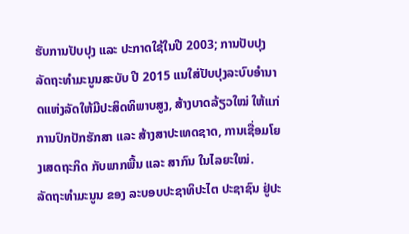ຮັບການປັບປຸງ ແລະ ປະກາດໃຊ້ໃນປີ 2003; ການປັບປຸງ ລັດຖະທຳມະນູນສະບັບ ປີ 2015 ແນໃສ່ປັບປຸງລະບົບອຳນາດແຫ່ງລັດໃຫ້ມີປະສິດທິພາບສູງ, ສ້າງບາດລ້ຽວໃໝ່ ໃຫ້ແກ່ການປົກປັກຮັກສາ ແລະ ສ້າງສາປະເທດຊາດ, ການເຊື່ອມໂຍງເສດຖະກິດ ກັບພາກພື້ນ ແລະ ສາກົນ ໃນໄລຍະໃໝ່.
ລັດຖະທຳມະນູນ ຂອງ ລະບອບປະຊາທິປະໄຕ ປະຊາຊົນ ຢູ່ປະ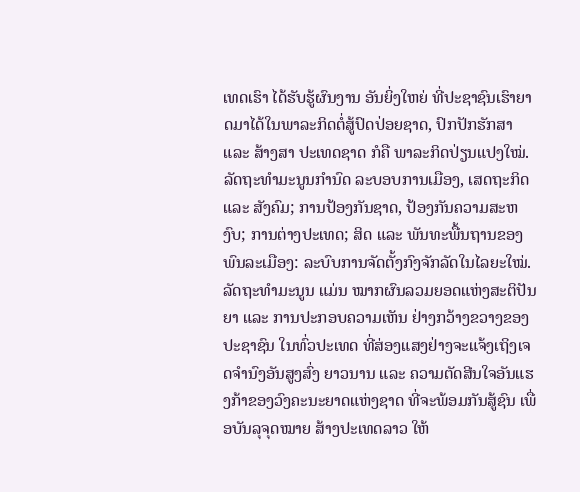ເທດເຮົາ ໄດ້ຮັບຮູ້ຜົນງານ ອັນຍິ່ງໃຫຍ່ ທີ່ປະຊາຊົນເຮົາຍາດມາໄດ້ໃນພາລະກິດຕໍ່ສູ້ປົດປ່ອຍຊາດ, ປົກປັກຮັກສາ ແລະ ສ້າງສາ ປະເທດຊາດ ກໍຄື ພາລະກິດປ່ຽນແປງໃໝ່. ລັດຖະທຳມະນູນກຳນົດ ລະບອບການເມືອງ, ເສດຖະກິດ ແລະ ສັງຄົມ; ການປ້ອງກັນຊາດ, ປ້ອງກັນຄວາມສະຫງົບ; ການຕ່າງປະເທດ; ສິດ ແລະ ພັນທະພື້ນຖານຂອງ ພົນລະເມືອງ: ລະບົບການຈັດຕັ້ງກົງຈັກລັດໃນໄລຍະໃໝ່.
ລັດຖະທຳມະນູນ ແມ່ນ ໝາກຜົນລວມຍອດແຫ່ງສະຕິປັນຍາ ແລະ ການປະກອບຄວາມເຫັນ ຢ່າງກວ້າງຂວາງຂອງປະຊາຊົນ ໃນທົ່ວປະເທດ ທີ່ສ່ອງແສງຢ່າງຈະແຈ້ງເຖິງເຈດຈຳນົງອັນສູງສົ່ງ ຍາວນານ ແລະ ຄວາມຕັດສີນໃຈອັນແຮງກ້າຂອງວົງຄະນະຍາດແຫ່ງຊາດ ທີ່ຈະພ້ອມກັນສູ້ຊົນ ເພື່ອບັນລຸຈຸດໝາຍ ສ້າງປະເທດລາວ ໃຫ້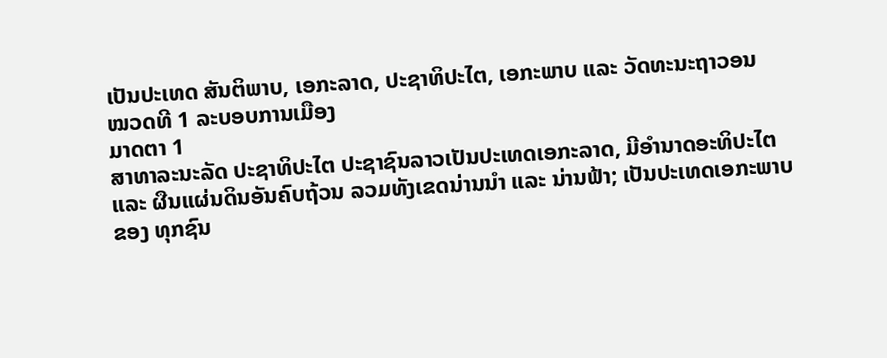ເປັນປະເທດ ສັນຕິພາບ, ເອກະລາດ, ປະຊາທິປະໄຕ, ເອກະພາບ ແລະ ວັດທະນະຖາວອນ
ໝວດທີ 1 ລະບອບການເມືອງ
ມາດຕາ 1
ສາທາລະນະລັດ ປະຊາທິປະໄຕ ປະຊາຊົນລາວເປັນປະເທດເອກະລາດ, ມີອຳນາດອະທິປະໄຕ ແລະ ຜືນແຜ່ນດິນອັນຄົບຖ້ວນ ລວມທັງເຂດນ່ານນຳ ແລະ ນ່ານຟ້າ; ເປັນປະເທດເອກະພາບຂອງ ທຸກຊົນ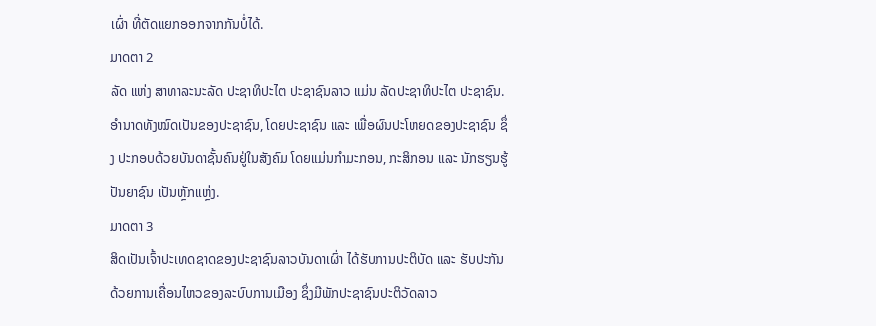ເຜົ່າ ທີ່ຕັດແຍກອອກຈາກກັນບໍ່ໄດ້.
ມາດຕາ 2
ລັດ ແຫ່ງ ສາທາລະນະລັດ ປະຊາທິປະໄຕ ປະຊາຊົນລາວ ແມ່ນ ລັດປະຊາທິປະໄຕ ປະຊາຊົນ. ອຳນາດທັງໝົດເປັນຂອງປະຊາຊົນ, ໂດຍປະຊາຊົນ ແລະ ເພື່ອຜົນປະໂຫຍດຂອງປະຊາຊົນ ຊຶ່ງ ປະກອບດ້ວຍບັນດາຊັ້ນຄົນຢູ່ໃນສັງຄົມ ໂດຍແມ່ນກຳມະກອນ, ກະສິກອນ ແລະ ນັກຮຽນຮູ້ປັນຍາຊົນ ເປັນຫຼັກແຫຼ່ງ.
ມາດຕາ 3
ສິດເປັນເຈົ້າປະເທດຊາດຂອງປະຊາຊົນລາວບັນດາເຜົ່າ ໄດ້ຮັບການປະຕິບັດ ແລະ ຮັບປະກັນ ດ້ວຍການເຄື່ອນໄຫວຂອງລະບົບການເມືອງ ຊຶ່ງມີພັກປະຊາຊົນປະຕິວັດລາວ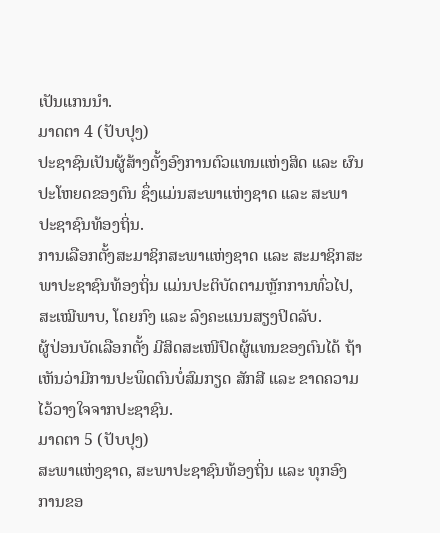ເປັນແກນນຳ.
ມາດຕາ 4 (ປັບປຸງ)
ປະຊາຊົນເປັນຜູ້ສ້າງຕັ້ງອົງການຕົວແທນແຫ່ງສິດ ແລະ ຜົນປະໂຫຍດຂອງຕົນ ຊຶ່ງແມ່ນສະພາແຫ່ງຊາດ ແລະ ສະພາປະຊາຊົນທ້ອງຖິ່ນ.
ການເລືອກຕັ້ງສະມາຊິກສະພາແຫ່ງຊາດ ແລະ ສະມາຊິກສະພາປະຊາຊົນທ້ອງຖິ່ນ ແມ່ນປະຕິບັດຕາມຫຼັກການທົ່ວໄປ, ສະເໝີພາບ, ໂດຍກົງ ແລະ ລົງຄະແນນສຽງປິດລັບ.
ຜູ້ປ່ອນບັດເລືອກຕັ້ງ ມີສິດສະເໜີປົດຜູ້ແທນຂອງຕົນໄດ້ ຖ້າເຫັນວ່າມີການປະພຶດຕົນບໍ່ສົມກຽດ ສັກສີ ແລະ ຂາດຄວາມໄວ້ວາງໃຈຈາກປະຊາຊົນ.
ມາດຕາ 5 (ປັບປຸງ)
ສະພາແຫ່ງຊາດ, ສະພາປະຊາຊົນທ້ອງຖິ່ນ ແລະ ທຸກອົງການຂອ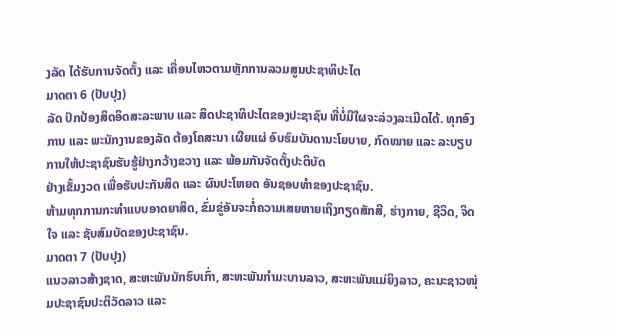ງລັດ ໄດ້ຮັບການຈັດຕັ້ງ ແລະ ເຄື່ອນໄຫວຕາມຫຼັກການລວມສູນປະຊາທິປະໄຕ
ມາດຕາ 6 (ປັບປຸງ)
ລັດ ປົກປ້ອງສິດອິດສະລະພາບ ແລະ ສິດປະຊາທິປະໄຕຂອງປະຊາຊົນ ທີ່ບໍ່ມີໃຜຈະລ່ວງລະເມີດໄດ້. ທຸກອົງການ ແລະ ພະນັກງານຂອງລັດ ຕ້ອງໂຄສະນາ ເຜີຍແຜ່ ອົບຮົມບັນດານະໂຍບາຍ, ກົດໝາຍ ແລະ ລະບຽບການໃຫ້ປະຊາຊົນຮັບຮູ້ຢ່າງກວ້າງຂວາງ ແລະ ພ້ອມກັນຈັດຕັ້ງປະຕິບັດ
ຢ່າງເຂັ້ມງວດ ເພື່ອຮັບປະກັນສິດ ແລະ ຜົນປະໂຫຍດ ອັນຊອບທຳຂອງປະຊາຊົນ.
ຫ້າມທຸກການກະທຳແບບອາດຍາສິດ, ຂົ່ມຂູ່ອັນຈະກໍ່ຄວາມເສຍຫາຍເຖິງກຽດສັກສີ, ຮ່າງກາຍ, ຊີວິດ, ຈິດໃຈ ແລະ ຊັບສົມບັດຂອງປະຊາຊົນ.
ມາດຕາ 7 (ປັບປຸງ)
ແນວລາວສ້າງຊາດ, ສະຫະພັນນັກຮົບເກົ່າ, ສະຫະພັນກຳມະບານລາວ, ສະຫະພັນແມ່ຍິງລາວ, ຄະນະຊາວໜຸ່ມປະຊາຊົນປະຕິວັດລາວ ແລະ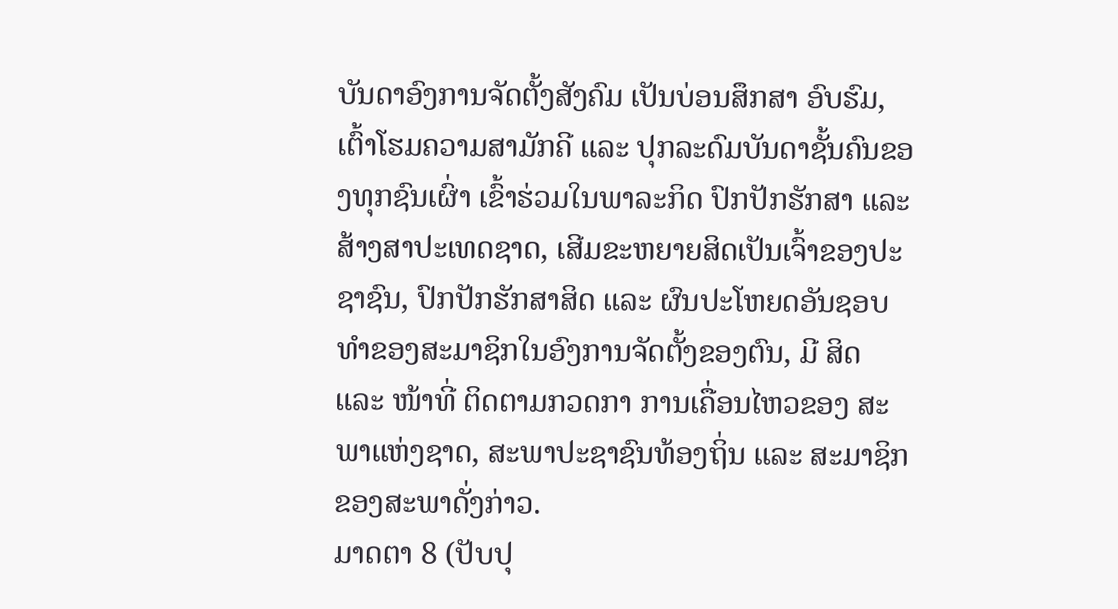ບັນດາອົງການຈັດຕັ້ງສັງຄົມ ເປັນບ່ອນສຶກສາ ອົບຮົມ, ເຕົ້າໂຮມຄວາມສາມັກຄີ ແລະ ປຸກລະດົມບັນດາຊັ້ນຄົນຂອງທຸກຊົນເຜົ່າ ເຂົ້າຮ່ວມໃນພາລະກິດ ປົກປັກຮັກສາ ແລະ ສ້າງສາປະເທດຊາດ, ເສີມຂະຫຍາຍສິດເປັນເຈົ້າຂອງປະຊາຊົນ, ປົກປັກຮັກສາສິດ ແລະ ຜົນປະໂຫຍດອັນຊອບທຳຂອງສະມາຊິກໃນອົງການຈັດຕັ້ງຂອງຕົນ, ມີ ສິດ ແລະ ໜ້າທີ່ ຕິດຕາມກວດກາ ການເຄື່ອນໄຫວຂອງ ສະພາແຫ່ງຊາດ, ສະພາປະຊາຊົນທ້ອງຖິ່ນ ແລະ ສະມາຊິກ ຂອງສະພາດັ່ງກ່າວ.
ມາດຕາ 8 (ປັບປຸ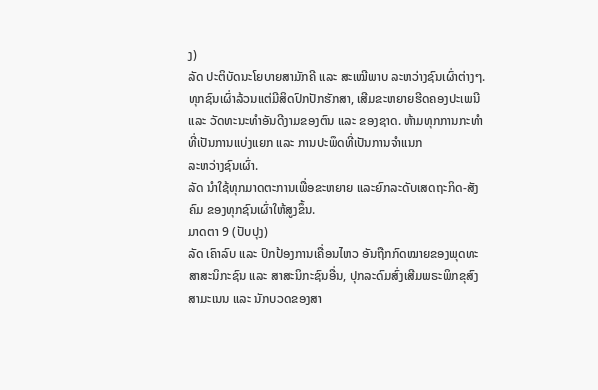ງ)
ລັດ ປະຕິບັດນະໂຍບາຍສາມັກຄີ ແລະ ສະເໝີພາບ ລະຫວ່າງຊົນເຜົ່າຕ່າງໆ. ທຸກຊົນເຜົ່າລ້ວນແຕ່ມີສິດປົກປັກຮັກສາ, ເສີມຂະຫຍາຍຮີດຄອງປະເພນີ ແລະ ວັດທະນະທຳອັນດີງາມຂອງຕົນ ແລະ ຂອງຊາດ. ຫ້າມທຸກການກະທຳທີ່ເປັນການແບ່ງແຍກ ແລະ ການປະພຶດທີ່ເປັນການຈຳແນກ
ລະຫວ່າງຊົນເຜົ່າ.
ລັດ ນຳໃຊ້ທຸກມາດຕະການເພື່ອຂະຫຍາຍ ແລະຍົກລະດັບເສດຖະກິດ-ສັງຄົມ ຂອງທຸກຊົນເຜົ່າໃຫ້ສູງຂຶ້ນ.
ມາດຕາ 9 (ປັບປຸງ)
ລັດ ເຄົາລົບ ແລະ ປົກປ້ອງການເຄື່ອນໄຫວ ອັນຖືກກົດໝາຍຂອງພຸດທະສາສະນິກະຊົນ ແລະ ສາສະນິກະຊົນອື່ນ, ປຸກລະດົມສົ່ງເສີມພຣະພິກຂຸສົງສາມະເນນ ແລະ ນັກບວດຂອງສາ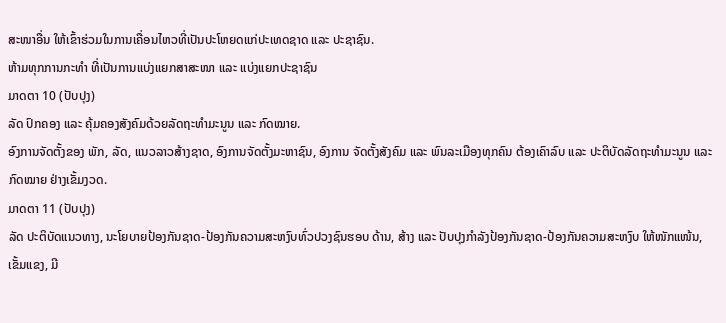ສະໜາອື່ນ ໃຫ້ເຂົ້າຮ່ວມໃນການເຄື່ອນໄຫວທີ່ເປັນປະໂຫຍດແກ່ປະເທດຊາດ ແລະ ປະຊາຊົນ.
ຫ້າມທຸກການກະທຳ ທີ່ເປັນການແບ່ງແຍກສາສະໜາ ແລະ ແບ່ງແຍກປະຊາຊົນ
ມາດຕາ 10 (ປັບປຸງ)
ລັດ ປົກຄອງ ແລະ ຄຸ້ມຄອງສັງຄົມດ້ວຍລັດຖະທຳມະນູນ ແລະ ກົດໝາຍ.
ອົງການຈັດຕັ້ງຂອງ ພັກ, ລັດ, ແນວລາວສ້າງຊາດ, ອົງການຈັດຕັ້ງມະຫາຊົນ, ອົງການ ຈັດຕັ້ງສັງຄົມ ແລະ ພົນລະເມືອງທຸກຄົນ ຕ້ອງເຄົາລົບ ແລະ ປະຕິບັດລັດຖະທຳມະນູນ ແລະ ກົດໝາຍ ຢ່າງເຂັ້ມງວດ.
ມາດຕາ 11 (ປັບປຸງ)
ລັດ ປະຕິບັດແນວທາງ, ນະໂຍບາຍປ້ອງກັນຊາດ-ປ້ອງກັນຄວາມສະຫງົບທົ່ວປວງຊົນຮອບ ດ້ານ, ສ້າງ ແລະ ປັບປຸງກຳລັງປ້ອງກັນຊາດ-ປ້ອງກັນຄວາມສະຫງົບ ໃຫ້ໜັກແໜ້ນ, ເຂັ້ມແຂງ, ມີ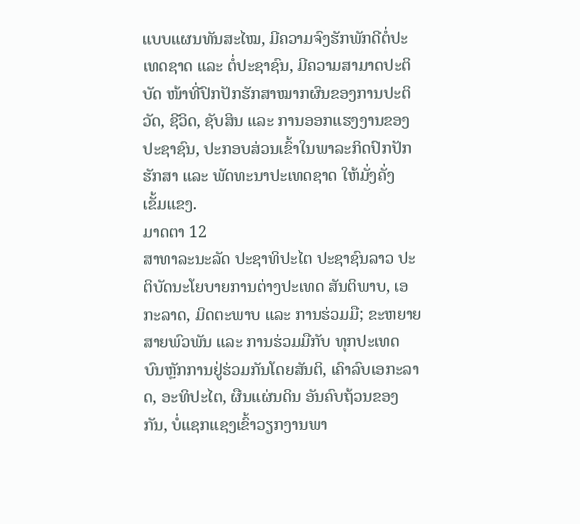ແບບແຜນທັນສະໄໝ, ມີຄວາມຈົງຮັກພັກດີຕໍ່ປະເທດຊາດ ແລະ ຕໍ່ປະຊາຊົນ, ມີຄວາມສາມາດປະຕິບັດ ໜ້າທີ່ປົກປັກຮັກສາໝາກຜົນຂອງການປະຕິວັດ, ຊີວິດ, ຊັບສິນ ແລະ ການອອກແຮງງານຂອງປະຊາຊົນ, ປະກອບສ່ວນເຂົ້າໃນພາລະກິດປົກປັກຮັກສາ ແລະ ພັດທະນາປະເທດຊາດ ໃຫ້ມັ່ງຄັ່ງ ເຂັ້ມແຂງ.
ມາດຕາ 12
ສາທາລະນະລັດ ປະຊາທິປະໄຕ ປະຊາຊົນລາວ ປະຕິບັດນະໂຍບາຍການຕ່າງປະເທດ ສັນຕິພາບ, ເອກະລາດ, ມິດຕະພາບ ແລະ ການຮ່ວມມື; ຂະຫຍາຍສາຍພົວພັນ ແລະ ການຮ່ວມມືກັບ ທຸກປະເທດ ບົນຫຼັກການຢູ່ຮ່ວມກັນໂດຍສັນຕິ, ເຄົາລົບເອກະລາດ, ອະທິປະໄຕ, ຜືນແຜ່ນດິນ ອັນຄົບຖ້ວນຂອງກັນ, ບໍ່ແຊກແຊງເຂົ້າວຽກງານພາ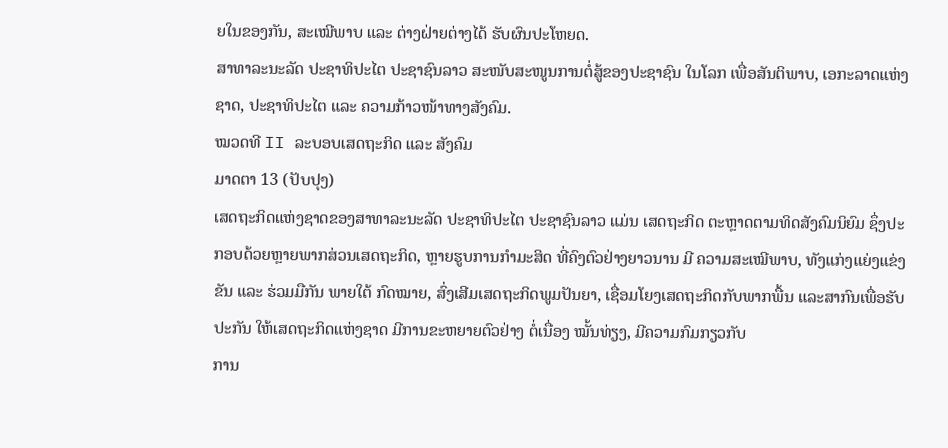ຍໃນຂອງກັນ, ສະເໝີພາບ ແລະ ຕ່າງຝ່າຍຕ່າງໄດ້ ຮັບຜົນປະໂຫຍດ.
ສາທາລະນະລັດ ປະຊາທິປະໄຕ ປະຊາຊົນລາວ ສະໜັບສະໜູນການຕໍ່ສູ້ຂອງປະຊາຊົນ ໃນໂລກ ເພື່ອສັນຕິພາບ, ເອກະລາດແຫ່ງຊາດ, ປະຊາທິປະໄຕ ແລະ ຄວາມກ້າວໜ້າທາງສັງຄົມ.
ໝວດທີ II ລະບອບເສດຖະກິດ ແລະ ສັງຄົມ
ມາດຕາ 13 (ປັບປຸງ)
ເສດຖະກິດແຫ່ງຊາດຂອງສາທາລະນະລັດ ປະຊາທິປະໄຕ ປະຊາຊົນລາວ ແມ່ນ ເສດຖະກິດ ຕະຫຼາດຕາມທິດສັງຄົມນິຍົມ ຊຶ່ງປະກອບດ້ວຍຫຼາຍພາກສ່ວນເສດຖະກິດ, ຫຼາຍຮູບການກຳມະສິດ ທີ່ຄົງຕົວຢ່າງຍາວນານ ມີ ຄວາມສະເໝີພາບ, ທັງແກ່ງແຍ່ງແຂ່ງຂັນ ແລະ ຮ່ວມມືກັນ ພາຍໃຕ້ ກົດໝາຍ, ສົ່ງເສີມເສດຖະກິດພູມປັນຍາ, ເຊື່ອມໂຍງເສດຖະກິດກັບພາກພື້ນ ແລະສາກົນເພື່ອຮັບປະກັນ ໃຫ້ເສດຖະກິດແຫ່ງຊາດ ມີການຂະຫຍາຍຕົວຢ່າງ ຕໍ່ເນື່ອງ ໝັ້ນທ່ຽງ, ມີຄວາມກົມກຽວກັບ
ການ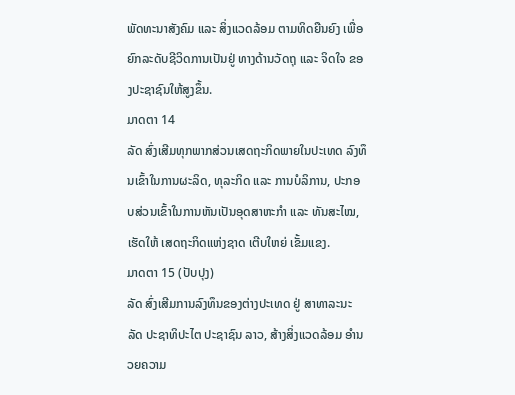ພັດທະນາສັງຄົມ ແລະ ສິ່ງແວດລ້ອມ ຕາມທິດຍືນຍົງ ເພື່ອຍົກລະດັບຊີວິດການເປັນຢູ່ ທາງດ້ານວັດຖຸ ແລະ ຈິດໃຈ ຂອງປະຊາຊົນໃຫ້ສູງຂຶ້ນ.
ມາດຕາ 14
ລັດ ສົ່ງເສີມທຸກພາກສ່ວນເສດຖະກິດພາຍໃນປະເທດ ລົງທຶນເຂົ້າໃນການຜະລິດ, ທຸລະກິດ ແລະ ການບໍລິການ, ປະກອບສ່ວນເຂົ້າໃນການຫັນເປັນອຸດສາຫະກຳ ແລະ ທັນສະໄໝ, ເຮັດໃຫ້ ເສດຖະກິດແຫ່ງຊາດ ເຕີບໃຫຍ່ ເຂັ້ມແຂງ.
ມາດຕາ 15 (ປັບປຸງ)
ລັດ ສົ່ງເສີມການລົງທຶນຂອງຕ່າງປະເທດ ຢູ່ ສາທາລະນະລັດ ປະຊາທິປະໄຕ ປະຊາຊົນ ລາວ, ສ້າງສິ່ງແວດລ້ອມ ອຳນວຍຄວາມ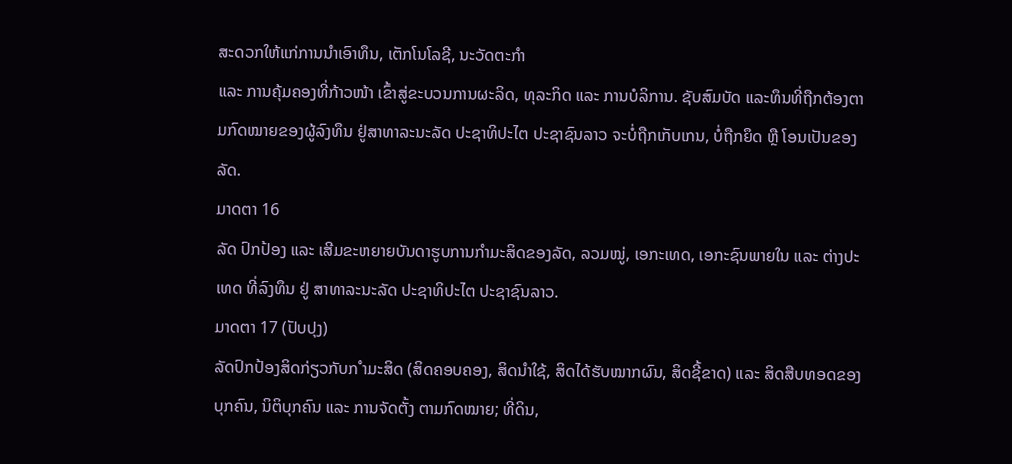ສະດວກໃຫ້ແກ່ການນຳເອົາທຶນ, ເຕັກໂນໂລຊີ, ນະວັດຕະກຳ
ແລະ ການຄຸ້ມຄອງທີ່ກ້າວໜ້າ ເຂົ້າສູ່ຂະບວນການຜະລິດ, ທຸລະກິດ ແລະ ການບໍລິການ. ຊັບສົມບັດ ແລະທຶນທີ່ຖືກຕ້ອງຕາມກົດໝາຍຂອງຜູ້ລົງທຶນ ຢູ່ສາທາລະນະລັດ ປະຊາທິປະໄຕ ປະຊາຊົນລາວ ຈະບໍ່ຖືກເກັບເກນ, ບໍ່ຖືກຍຶດ ຫຼື ໂອນເປັນຂອງລັດ.
ມາດຕາ 16
ລັດ ປົກປ້ອງ ແລະ ເສີມຂະຫຍາຍບັນດາຮູບການກຳມະສິດຂອງລັດ, ລວມໝູ່, ເອກະເທດ, ເອກະຊົນພາຍໃນ ແລະ ຕ່າງປະເທດ ທີ່ລົງທຶນ ຢູ່ ສາທາລະນະລັດ ປະຊາທິປະໄຕ ປະຊາຊົນລາວ.
ມາດຕາ 17 (ປັບປຸງ)
ລັດປົກປ້ອງສິດກ່ຽວກັບກ ຳມະສິດ (ສິດຄອບຄອງ, ສິດນຳໃຊ້, ສິດໄດ້ຮັບໝາກຜົນ, ສິດຊີ້ຂາດ) ແລະ ສິດສືບທອດຂອງ ບຸກຄົນ, ນິຕິບຸກຄົນ ແລະ ການຈັດຕັ້ງ ຕາມກົດໝາຍ; ທີ່ດິນ,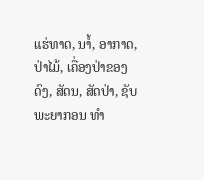ແຮ່ທາດ, ນາໍ້, ອາກາດ, ປ່າໄມ້, ເຄື່ອງປ່າຂອງດົງ, ສັດນ, ສັດປ່າ, ຊັບພະຍາກອນ ທຳ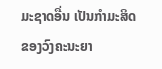ມະຊາດອື່ນ ເປັນກຳມະສິດຂອງວົງຄະນະຍາ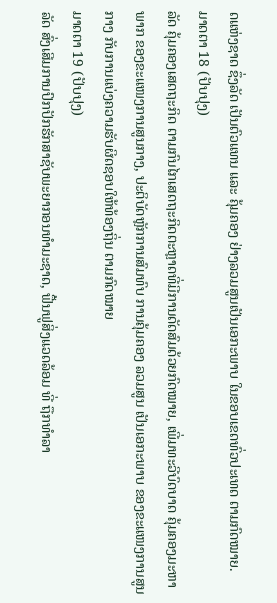ດແຫ່ງຊາດ ຊຶ່ງລັດ ເປັນຕົວແທນ ແລະ ຄຸ້ມຄອງ ຢ່າງລວມສູນເປັນເອກະພາບ ໃນຂອບເຂດທົ່ວປະເທດ ຕາມກົດໝາຍ.
ມາດຕາ 18 (ປັບປຸງ)
ລັດ ຄຸ້ມຄອງເສດຖະກິດ ຕາມກົນໄກເສດຖະກິດຕະຫຼາດທີ່ມີການດັດສົມດ້ວຍກົດໝາຍ, ເພີ່ມທະວີບົດບາດ ຄຸ້ມຄອງມະຫາພາກ ຂອງຂະແໜງການສູນກາງ, ປະຕິບັດຫຼັກການສົມທົບ ການຄຸ້ມຄອງ ລວມສູນ ເປັນເອກະພາບ ຂອງຂະແໜງການສູນກາງ ກັບການແບ່ງຄວາມຮັບຜິດຊອບໃຫ້ທ້ອງຖິ່ນ ຕາມກົດໝາຍ
ມາດຕາ 19 (ປັບປຸງ)
ລັດ ສົ່ງເສີມການປົກປັກຮັກສາຊັບພະຍາກອນທຳມະຊາດ, ຟື້ນຟູສິ່ງແວດລ້ອມ ທີ່ ຖືກທຳລາ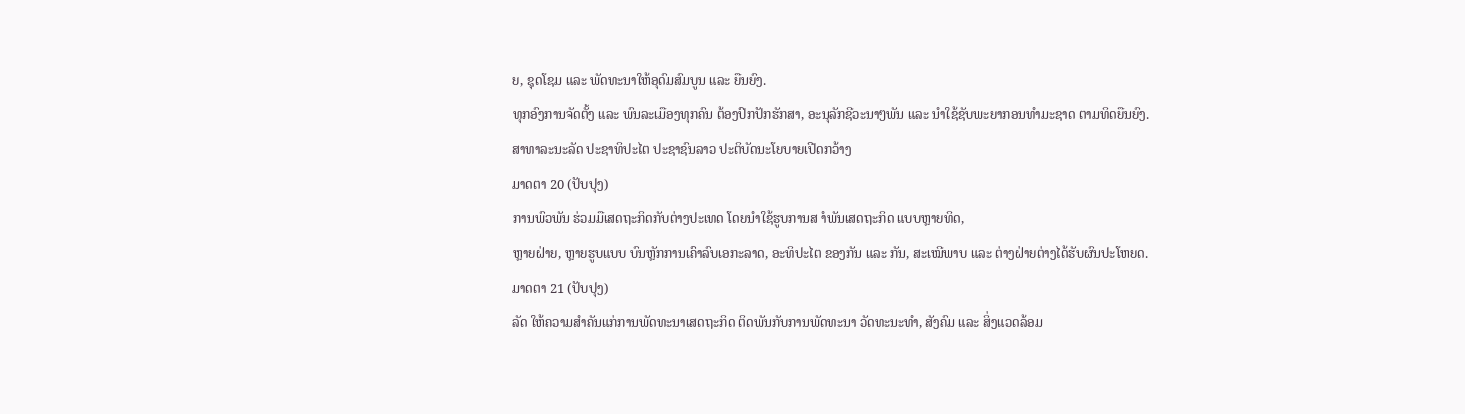ຍ, ຊຸດໂຊມ ແລະ ພັດທະນາໃຫ້ອຸດົມສົມບູນ ແລະ ຍືນຍົງ.
ທຸກອົງການຈັດຕັ້ງ ແລະ ພົນລະເມືອງທຸກຄົນ ຕ້ອງປົກປັກຮັກສາ, ອະນຸລັກຊີວະນາໆພັນ ແລະ ນຳໃຊ້ຊັບພະຍາກອນທຳມະຊາດ ຕາມທິດຍືນຍົງ.
ສາທາລະນະລັດ ປະຊາທິປະໄຕ ປະຊາຊົນລາວ ປະຕິບັດນະໂຍບາຍເປີດກວ້າງ
ມາດຕາ 20 (ປັບປຸງ)
ການພົວພັນ ຮ່ວມມືເສດຖະກິດກັບຕ່າງປະເທດ ໂດຍນຳໃຊ້ຮູບການສ ຳພັນເສດຖະກິດ ແບບຫຼາຍທິດ,
ຫຼາຍຝ່າຍ, ຫຼາຍຮູບແບບ ບົນຫຼັກການເຄົາລົບເອກະລາດ, ອະທິປະໄຕ ຂອງກັນ ແລະ ກັນ, ສະເໝີພາບ ແລະ ຕ່າງຝ່າຍຕ່າງໄດ້ຮັບຜົນປະໂຫຍດ.
ມາດຕາ 21 (ປັບປຸງ)
ລັດ ໃຫ້ຄວາມສຳຄັນແກ່ການພັດທະນາເສດຖະກິດ ຕິດພັນກັບການພັດທະນາ ວັດທະນະທຳ, ສັງຄົມ ແລະ ສິ່ງແວດລ້ອມ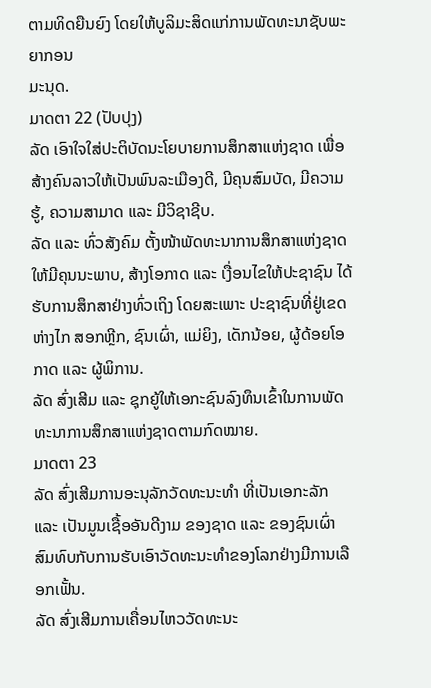ຕາມທິດຍືນຍົງ ໂດຍໃຫ້ບູລິມະສິດແກ່ການພັດທະນາຊັບພະຍາກອນ
ມະນຸດ.
ມາດຕາ 22 (ປັບປຸງ)
ລັດ ເອົາໃຈໃສ່ປະຕິບັດນະໂຍບາຍການສຶກສາແຫ່ງຊາດ ເພື່ອສ້າງຄົນລາວໃຫ້ເປັນພົນລະເມືອງດີ, ມີຄຸນສົມບັດ, ມີຄວາມຮູ້, ຄວາມສາມາດ ແລະ ມີວິຊາຊີບ.
ລັດ ແລະ ທົ່ວສັງຄົມ ຕັ້ງໜ້າພັດທະນາການສຶກສາແຫ່ງຊາດ ໃຫ້ມີຄຸນນະພາບ, ສ້າງໂອກາດ ແລະ ເງື່ອນໄຂໃຫ້ປະຊາຊົນ ໄດ້ຮັບການສຶກສາຢ່າງທົ່ວເຖິງ ໂດຍສະເພາະ ປະຊາຊົນທີ່ຢູ່ເຂດຫ່າງໄກ ສອກຫຼີກ, ຊົນເຜົ່າ, ແມ່ຍິງ, ເດັກນ້ອຍ, ຜູ້ດ້ອຍໂອກາດ ແລະ ຜູ້ພິການ.
ລັດ ສົ່ງເສີມ ແລະ ຊຸກຍູ້ໃຫ້ເອກະຊົນລົງທຶນເຂົ້າໃນການພັດທະນາການສຶກສາແຫ່ງຊາດຕາມກົດໝາຍ.
ມາດຕາ 23
ລັດ ສົ່ງເສີມການອະນຸລັກວັດທະນະທຳ ທີ່ເປັນເອກະລັກ ແລະ ເປັນມູນເຊື້ອອັນດີງາມ ຂອງຊາດ ແລະ ຂອງຊົນເຜົ່າ ສົມທົບກັບການຮັບເອົາວັດທະນະທຳຂອງໂລກຢ່າງມີການເລືອກເຟັ້ນ.
ລັດ ສົ່ງເສີມການເຄື່ອນໄຫວວັດທະນະ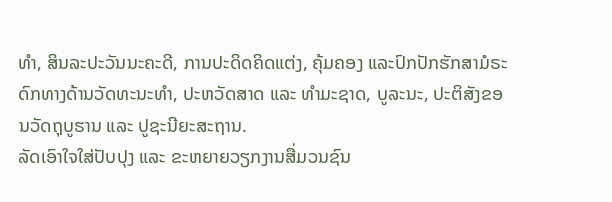ທຳ, ສິນລະປະວັນນະຄະດີ, ການປະດິດຄິດແຕ່ງ, ຄຸ້ມຄອງ ແລະປົກປັກຮັກສາມໍຣະດົກທາງດ້ານວັດທະນະທຳ, ປະຫວັດສາດ ແລະ ທຳມະຊາດ, ບູລະນະ, ປະຕິສັງຂອນວັດຖຸບູຮານ ແລະ ປູຊະນີຍະສະຖານ.
ລັດເອົາໃຈໃສ່ປັບປຸງ ແລະ ຂະຫຍາຍວຽກງານສື່ມວນຊົນ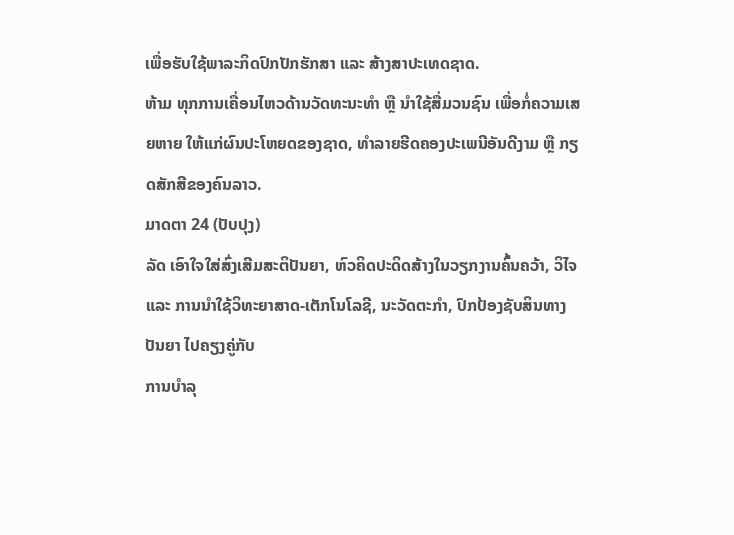ເພື່ອຮັບໃຊ້ພາລະກິດປົກປັກຮັກສາ ແລະ ສ້າງສາປະເທດຊາດ.
ຫ້າມ ທຸກການເຄື່ອນໄຫວດ້ານວັດທະນະທຳ ຫຼື ນຳໃຊ້ສື່ມວນຊົນ ເພື່ອກໍ່ຄວາມເສຍຫາຍ ໃຫ້ແກ່ຜົນປະໂຫຍດຂອງຊາດ, ທຳລາຍຮີດຄອງປະເພນີອັນດີງາມ ຫຼື ກຽດສັກສີຂອງຄົນລາວ.
ມາດຕາ 24 (ປັບປຸງ)
ລັດ ເອົາໃຈໃສ່ສົ່ງເສີມສະຕິປັນຍາ, ຫົວຄິດປະດິດສ້າງໃນວຽກງານຄົ້ນຄວ້າ, ວິໄຈ ແລະ ການນຳໃຊ້ວິທະຍາສາດ-ເຕັກໂນໂລຊີ, ນະວັດຕະກຳ, ປົກປ້ອງຊັບສິນທາງປັນຍາ ໄປຄຽງຄູ່ກັບ
ການບຳລຸ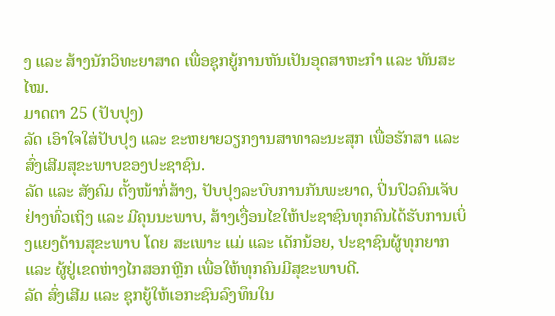ງ ແລະ ສ້າງນັກວິທະຍາສາດ ເພື່ອຊຸກຍູ້ການຫັນເປັນອຸດສາຫະກຳ ແລະ ທັນສະໄໝ.
ມາດຕາ 25 (ປັບປຸງ)
ລັດ ເອົາໃຈໃສ່ປັບປຸງ ແລະ ຂະຫຍາຍວຽກງານສາທາລະນະສຸກ ເພື່ອຮັກສາ ແລະ ສົ່ງເສີມສຸຂະພາບຂອງປະຊາຊົນ.
ລັດ ແລະ ສັງຄົມ ຕັ້ງໜ້າກໍ່ສ້າງ, ປັບປຸງລະບົບການກັນພະຍາດ, ປິ່ນປົວຄົນເຈັບຢ່າງທົ່ວເຖິງ ແລະ ມີຄຸນນະພາບ, ສ້າງເງື່ອນໄຂໃຫ້ປະຊາຊົນທຸກຄົນໄດ້ຮັບການເບິ່ງແຍງດ້ານສຸຂະພາບ ໂດຍ ສະເພາະ ແມ່ ແລະ ເດັກນ້ອຍ, ປະຊາຊົນຜູ້ທຸກຍາກ ແລະ ຜູ້ຢູ່ເຂດຫ່າງໄກສອກຫຼີກ ເພື່ອໃຫ້ທຸກຄົນມີສຸຂະພາບດີ.
ລັດ ສົ່ງເສີມ ແລະ ຊຸກຍູ້ໃຫ້ເອກະຊົນລົງທຶນໃນ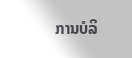ການບໍລິ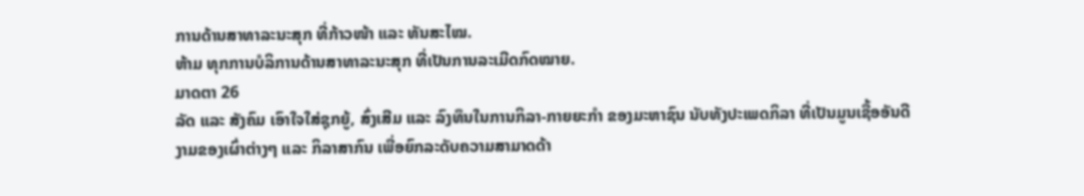ການດ້ານສາທາລະນະສຸກ ທີ່ກ້າວໜ້າ ແລະ ທັນສະໄໝ.
ຫ້າມ ທຸກການບໍລິການດ້ານສາທາລະນະສຸກ ທີ່ເປັນການລະເມີດກົດໝາຍ.
ມາດຕາ 26
ລັດ ແລະ ສັງຄົມ ເອົາໃຈໃສ່ຊຸກຍູ້, ສົ່ງເສີມ ແລະ ລົງທຶນໃນການກິລາ-ກາຍຍະກຳ ຂອງມະຫາຊົນ ນັບທັງປະເພດກິລາ ທີ່ເປັນມູນເຊື້ອອັນດີງາມຂອງເຜົ່າຕ່າງໆ ແລະ ກິລາສາກົນ ເພື່ອຍົກລະດັບຄວາມສາມາດດ້າ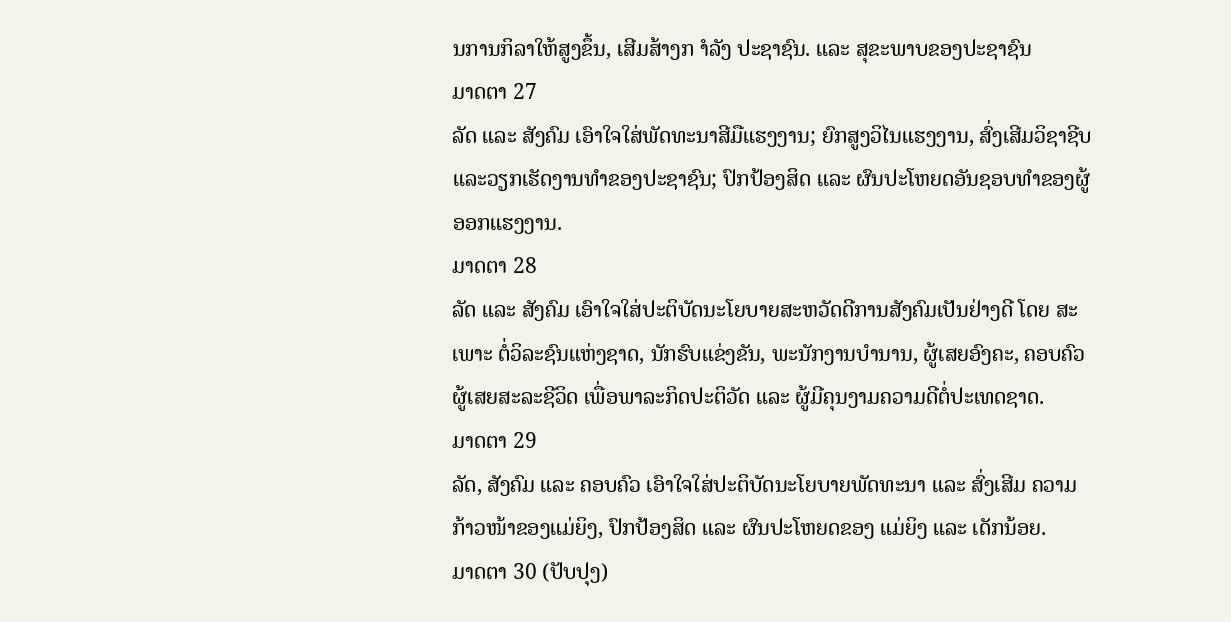ນການກິລາໃຫ້ສູງຂຶ້ນ, ເສີມສ້າງກ ຳລັງ ປະຊາຊົນ. ແລະ ສຸຂະພາບຂອງປະຊາຊົນ
ມາດຕາ 27
ລັດ ແລະ ສັງຄົມ ເອົາໃຈໃສ່ພັດທະນາສີມືແຮງງານ; ຍົກສູງວິໄນແຮງງານ, ສົ່ງເສີມວິຊາຊີບ ແລະວຽກເຮັດງານທຳຂອງປະຊາຊົນ; ປົກປ້ອງສິດ ແລະ ຜົນປະໂຫຍດອັນຊອບທຳຂອງຜູ້ອອກແຮງງານ.
ມາດຕາ 28
ລັດ ແລະ ສັງຄົມ ເອົາໃຈໃສ່ປະຕິບັດນະໂຍບາຍສະຫວັດດີການສັງຄົມເປັນຢ່າງດີ ໂດຍ ສະເພາະ ຕໍ່ວິລະຊົນແຫ່ງຊາດ, ນັກຮົບແຂ່ງຂັນ, ພະນັກງານບຳນານ, ຜູ້ເສຍອົງຄະ, ຄອບຄົວ ຜູ້ເສຍສະລະຊີວິດ ເພື່ອພາລະກິດປະຕິວັດ ແລະ ຜູ້ມີຄຸນງາມຄວາມດີຕໍ່ປະເທດຊາດ.
ມາດຕາ 29
ລັດ, ສັງຄົມ ແລະ ຄອບຄົວ ເອົາໃຈໃສ່ປະຕິບັດນະໂຍບາຍພັດທະນາ ແລະ ສົ່ງເສີມ ຄວາມກ້າວໜ້າຂອງແມ່ຍິງ, ປົກປ້ອງສິດ ແລະ ຜົນປະໂຫຍດຂອງ ແມ່ຍິງ ແລະ ເດັກນ້ອຍ.
ມາດຕາ 30 (ປັບປຸງ)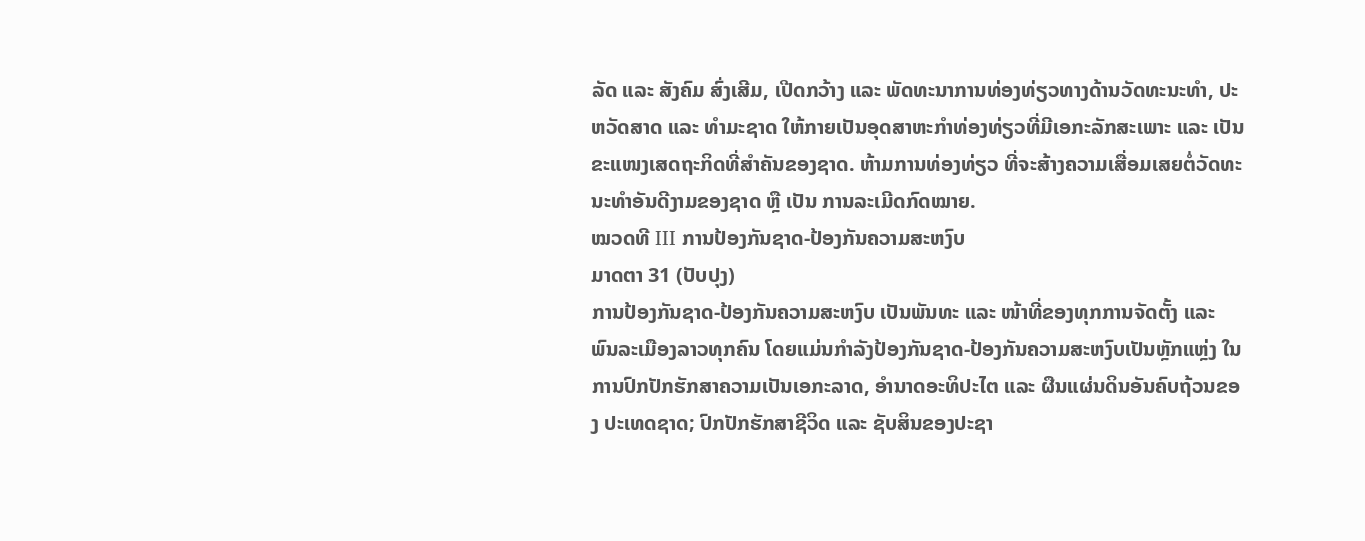ລັດ ແລະ ສັງຄົມ ສົ່ງເສີມ, ເປີດກວ້າງ ແລະ ພັດທະນາການທ່ອງທ່ຽວທາງດ້ານວັດທະນະທຳ, ປະຫວັດສາດ ແລະ ທຳມະຊາດ ໃຫ້ກາຍເປັນອຸດສາຫະກຳທ່ອງທ່ຽວທີ່ມີເອກະລັກສະເພາະ ແລະ ເປັນຂະແໜງເສດຖະກິດທີ່ສຳຄັນຂອງຊາດ. ຫ້າມການທ່ອງທ່ຽວ ທີ່ຈະສ້າງຄວາມເສື່ອມເສຍຕໍ່ວັດທະນະທຳອັນດີງາມຂອງຊາດ ຫຼື ເປັນ ການລະເມີດກົດໝາຍ.
ໝວດທີ III ການປ້ອງກັນຊາດ-ປ້ອງກັນຄວາມສະຫງົບ
ມາດຕາ 31 (ປັບປຸງ)
ການປ້ອງກັນຊາດ-ປ້ອງກັນຄວາມສະຫງົບ ເປັນພັນທະ ແລະ ໜ້າທີ່ຂອງທຸກການຈັດຕັ້ງ ແລະ ພົນລະເມືອງລາວທຸກຄົນ ໂດຍແມ່ນກຳລັງປ້ອງກັນຊາດ-ປ້ອງກັນຄວາມສະຫງົບເປັນຫຼັກແຫຼ່ງ ໃນການປົກປັກຮັກສາຄວາມເປັນເອກະລາດ, ອຳນາດອະທິປະໄຕ ແລະ ຜືນແຜ່ນດິນອັນຄົບຖ້ວນຂອງ ປະເທດຊາດ; ປົກປັກຮັກສາຊີວິດ ແລະ ຊັບສິນຂອງປະຊາ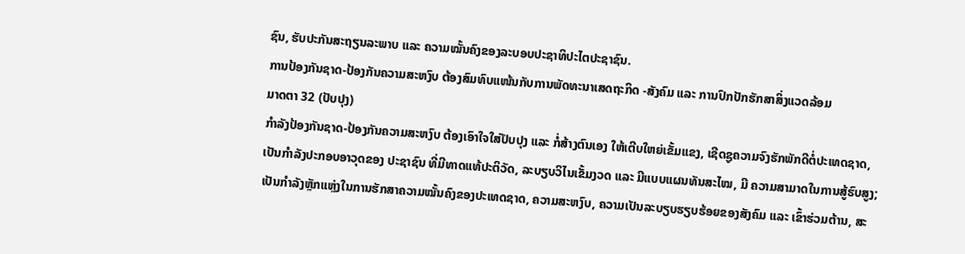ຊົນ, ຮັບປະກັນສະຖຽນລະພາບ ແລະ ຄວາມໝັ້ນຄົງຂອງລະບອບປະຊາທິປະໄຕປະຊາຊົນ.
ການປ້ອງກັນຊາດ-ປ້ອງກັນຄວາມສະຫງົບ ຕ້ອງສົມທົບແໜ້ນກັບການພັດທະນາເສດຖະກິດ -ສັງຄົມ ແລະ ການປົກປັກຮັກສາສິ່ງແວດລ້ອມ
ມາດຕາ 32 (ປັບປຸງ)
ກຳລັງປ້ອງກັນຊາດ-ປ້ອງກັນຄວາມສະຫງົບ ຕ້ອງເອົາໃຈໃສ່ປັບປຸງ ແລະ ກໍ່ສ້າງຕົນເອງ ໃຫ້ເຕີບໃຫຍ່ເຂັ້ມແຂງ, ເຊີດຊູຄວາມຈົງຮັກພັກດີຕໍ່ປະເທດຊາດ, ເປັນກຳລັງປະກອບອາວຸດຂອງ ປະຊາຊົນ ທີ່ມີທາດແທ້ປະຕິວັດ, ລະບຽບວິໄນເຂັ້ມງວດ ແລະ ມີແບບແຜນທັນສະໄໝ, ມີ ຄວາມສາມາດໃນການສູ້ຮົບສູງ; ເປັນກຳລັງຫຼັກແຫຼ່ງໃນການຮັກສາຄວາມໝັ້ນຄົງຂອງປະເທດຊາດ, ຄວາມສະຫງົບ, ຄວາມເປັນລະບຽບຮຽບຮ້ອຍຂອງສັງຄົມ ແລະ ເຂົ້າຮ່ວມຕ້ານ, ສະ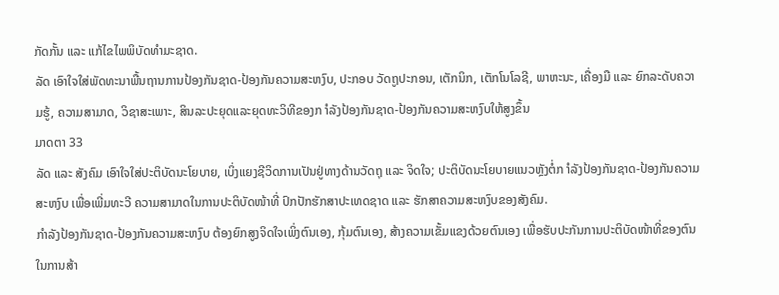ກັດກັ້ນ ແລະ ແກ້ໄຂໄພພິບັດທຳມະຊາດ.
ລັດ ເອົາໃຈໃສ່ພັດທະນາພື້ນຖານການປ້ອງກັນຊາດ-ປ້ອງກັນຄວາມສະຫງົບ, ປະກອບ ວັດຖູປະກອນ, ເຕັກນິກ, ເຕັກໂນໂລຊີ, ພາຫະນະ, ເຄື່ອງມື ແລະ ຍົກລະດັບຄວາມຮູ້, ຄວາມສາມາດ, ວິຊາສະເພາະ, ສິນລະປະຍຸດແລະຍຸດທະວິທີຂອງກ ຳລັງປ້ອງກັນຊາດ-ປ້ອງກັນຄວາມສະຫງົບໃຫ້ສູງຂຶ້ນ
ມາດຕາ 33
ລັດ ແລະ ສັງຄົມ ເອົາໃຈໃສ່ປະຕິບັດນະໂຍບາຍ, ເບິ່ງແຍງຊີວິດການເປັນຢູ່ທາງດ້ານວັດຖຸ ແລະ ຈິດໃຈ; ປະຕິບັດນະໂຍບາຍແນວຫຼັງຕໍ່ກ ຳລັງປ້ອງກັນຊາດ-ປ້ອງກັນຄວາມສະຫງົບ ເພື່ອເພີ່ມທະວີ ຄວາມສາມາດໃນການປະຕິບັດໜ້າທີ່ ປົກປັກຮັກສາປະເທດຊາດ ແລະ ຮັກສາຄວາມສະຫງົບຂອງສັງຄົມ.
ກຳລັງປ້ອງກັນຊາດ-ປ້ອງກັນຄວາມສະຫງົບ ຕ້ອງຍົກສູງຈິດໃຈເພິ່ງຕົນເອງ, ກຸ້ມຕົນເອງ, ສ້າງຄວາມເຂັ້ມແຂງດ້ວຍຕົນເອງ ເພື່ອຮັບປະກັນການປະຕິບັດໜ້າທີ່ຂອງຕົນ ໃນການສ້າ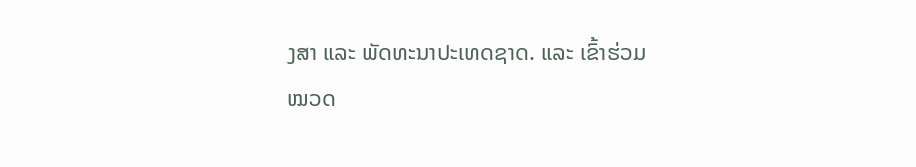ງສາ ແລະ ພັດທະນາປະເທດຊາດ. ແລະ ເຂົ້າຮ່ວມ
ໝວດ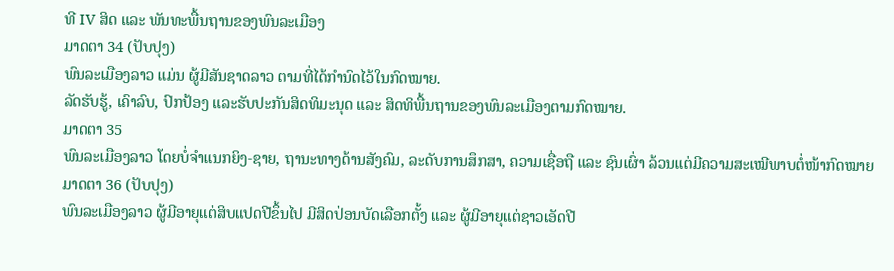ທີ IV ສິດ ແລະ ພັນທະພື້ນຖານຂອງພົນລະເມືອງ
ມາດຕາ 34 (ປັບປຸງ)
ພົນລະເມືອງລາວ ແມ່ນ ຜູ້ມີສັນຊາດລາວ ຕາມທີ່ໄດ້ກຳນົດໄວ້ໃນກົດໝາຍ.
ລັດຮັບຮູ້, ເຄົາລົບ, ປົກປ້ອງ ແລະຮັບປະກັນສິດທິມະນຸດ ແລະ ສິດທິພື້ນຖານຂອງພົນລະເມືອງຕາມກົດໝາຍ.
ມາດຕາ 35
ພົນລະເມືອງລາວ ໂດຍບໍ່ຈຳແນກຍິງ-ຊາຍ, ຖານະທາງດ້ານສັງຄົມ, ລະດັບການສຶກສາ, ຄວາມເຊື່ອຖື ແລະ ຊົນເຜົ່າ ລ້ວນແຕ່ມີຄວາມສະເໝີພາບຕໍ່ໜ້າກົດໝາຍ
ມາດຕາ 36 (ປັບປຸງ)
ພົນລະເມືອງລາວ ຜູ້ມີອາຍຸແຕ່ສິບແປດປີຂຶ້ນໄປ ມີສິດປ່ອນບັດເລືອກຕັ້ງ ແລະ ຜູ້ມີອາຍຸແຕ່ຊາວເອັດປີ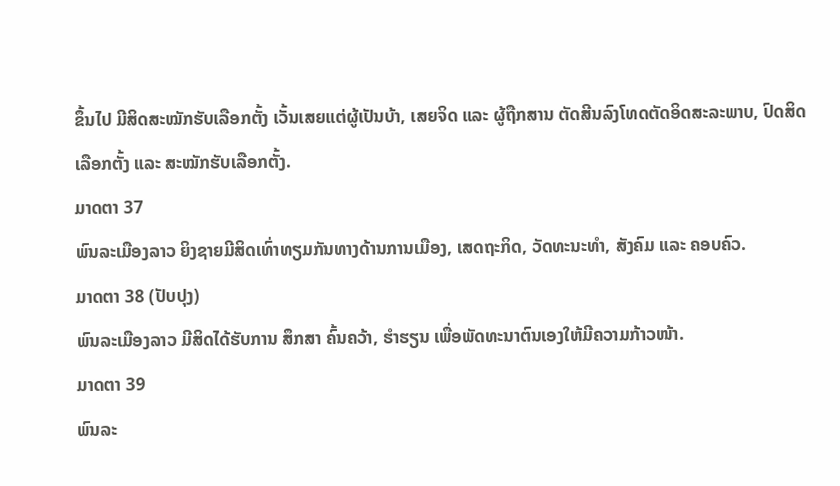ຂຶ້ນໄປ ມີສິດສະໝັກຮັບເລືອກຕັ້ງ ເວັ້ນເສຍແຕ່ຜູ້ເປັນບ້າ, ເສຍຈິດ ແລະ ຜູ້ຖືກສານ ຕັດສີນລົງໂທດຕັດອິດສະລະພາບ, ປົດສິດເລືອກຕັ້ງ ແລະ ສະໝັກຮັບເລືອກຕັ້ງ.
ມາດຕາ 37
ພົນລະເມືອງລາວ ຍິງຊາຍມີສິດເທົ່າທຽມກັນທາງດ້ານການເມືອງ, ເສດຖະກິດ, ວັດທະນະທຳ, ສັງຄົມ ແລະ ຄອບຄົວ.
ມາດຕາ 38 (ປັບປຸງ)
ພົນລະເມືອງລາວ ມີສິດໄດ້ຮັບການ ສຶກສາ ຄົ້ນຄວ້າ, ຮຳຮຽນ ເພື່ອພັດທະນາຕົນເອງໃຫ້ມີຄວາມກ້າວໜ້າ.
ມາດຕາ 39
ພົນລະ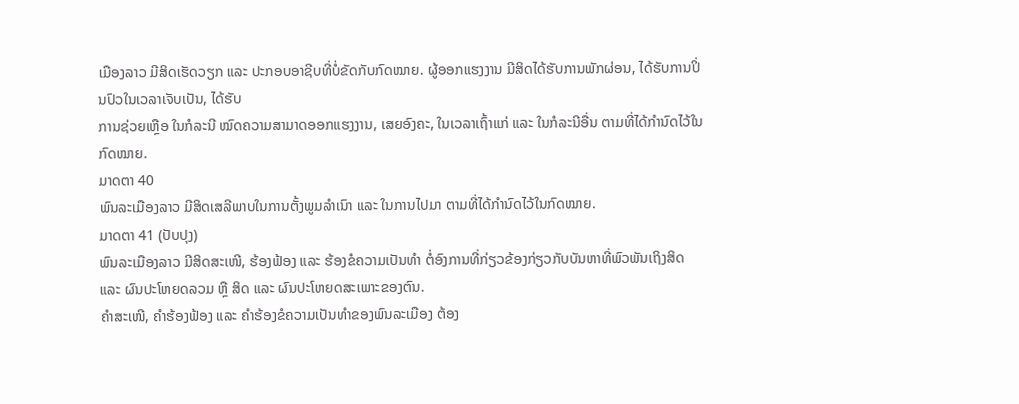ເມືອງລາວ ມີສິດເຮັດວຽກ ແລະ ປະກອບອາຊີບທີ່ບໍ່ຂັດກັບກົດໝາຍ. ຜູ້ອອກແຮງງານ ມີສິດໄດ້ຮັບການພັກຜ່ອນ, ໄດ້ຮັບການປິ່ນປົວໃນເວລາເຈັບເປັນ, ໄດ້ຮັບ
ການຊ່ວຍເຫຼືອ ໃນກໍລະນີ ໝົດຄວາມສາມາດອອກແຮງງານ, ເສຍອົງຄະ, ໃນເວລາເຖົ້າແກ່ ແລະ ໃນກໍລະນີອື່ນ ຕາມທີ່ໄດ້ກຳນົດໄວ້ໃນກົດໝາຍ.
ມາດຕາ 40
ພົນລະເມືອງລາວ ມີສິດເສລີພາບໃນການຕັ້ງພູມລຳເນົາ ແລະ ໃນການໄປມາ ຕາມທີ່ໄດ້ກຳນົດໄວ້ໃນກົດໝາຍ.
ມາດຕາ 41 (ປັບປຸງ)
ພົນລະເມືອງລາວ ມີສິດສະເໜີ, ຮ້ອງຟ້ອງ ແລະ ຮ້ອງຂໍຄວາມເປັນທຳ ຕໍ່ອົງການທີ່ກ່ຽວຂ້ອງກ່ຽວກັບບັນຫາທີ່ພົວພັນເຖິງສິດ ແລະ ຜົນປະໂຫຍດລວມ ຫຼື ສິດ ແລະ ຜົນປະໂຫຍດສະເພາະຂອງຕົນ.
ຄຳສະເໜີ, ຄຳຮ້ອງຟ້ອງ ແລະ ຄຳຮ້ອງຂໍຄວາມເປັນທຳຂອງພົນລະເມືອງ ຕ້ອງ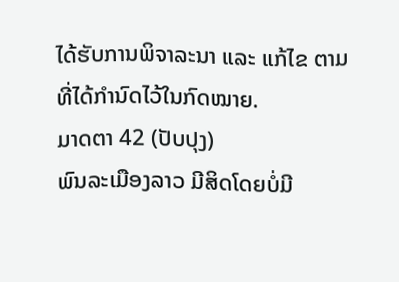ໄດ້ຮັບການພິຈາລະນາ ແລະ ແກ້ໄຂ ຕາມທີ່ໄດ້ກຳນົດໄວ້ໃນກົດໝາຍ.
ມາດຕາ 42 (ປັບປຸງ)
ພົນລະເມືອງລາວ ມີສິດໂດຍບໍ່ມີ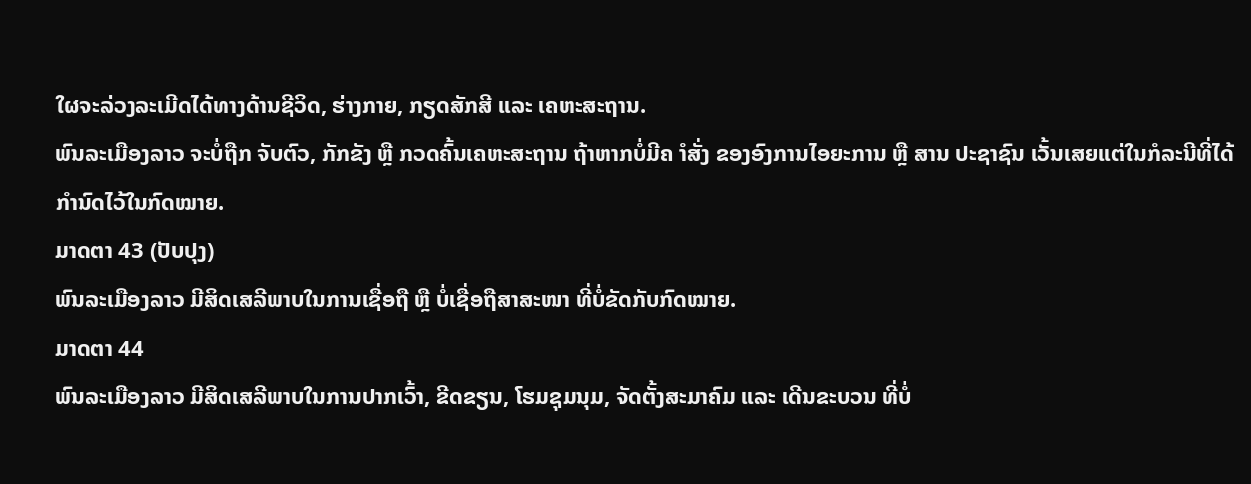ໃຜຈະລ່ວງລະເມີດໄດ້ທາງດ້ານຊີວິດ, ຮ່າງກາຍ, ກຽດສັກສີ ແລະ ເຄຫະສະຖານ.
ພົນລະເມືອງລາວ ຈະບໍ່ຖືກ ຈັບຕົວ, ກັກຂັງ ຫຼື ກວດຄົ້ນເຄຫະສະຖານ ຖ້າຫາກບໍ່ມີຄ ຳສັ່ງ ຂອງອົງການໄອຍະການ ຫຼື ສານ ປະຊາຊົນ ເວັ້ນເສຍແຕ່ໃນກໍລະນີທີ່ໄດ້ກຳນົດໄວ້ໃນກົດໝາຍ.
ມາດຕາ 43 (ປັບປຸງ)
ພົນລະເມືອງລາວ ມີສິດເສລີພາບໃນການເຊື່ອຖື ຫຼື ບໍ່ເຊື່ອຖືສາສະໜາ ທີ່ບໍ່ຂັດກັບກົດໝາຍ.
ມາດຕາ 44
ພົນລະເມືອງລາວ ມີສິດເສລີພາບໃນການປາກເວົ້າ, ຂີດຂຽນ, ໂຮມຊຸມນຸມ, ຈັດຕັ້ງສະມາຄົມ ແລະ ເດີນຂະບວນ ທີ່ບໍ່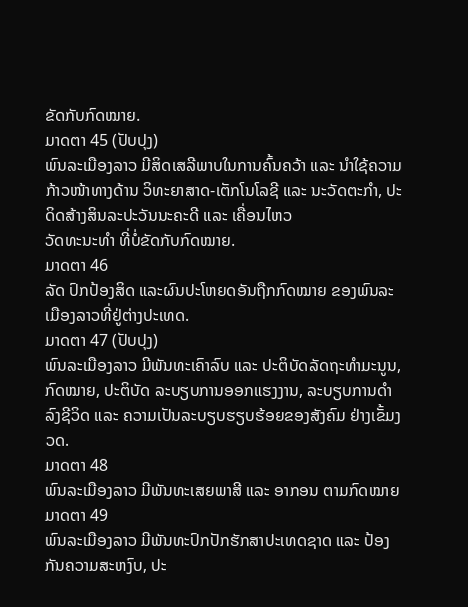ຂັດກັບກົດໝາຍ.
ມາດຕາ 45 (ປັບປຸງ)
ພົນລະເມືອງລາວ ມີສິດເສລີພາບໃນການຄົ້ນຄວ້າ ແລະ ນຳໃຊ້ຄວາມກ້າວໜ້າທາງດ້ານ ວິທະຍາສາດ-ເຕັກໂນໂລຊີ ແລະ ນະວັດຕະກຳ, ປະດິດສ້າງສິນລະປະວັນນະຄະດີ ແລະ ເຄື່ອນໄຫວ
ວັດທະນະທຳ ທີ່ບໍ່ຂັດກັບກົດໝາຍ.
ມາດຕາ 46
ລັດ ປົກປ້ອງສິດ ແລະຜົນປະໂຫຍດອັນຖືກກົດໝາຍ ຂອງພົນລະເມືອງລາວທີ່ຢູ່ຕ່າງປະເທດ.
ມາດຕາ 47 (ປັບປຸງ)
ພົນລະເມືອງລາວ ມີພັນທະເຄົາລົບ ແລະ ປະຕິບັດລັດຖະທຳມະນູນ, ກົດໝາຍ, ປະຕິບັດ ລະບຽບການອອກແຮງງານ, ລະບຽບການດຳລົງຊີວິດ ແລະ ຄວາມເປັນລະບຽບຮຽບຮ້ອຍຂອງສັງຄົມ ຢ່າງເຂັ້ມງວດ.
ມາດຕາ 48
ພົນລະເມືອງລາວ ມີພັນທະເສຍພາສີ ແລະ ອາກອນ ຕາມກົດໝາຍ
ມາດຕາ 49
ພົນລະເມືອງລາວ ມີພັນທະປົກປັກຮັກສາປະເທດຊາດ ແລະ ປ້ອງກັນຄວາມສະຫງົບ, ປະ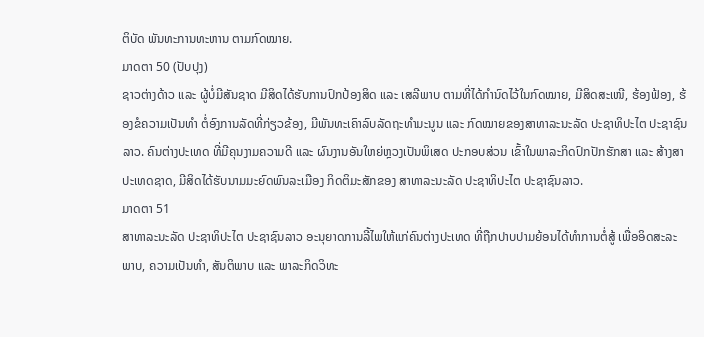ຕິບັດ ພັນທະການທະຫານ ຕາມກົດໝາຍ.
ມາດຕາ 50 (ປັບປຸງ)
ຊາວຕ່າງດ້າວ ແລະ ຜູ້ບໍ່ມີສັນຊາດ ມີສິດໄດ້ຮັບການປົກປ້ອງສິດ ແລະ ເສລີພາບ ຕາມທີ່ໄດ້ກຳນົດໄວ້ໃນກົດໝາຍ, ມີສິດສະເໜີ, ຮ້ອງຟ້ອງ, ຮ້ອງຂໍຄວາມເປັນທຳ ຕໍ່ອົງການລັດທີ່ກ່ຽວຂ້ອງ, ມີພັນທະເຄົາລົບລັດຖະທຳມະນູນ ແລະ ກົດໝາຍຂອງສາທາລະນະລັດ ປະຊາທິປະໄຕ ປະຊາຊົນລາວ. ຄົນຕ່າງປະເທດ ທີ່ມີຄຸນງາມຄວາມດີ ແລະ ຜົນງານອັນໃຫຍ່ຫຼວງເປັນພິເສດ ປະກອບສ່ວນ ເຂົ້າໃນພາລະກິດປົກປັກຮັກສາ ແລະ ສ້າງສາປະເທດຊາດ, ມີສິດໄດ້ຮັບນາມມະຍົດພົນລະເມືອງ ກິດຕິມະສັກຂອງ ສາທາລະນະລັດ ປະຊາທິປະໄຕ ປະຊາຊົນລາວ.
ມາດຕາ 51
ສາທາລະນະລັດ ປະຊາທິປະໄຕ ປະຊາຊົນລາວ ອະນຸຍາດການລີ້ໄພໃຫ້ແກ່ຄົນຕ່າງປະເທດ ທີ່ຖືກປາບປາມຍ້ອນໄດ້ທຳການຕໍ່ສູ້ ເພື່ອອິດສະລະພາບ, ຄວາມເປັນທຳ, ສັນຕິພາບ ແລະ ພາລະກິດວິທະ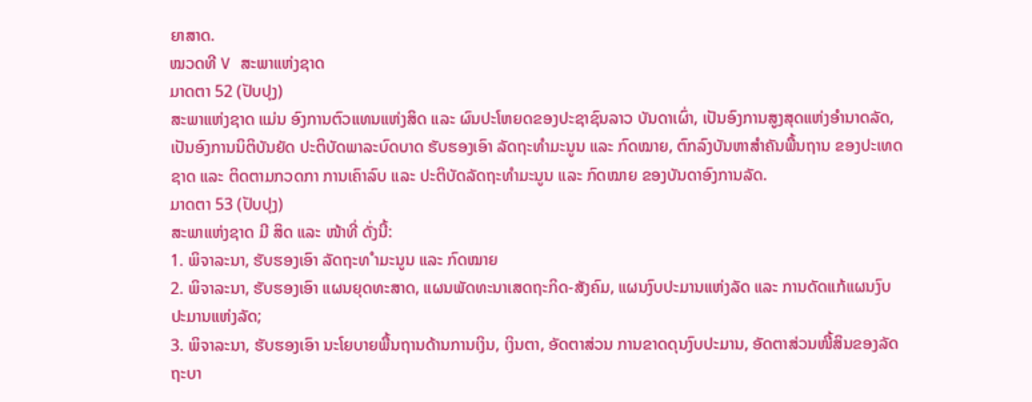ຍາສາດ.
ໝວດທີ V ສະພາແຫ່ງຊາດ
ມາດຕາ 52 (ປັບປຸງ)
ສະພາແຫ່ງຊາດ ແມ່ນ ອົງການຕົວແທນແຫ່ງສິດ ແລະ ຜົນປະໂຫຍດຂອງປະຊາຊົນລາວ ບັນດາເຜົ່າ, ເປັນອົງການສູງສຸດແຫ່ງອຳນາດລັດ, ເປັນອົງການນິຕິບັນຍັດ ປະຕິບັດພາລະບົດບາດ ຮັບຮອງເອົາ ລັດຖະທຳມະນູນ ແລະ ກົດໝາຍ, ຕົກລົງບັນຫາສຳຄັນພື້ນຖານ ຂອງປະເທດຊາດ ແລະ ຕິດຕາມກວດກາ ການເຄົາລົບ ແລະ ປະຕິບັດລັດຖະທຳມະນູນ ແລະ ກົດໝາຍ ຂອງບັນດາອົງການລັດ.
ມາດຕາ 53 (ປັບປຸງ)
ສະພາແຫ່ງຊາດ ມີ ສິດ ແລະ ໜ້າທີ່ ດັ່ງນີ້:
1. ພິຈາລະນາ, ຮັບຮອງເອົາ ລັດຖະທ ຳມະນູນ ແລະ ກົດໝາຍ
2. ພິຈາລະນາ, ຮັບຮອງເອົາ ແຜນຍຸດທະສາດ, ແຜນພັດທະນາເສດຖະກິດ-ສັງຄົມ, ແຜນງົບປະມານແຫ່ງລັດ ແລະ ການດັດແກ້ແຜນງົບປະມານແຫ່ງລັດ;
3. ພິຈາລະນາ, ຮັບຮອງເອົາ ນະໂຍບາຍພື້ນຖານດ້ານການເງິນ, ເງິນຕາ, ອັດຕາສ່ວນ ການຂາດດຸນງົບປະມານ, ອັດຕາສ່ວນໜີ້ສິນຂອງລັດຖະບາ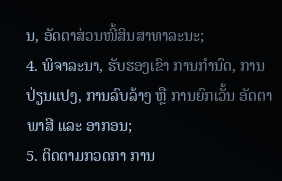ນ, ອັດຕາສ່ວນໜີ້ສິນສາທາລະນະ;
4. ພິຈາລະນາ, ຮັບຮອງເຂົາ ການກຳນົດ, ການປ່ຽນແປງ, ການລົບລ້າງ ຫຼື ການຍົກເວັ້ນ ອັດຕາ ພາສີ ແລະ ອາກອນ;
5. ຕິດຕາມກວດກາ ການ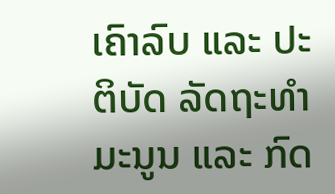ເຄົາລົບ ແລະ ປະຕິບັດ ລັດຖະທຳມະນູນ ແລະ ກົດ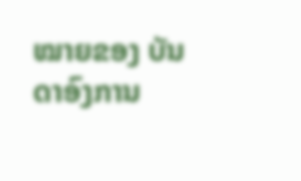ໝາຍຂອງ ບັນດາອົງການ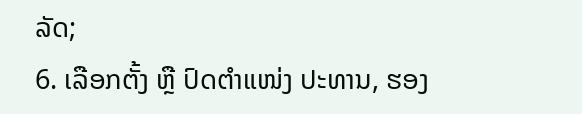ລັດ;
6. ເລືອກຕັ້ງ ຫຼື ປົດຕຳແໜ່ງ ປະທານ, ຮອງ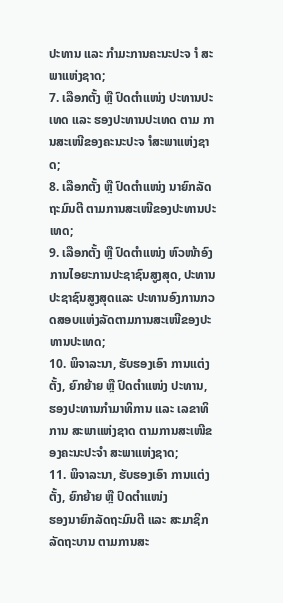ປະທານ ແລະ ກຳມະການຄະນະປະຈ ຳ ສະພາແຫ່ງຊາດ;
7. ເລືອກຕັ້ງ ຫຼື ປົດຕຳແໜ່ງ ປະທານປະເທດ ແລະ ຮອງປະທານປະເທດ ຕາມ ການສະເໜີຂອງຄະນະປະຈ ຳສະພາແຫ່ງຊາດ;
8. ເລືອກຕັ້ງ ຫຼື ປົດຕຳແໜ່ງ ນາຍົກລັດຖະມົນຕີ ຕາມການສະເໜີຂອງປະທານປະເທດ;
9. ເລືອກຕັ້ງ ຫຼື ປົດຕຳແໜ່ງ ຫົວໜ້າອົງການໄອຍະການປະຊາຊົນສູງສຸດ, ປະທານ ປະຊາຊົນສູງສຸດແລະ ປະທານອົງການກວດສອບແຫ່ງລັດຕາມການສະເໜີຂອງປະທານປະເທດ;
10. ພິຈາລະນາ, ຮັບຮອງເອົາ ການແຕ່ງຕັ້ງ, ຍົກຍ້າຍ ຫຼື ປົດຕຳແໜ່ງ ປະທານ, ຮອງປະທານກຳມາທິການ ແລະ ເລຂາທິການ ສະພາແຫ່ງຊາດ ຕາມການສະເໜີຂອງຄະນະປະຈຳ ສະພາແຫ່ງຊາດ;
11. ພິຈາລະນາ, ຮັບຮອງເອົາ ການແຕ່ງຕັ້ງ, ຍົກຍ້າຍ ຫຼື ປົດຕຳແໜ່ງ
ຮອງນາຍົກລັດຖະມົນຕີ ແລະ ສະມາຊິກລັດຖະບານ ຕາມການສະ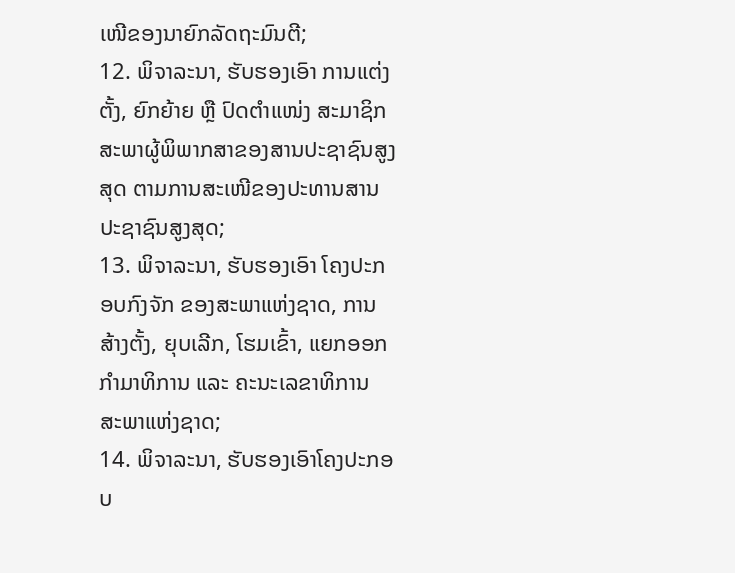ເໜີຂອງນາຍົກລັດຖະມົນຕີ;
12. ພິຈາລະນາ, ຮັບຮອງເອົາ ການແຕ່ງຕັ້ງ, ຍົກຍ້າຍ ຫຼື ປົດຕຳແໜ່ງ ສະມາຊິກ
ສະພາຜູ້ພິພາກສາຂອງສານປະຊາຊົນສູງສຸດ ຕາມການສະເໜີຂອງປະທານສານປະຊາຊົນສູງສຸດ;
13. ພິຈາລະນາ, ຮັບຮອງເອົາ ໂຄງປະກອບກົງຈັກ ຂອງສະພາແຫ່ງຊາດ, ການສ້າງຕັ້ງ, ຍຸບເລີກ, ໂຮມເຂົ້າ, ແຍກອອກ ກຳມາທິການ ແລະ ຄະນະເລຂາທິການ ສະພາແຫ່ງຊາດ;
14. ພິຈາລະນາ, ຮັບຮອງເອົາໂຄງປະກອບ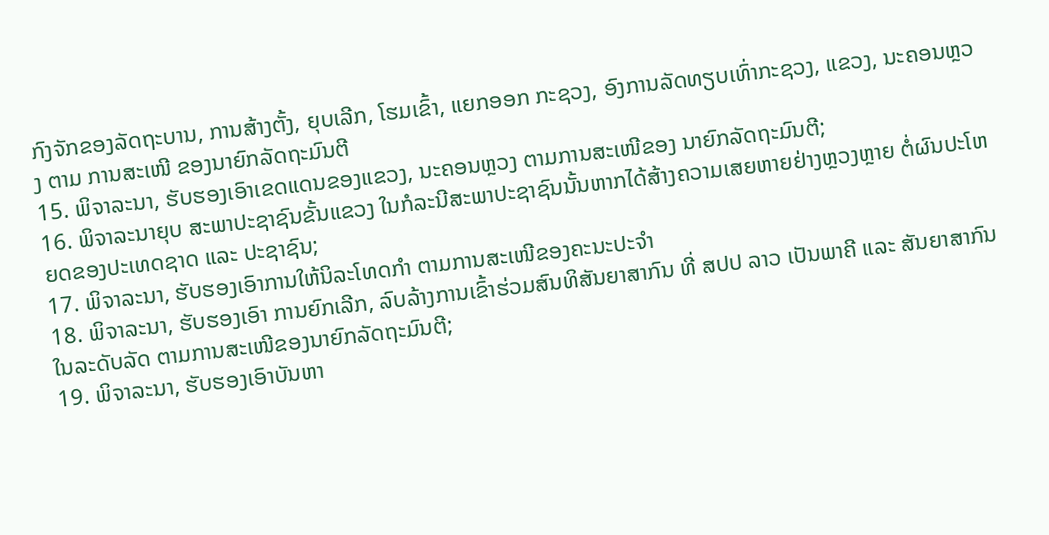ກົງຈັກຂອງລັດຖະບານ, ການສ້າງຕັ້ງ, ຍຸບເລີກ, ໂຮມເຂົ້າ, ແຍກອອກ ກະຊວງ, ອົງການລັດທຽບເທົ່າກະຊວງ, ແຂວງ, ນະຄອນຫຼວງ ຕາມ ການສະເໜີ ຂອງນາຍົກລັດຖະມົນຕີ
15. ພິຈາລະນາ, ຮັບຮອງເອົາເຂດແດນຂອງແຂວງ, ນະຄອນຫຼວງ ຕາມການສະເໜີຂອງ ນາຍົກລັດຖະມົນຕີ;
16. ພິຈາລະນາຍຸບ ສະພາປະຊາຊົນຂັ້ນແຂວງ ໃນກໍລະນີສະພາປະຊາຊົນນັ້ນຫາກໄດ້ສ້າງຄວາມເສຍຫາຍຢ່າງຫຼວງຫຼາຍ ຕໍ່ຜົນປະໂຫຍດຂອງປະເທດຊາດ ແລະ ປະຊາຊົນ;
17. ພິຈາລະນາ, ຮັບຮອງເອົາການໃຫ້ນິລະໂທດກຳ ຕາມການສະເໜີຂອງຄະນະປະຈຳ
18. ພິຈາລະນາ, ຮັບຮອງເອົາ ການຍົກເລີກ, ລົບລ້າງການເຂົ້າຮ່ວມສົນທິສັນຍາສາກົນ ທີ່ ສປປ ລາວ ເປັນພາຄີ ແລະ ສັນຍາສາກົນໃນລະດັບລັດ ຕາມການສະເໜີຂອງນາຍົກລັດຖະມົນຕີ;
19. ພິຈາລະນາ, ຮັບຮອງເອົາບັນຫາ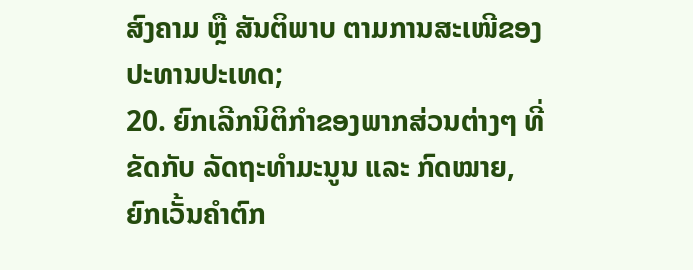ສົງຄາມ ຫຼື ສັນຕິພາບ ຕາມການສະເໜີຂອງປະທານປະເທດ;
20. ຍົກເລີກນິຕິກຳຂອງພາກສ່ວນຕ່າງໆ ທີ່ຂັດກັບ ລັດຖະທຳມະນູນ ແລະ ກົດໝາຍ, ຍົກເວັ້ນຄຳຕົກ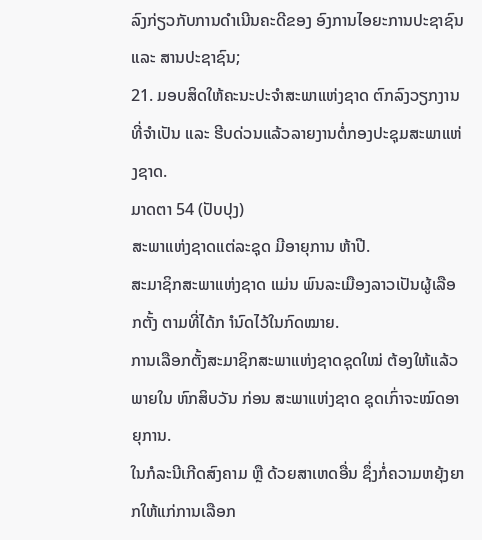ລົງກ່ຽວກັບການດຳເນີນຄະດີຂອງ ອົງການໄອຍະການປະຊາຊົນ ແລະ ສານປະຊາຊົນ;
21. ມອບສິດໃຫ້ຄະນະປະຈຳສະພາແຫ່ງຊາດ ຕົກລົງວຽກງານທີ່ຈຳເປັນ ແລະ ຮີບດ່ວນແລ້ວລາຍງານຕໍ່ກອງປະຊຸມສະພາແຫ່ງຊາດ.
ມາດຕາ 54 (ປັບປຸງ)
ສະພາແຫ່ງຊາດແຕ່ລະຊຸດ ມີອາຍຸການ ຫ້າປີ.
ສະມາຊິກສະພາແຫ່ງຊາດ ແມ່ນ ພົນລະເມືອງລາວເປັນຜູ້ເລືອກຕັ້ງ ຕາມທີ່ໄດ້ກ ຳນົດໄວ້ໃນກົດໝາຍ.
ການເລືອກຕັ້ງສະມາຊິກສະພາແຫ່ງຊາດຊຸດໃໝ່ ຕ້ອງໃຫ້ແລ້ວພາຍໃນ ຫົກສິບວັນ ກ່ອນ ສະພາແຫ່ງຊາດ ຊຸດເກົ່າຈະໝົດອາຍຸການ.
ໃນກໍລະນີເກີດສົງຄາມ ຫຼື ດ້ວຍສາເຫດອື່ນ ຊຶ່ງກໍ່ຄວາມຫຍຸ້ງຍາກໃຫ້ແກ່ການເລືອກ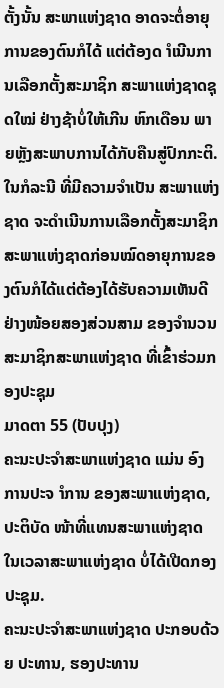ຕັ້ງນັ້ນ ສະພາແຫ່ງຊາດ ອາດຈະຕໍ່ອາຍຸການຂອງຕົນກໍໄດ້ ແຕ່ຕ້ອງດ ຳເນີນການເລືອກຕັ້ງສະມາຊິກ ສະພາແຫ່ງຊາດຊຸດໃໝ່ ຢ່າງຊ້າບໍ່ໃຫ້ເກີນ ຫົກເດືອນ ພາຍຫຼັງສະພາບການໄດ້ກັບຄືນສູ່ປົກກະຕິ.
ໃນກໍລະນີ ທີ່ມີຄວາມຈຳເປັນ ສະພາແຫ່ງຊາດ ຈະດຳເນີນການເລືອກຕັ້ງສະມາຊິກສະພາແຫ່ງຊາດກ່ອນໝົດອາຍຸການຂອງຕົນກໍໄດ້ແຕ່ຕ້ອງໄດ້ຮັບຄວາມເຫັນດີຢ່າງໜ້ອຍສອງສ່ວນສາມ ຂອງຈຳນວນສະມາຊິກສະພາແຫ່ງຊາດ ທີ່ເຂົ້າຮ່ວມກອງປະຊຸມ
ມາດຕາ 55 (ປັບປຸງ)
ຄະນະປະຈຳສະພາແຫ່ງຊາດ ແມ່ນ ອົງການປະຈ ຳການ ຂອງສະພາແຫ່ງຊາດ, ປະຕິບັດ ໜ້າທີ່ແທນສະພາແຫ່ງຊາດ ໃນເວລາສະພາແຫ່ງຊາດ ບໍ່ໄດ້ເປີດກອງປະຊຸມ.
ຄະນະປະຈຳສະພາແຫ່ງຊາດ ປະກອບດ້ວຍ ປະທານ, ຮອງປະທານ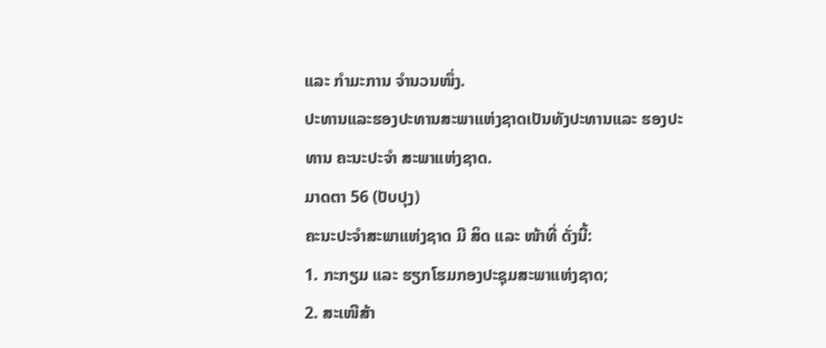ແລະ ກຳມະການ ຈຳນວນໜຶ່ງ.
ປະທານແລະຮອງປະທານສະພາແຫ່ງຊາດເປັນທັງປະທານແລະ ຮອງປະທານ ຄະນະປະຈຳ ສະພາແຫ່ງຊາດ.
ມາດຕາ 56 (ປັບປຸງ)
ຄະນະປະຈຳສະພາແຫ່ງຊາດ ມີ ສິດ ແລະ ໜ້າທີ່ ດັ່ງນີ້:
1. ກະກຽມ ແລະ ຮຽກໂຮມກອງປະຊຸມສະພາແຫ່ງຊາດ;
2. ສະເໜີສ້າ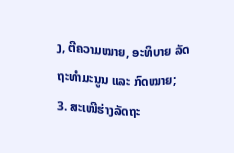ງ, ຕີຄວາມໝາຍ, ອະທິບາຍ ລັດຖະທຳມະນູນ ແລະ ກົດໝາຍ;
3. ສະເໜີຮ່າງລັດຖະ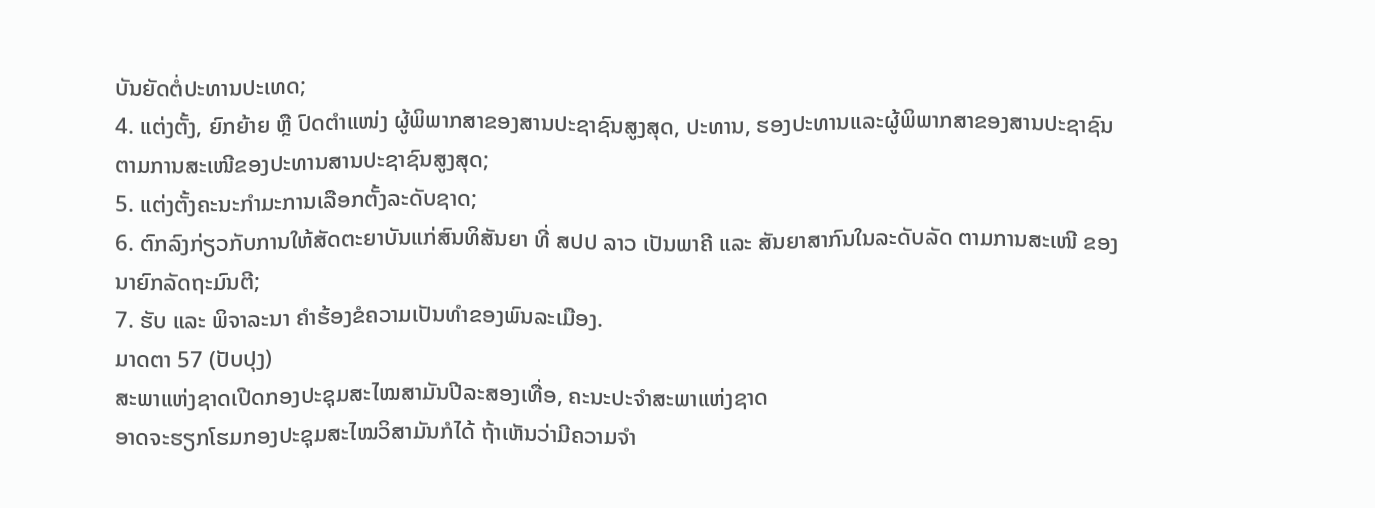ບັນຍັດຕໍ່ປະທານປະເທດ;
4. ແຕ່ງຕັ້ງ, ຍົກຍ້າຍ ຫຼື ປົດຕຳແໜ່ງ ຜູ້ພິພາກສາຂອງສານປະຊາຊົນສູງສຸດ, ປະທານ, ຮອງປະທານແລະຜູ້ພິພາກສາຂອງສານປະຊາຊົນຕາມການສະເໜີຂອງປະທານສານປະຊາຊົນສູງສຸດ;
5. ແຕ່ງຕັ້ງຄະນະກຳມະການເລືອກຕັ້ງລະດັບຊາດ;
6. ຕົກລົງກ່ຽວກັບການໃຫ້ສັດຕະຍາບັນແກ່ສົນທິສັນຍາ ທີ່ ສປປ ລາວ ເປັນພາຄີ ແລະ ສັນຍາສາກົນໃນລະດັບລັດ ຕາມການສະເໜີ ຂອງນາຍົກລັດຖະມົນຕີ;
7. ຮັບ ແລະ ພິຈາລະນາ ຄຳຮ້ອງຂໍຄວາມເປັນທຳຂອງພົນລະເມືອງ.
ມາດຕາ 57 (ປັບປຸງ)
ສະພາແຫ່ງຊາດເປີດກອງປະຊຸມສະໄໝສາມັນປີລະສອງເທື່ອ, ຄະນະປະຈຳສະພາແຫ່ງຊາດ
ອາດຈະຮຽກໂຮມກອງປະຊຸມສະໄໝວິສາມັນກໍໄດ້ ຖ້າເຫັນວ່າມີຄວາມຈຳ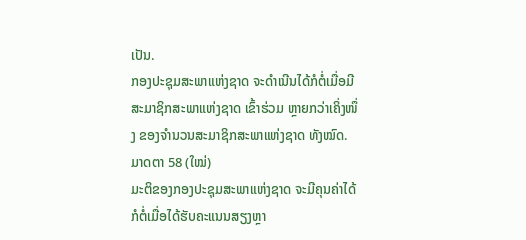ເປັນ.
ກອງປະຊຸມສະພາແຫ່ງຊາດ ຈະດຳເນີນໄດ້ກໍຕໍ່ເມື່ອມີສະມາຊິກສະພາແຫ່ງຊາດ ເຂົ້າຮ່ວມ ຫຼາຍກວ່າເຄິ່ງໜຶ່ງ ຂອງຈຳນວນສະມາຊິກສະພາແຫ່ງຊາດ ທັງໝົດ.
ມາດຕາ 58 (ໃໝ່)
ມະຕິຂອງກອງປະຊຸມສະພາແຫ່ງຊາດ ຈະມີຄຸນຄ່າໄດ້ກໍຕໍ່ເມື່ອໄດ້ຮັບຄະແນນສຽງຫຼາ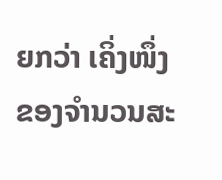ຍກວ່າ ເຄິ່ງໜຶ່ງຂອງຈຳນວນສະ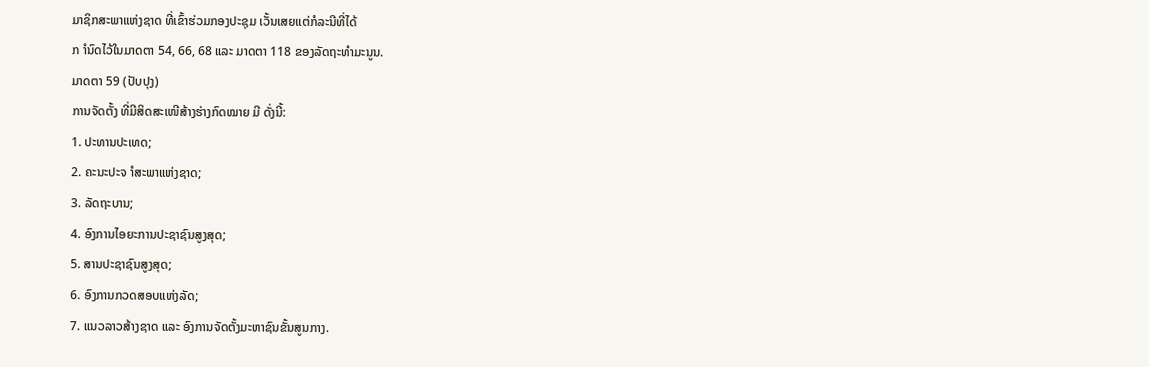ມາຊິກສະພາແຫ່ງຊາດ ທີ່ເຂົ້າຮ່ວມກອງປະຊຸມ ເວັ້ນເສຍແຕ່ກໍລະນີທີ່ໄດ້
ກ ຳນົດໄວ້ໃນມາດຕາ 54, 66, 68 ແລະ ມາດຕາ 118 ຂອງລັດຖະທຳມະນູນ.
ມາດຕາ 59 (ປັບປຸງ)
ການຈັດຕັ້ງ ທີ່ມີສິດສະເໜີສ້າງຮ່າງກົດໝາຍ ມີ ດັ່ງນີ້:
1. ປະທານປະເທດ;
2. ຄະນະປະຈ ຳສະພາແຫ່ງຊາດ;
3. ລັດຖະບານ;
4. ອົງການໄອຍະການປະຊາຊົນສູງສຸດ;
5. ສານປະຊາຊົນສູງສຸດ;
6. ອົງການກວດສອບແຫ່ງລັດ;
7. ແນວລາວສ້າງຊາດ ແລະ ອົງການຈັດຕັ້ງມະຫາຊົນຂັ້ນສູນກາງ.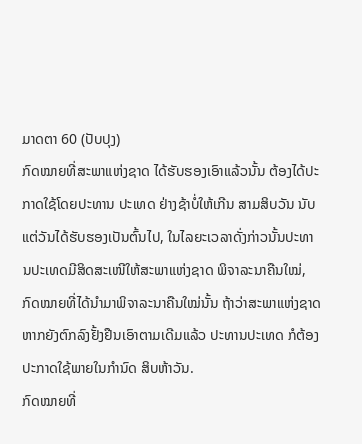ມາດຕາ 60 (ປັບປຸງ)
ກົດໝາຍທີ່ສະພາແຫ່ງຊາດ ໄດ້ຮັບຮອງເອົາແລ້ວນັ້ນ ຕ້ອງໄດ້ປະກາດໃຊ້ໂດຍປະທານ ປະເທດ ຢ່າງຊ້າບໍ່ໃຫ້ເກີນ ສາມສິບວັນ ນັບແຕ່ວັນໄດ້ຮັບຮອງເປັນຕົ້ນໄປ, ໃນໄລຍະເວລາດັ່ງກ່າວນັ້ນປະທານປະເທດມີສິດສະເໜີໃຫ້ສະພາແຫ່ງຊາດ ພິຈາລະນາຄືນໃໝ່, ກົດໝາຍທີ່ໄດ້ນຳມາພິຈາລະນາຄືນໃໝ່ນັ້ນ ຖ້າວ່າສະພາແຫ່ງຊາດ ຫາກຍັງຕົກລົງຢັ້ງຢືນເອົາຕາມເດີມແລ້ວ ປະທານປະເທດ ກໍຕ້ອງປະກາດໃຊ້ພາຍໃນກຳນົດ ສິບຫ້າວັນ.
ກົດໝາຍທີ່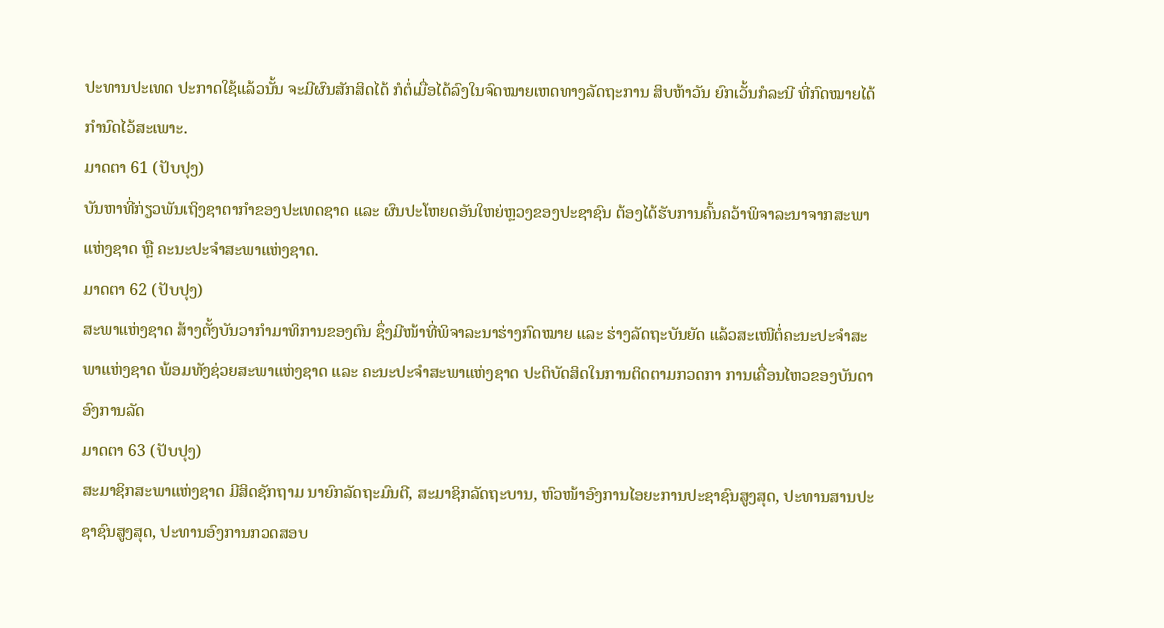ປະທານປະເທດ ປະກາດໃຊ້ແລ້ວນັ້ນ ຈະມີຜົນສັກສິດໄດ້ ກໍຕໍ່ເມື່ອໄດ້ລົງໃນຈົດໝາຍເຫດທາງລັດຖະການ ສິບຫ້າວັນ ຍົກເວັ້ນກໍລະນີ ທີ່ກົດໝາຍໄດ້ກຳນົດໄວ້ສະເພາະ.
ມາດຕາ 61 (ປັບປຸງ)
ບັນຫາທີ່ກ່ຽວພັນເຖິງຊາຕາກຳຂອງປະເທດຊາດ ແລະ ຜົນປະໂຫຍດອັນໃຫຍ່ຫຼວງຂອງປະຊາຊົນ ຕ້ອງໄດ້ຮັບການຄົ້ນຄວ້າພິຈາລະນາຈາກສະພາແຫ່ງຊາດ ຫຼື ຄະນະປະຈຳສະພາແຫ່ງຊາດ.
ມາດຕາ 62 (ປັບປຸງ)
ສະພາແຫ່ງຊາດ ສ້າງຕັ້ງບັນວາກຳມາທິການຂອງຕົນ ຊຶ່ງມີໜ້າທີ່ພິຈາລະນາຮ່າງກົດໝາຍ ແລະ ຮ່າງລັດຖະບັນຍັດ ແລ້ວສະເໜີຕໍ່ຄະນະປະຈຳສະພາແຫ່ງຊາດ ພ້ອມທັງຊ່ວຍສະພາແຫ່ງຊາດ ແລະ ຄະນະປະຈຳສະພາແຫ່ງຊາດ ປະຕິບັດສິດໃນການຕິດຕາມກວດກາ ການເຄື່ອນໄຫວຂອງບັນດາອົງການລັດ
ມາດຕາ 63 (ປັບປຸງ)
ສະມາຊິກສະພາແຫ່ງຊາດ ມີສິດຊັກຖາມ ນາຍົກລັດຖະມົນຕີ, ສະມາຊິກລັດຖະບານ, ຫົວໜ້າອົງການໄອຍະການປະຊາຊົນສູງສຸດ, ປະທານສານປະຊາຊົນສູງສຸດ, ປະທານອົງການກວດສອບ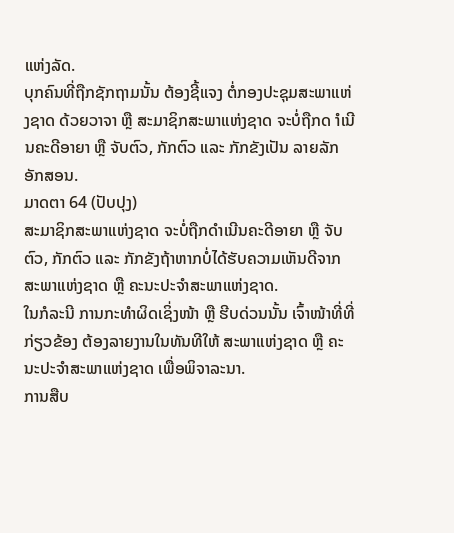ແຫ່ງລັດ.
ບຸກຄົນທີ່ຖືກຊັກຖາມນັ້ນ ຕ້ອງຊີ້ແຈງ ຕໍ່ກອງປະຊຸມສະພາແຫ່ງຊາດ ດ້ວຍວາຈາ ຫຼື ສະມາຊິກສະພາແຫ່ງຊາດ ຈະບໍ່ຖືກດ ຳເນີນຄະດີອາຍາ ຫຼື ຈັບຕົວ, ກັກຕົວ ແລະ ກັກຂັງເປັນ ລາຍລັກອັກສອນ.
ມາດຕາ 64 (ປັບປຸງ)
ສະມາຊິກສະພາແຫ່ງຊາດ ຈະບໍ່ຖືກດຳເນີນຄະດີອາຍາ ຫຼື ຈັບຕົວ, ກັກຕົວ ແລະ ກັກຂັງຖ້າຫາກບໍ່ໄດ້ຮັບຄວາມເຫັນດີຈາກ ສະພາແຫ່ງຊາດ ຫຼື ຄະນະປະຈຳສະພາແຫ່ງຊາດ.
ໃນກໍລະນີ ການກະທຳຜິດເຊິ່ງໜ້າ ຫຼື ຮີບດ່ວນນັ້ນ ເຈົ້າໜ້າທີ່ທີ່ກ່ຽວຂ້ອງ ຕ້ອງລາຍງານໃນທັນທີໃຫ້ ສະພາແຫ່ງຊາດ ຫຼື ຄະນະປະຈຳສະພາແຫ່ງຊາດ ເພື່ອພິຈາລະນາ.
ການສືບ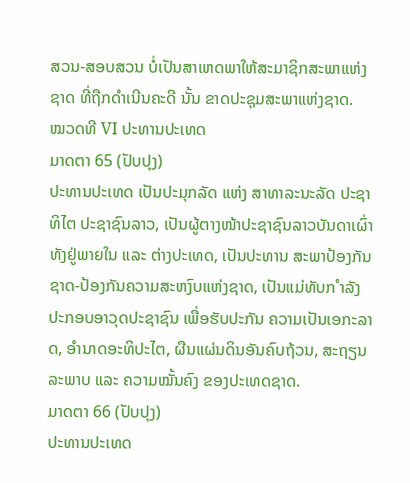ສວນ-ສອບສວນ ບໍ່ເປັນສາເຫດພາໃຫ້ສະມາຊິກສະພາແຫ່ງຊາດ ທີ່ຖືກດຳເນີນຄະດີ ນັ້ນ ຂາດປະຊຸມສະພາແຫ່ງຊາດ.
ໝວດທີ VI ປະທານປະເທດ
ມາດຕາ 65 (ປັບປຸງ)
ປະທານປະເທດ ເປັນປະມຸກລັດ ແຫ່ງ ສາທາລະນະລັດ ປະຊາທິໄຕ ປະຊາຊົນລາວ, ເປັນຜູ້ຕາງໜ້າປະຊາຊົນລາວບັນດາເຜົ່າ ທັງຢູ່ພາຍໃນ ແລະ ຕ່າງປະເທດ, ເປັນປະທານ ສະພາປ້ອງກັນຊາດ-ປ້ອງກັນຄວາມສະຫງົບແຫ່ງຊາດ, ເປັນແມ່ທັບກ ຳລັງປະກອບອາວຸດປະຊາຊົນ ເພື່ອຮັບປະກັນ ຄວາມເປັນເອກະລາດ, ອຳນາດອະທິປະໄຕ, ຜືນແຜ່ນດິນອັນຄົບຖ້ວນ, ສະຖຽນລະພາບ ແລະ ຄວາມໝັ້ນຄົງ ຂອງປະເທດຊາດ.
ມາດຕາ 66 (ປັບປຸງ)
ປະທານປະເທດ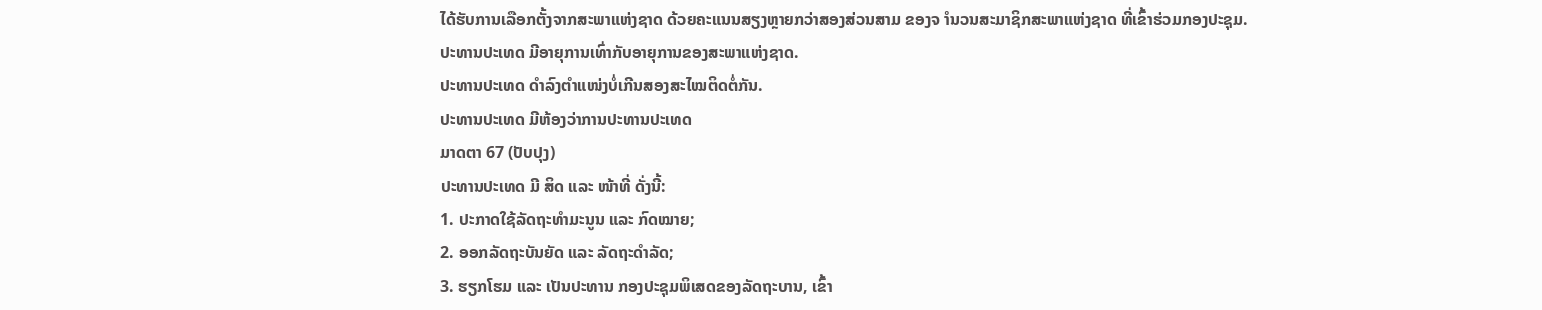ໄດ້ຮັບການເລືອກຕັ້ງຈາກສະພາແຫ່ງຊາດ ດ້ວຍຄະແນນສຽງຫຼາຍກວ່າສອງສ່ວນສາມ ຂອງຈ ຳນວນສະມາຊິກສະພາແຫ່ງຊາດ ທີ່ເຂົ້າຮ່ວມກອງປະຊຸມ.
ປະທານປະເທດ ມີອາຍຸການເທົ່າກັບອາຍຸການຂອງສະພາແຫ່ງຊາດ.
ປະທານປະເທດ ດຳລົງຕຳແໜ່ງບໍ່ເກີນສອງສະໄໝຕິດຕໍ່ກັນ.
ປະທານປະເທດ ມີຫ້ອງວ່າການປະທານປະເທດ
ມາດຕາ 67 (ປັບປຸງ)
ປະທານປະເທດ ມີ ສິດ ແລະ ໜ້າທີ່ ດັ່ງນີ້:
1. ປະກາດໃຊ້ລັດຖະທຳມະນູນ ແລະ ກົດໝາຍ;
2. ອອກລັດຖະບັນຍັດ ແລະ ລັດຖະດຳລັດ;
3. ຮຽກໂຮມ ແລະ ເປັນປະທານ ກອງປະຊຸມພິເສດຂອງລັດຖະບານ, ເຂົ້າ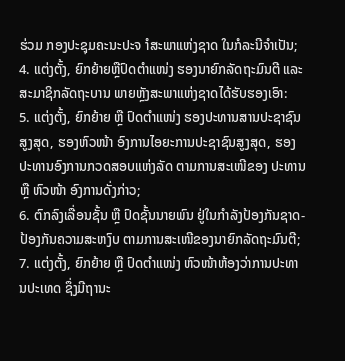ຮ່ວມ ກອງປະຊຸມຄະນະປະຈ ຳສະພາແຫ່ງຊາດ ໃນກໍລະນີຈຳເປັນ;
4. ແຕ່ງຕັ້ງ, ຍົກຍ້າຍຫຼືປົດຕຳແໜ່ງ ຮອງນາຍົກລັດຖະມົນຕີ ແລະ ສະມາຊິກລັດຖະບານ ພາຍຫຼັງສະພາແຫ່ງຊາດໄດ້ຮັບຮອງເອົາ:
5. ແຕ່ງຕັ້ງ, ຍົກຍ້າຍ ຫຼື ປົດຕຳແໜ່ງ ຮອງປະທານສານປະຊາຊົນສູງສຸດ, ຮອງຫົວໜ້າ ອົງການໄອຍະການປະຊາຊົນສູງສຸດ, ຮອງປະທານອົງການກວດສອບແຫ່ງລັດ ຕາມການສະເໜີຂອງ ປະທານ ຫຼື ຫົວໜ້າ ອົງການດັ່ງກ່າວ;
6. ຕົກລົງເລື່ອນຊັ້ນ ຫຼື ປົດຊັ້ນນາຍພົນ ຢູ່ໃນກຳລັງປ້ອງກັນຊາດ-ປ້ອງກັນຄວາມສະຫງົບ ຕາມການສະເໜີຂອງນາຍົກລັດຖະມົນຕີ;
7. ແຕ່ງຕັ້ງ, ຍົກຍ້າຍ ຫຼື ປົດຕຳແໜ່ງ ຫົວໜ້າຫ້ອງວ່າການປະທານປະເທດ ຊຶ່ງມີຖານະ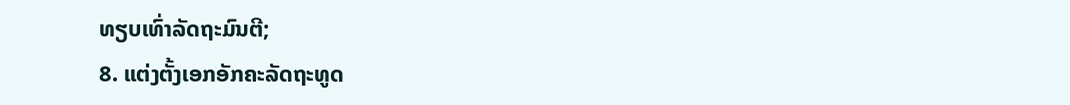ທຽບເທົ່າລັດຖະມົນຕີ;
8. ແຕ່ງຕັ້ງເອກອັກຄະລັດຖະທູດ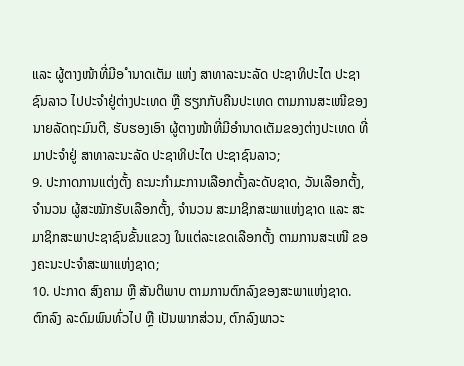ແລະ ຜູ້ຕາງໜ້າທີ່ມີອ ຳນາດເຕັມ ແຫ່ງ ສາທາລະນະລັດ ປະຊາທິປະໄຕ ປະຊາຊົນລາວ ໄປປະຈຳຢູ່ຕ່າງປະເທດ ຫຼື ຮຽກກັບຄືນປະເທດ ຕາມການສະເໜີຂອງ ນາຍລັດຖະມົນຕີ, ຮັບຮອງເອົາ ຜູ້ຕາງໜ້າທີ່ມີອຳນາດເຕັມຂອງຕ່າງປະເທດ ທີ່ມາປະຈຳຢູ່ ສາທາລະນະລັດ ປະຊາທິປະໄຕ ປະຊາຊົນລາວ;
9. ປະກາດການແຕ່ງຕັ້ງ ຄະນະກຳມະການເລືອກຕັ້ງລະດັບຊາດ, ວັນເລືອກຕັ້ງ, ຈຳນວນ ຜູ້ສະໝັກຮັບເລືອກຕັ້ງ, ຈຳນວນ ສະມາຊິກສະພາແຫ່ງຊາດ ແລະ ສະມາຊິກສະພາປະຊາຊົນຂັ້ນແຂວງ ໃນແຕ່ລະເຂດເລືອກຕັ້ງ ຕາມການສະເໜີ ຂອງຄະນະປະຈຳສະພາແຫ່ງຊາດ;
10. ປະກາດ ສົງຄາມ ຫຼື ສັນຕິພາບ ຕາມການຕົກລົງຂອງສະພາແຫ່ງຊາດ. ຕົກລົງ ລະດົມພົນທົ່ວໄປ ຫຼື ເປັນພາກສ່ວນ, ຕົກລົງພາວະ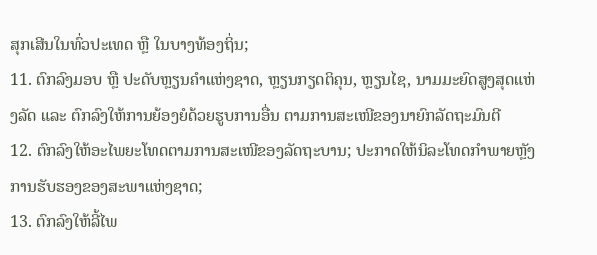ສຸກເສີນໃນທົ່ວປະເທດ ຫຼື ໃນບາງທ້ອງຖິ່ນ;
11. ຕົກລົງມອບ ຫຼື ປະດັບຫຼຽນຄຳແຫ່ງຊາດ, ຫຼຽນກຽດຕິຄຸນ, ຫຼຽນໄຊ, ນາມມະຍົດສູງສຸດແຫ່ງລັດ ແລະ ຕົກລົງໃຫ້ການຍ້ອງຍໍດ້ວຍຮູບການອື່ນ ຕາມການສະເໜີຂອງນາຍົກລັດຖະມົນຕີ
12. ຕົກລົງໃຫ້ອະໄພຍະໂທດຕາມການສະເໜີຂອງລັດຖະບານ; ປະກາດໃຫ້ນິລະໂທດກຳພາຍຫຼັງການຮັບຮອງຂອງສະພາແຫ່ງຊາດ;
13. ຕົກລົງໃຫ້ລີ້ໄພ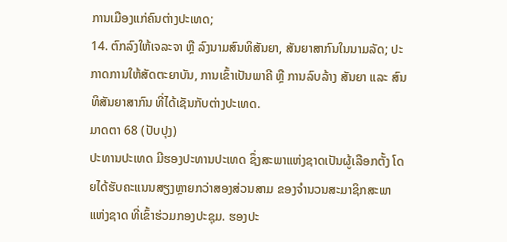ການເມືອງແກ່ຄົນຕ່າງປະເທດ;
14. ຕົກລົງໃຫ້ເຈລະຈາ ຫຼື ລົງນາມສົນທິສັນຍາ, ສັນຍາສາກົນໃນນາມລັດ; ປະກາດການໃຫ້ສັດຕະຍາບັນ, ການເຂົ້າເປັນພາຄີ ຫຼື ການລົບລ້າງ ສັນຍາ ແລະ ສົນທິສັນຍາສາກົນ ທີ່ໄດ້ເຊັນກັບຕ່າງປະເທດ.
ມາດຕາ 68 (ປັບປຸງ)
ປະທານປະເທດ ມີຮອງປະທານປະເທດ ຊຶ່ງສະພາແຫ່ງຊາດເປັນຜູ້ເລືອກຕັ້ງ ໂດຍໄດ້ຮັບຄະແນນສຽງຫຼາຍກວ່າສອງສ່ວນສາມ ຂອງຈຳນວນສະມາຊິກສະພາແຫ່ງຊາດ ທີ່ເຂົ້າຮ່ວມກອງປະຊຸມ. ຮອງປະ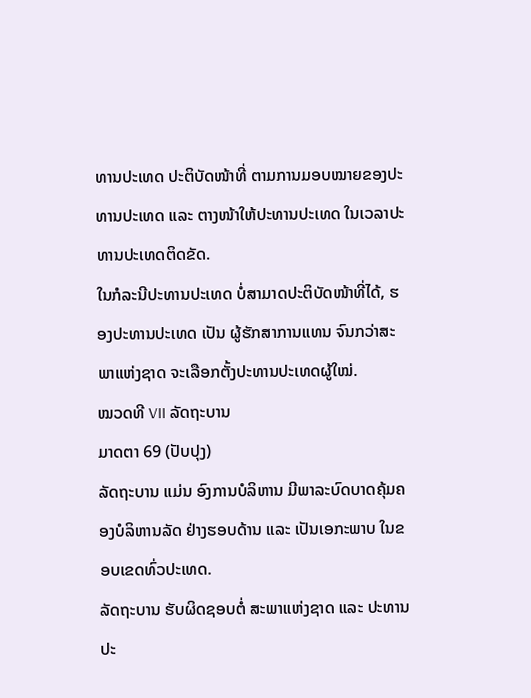ທານປະເທດ ປະຕິບັດໜ້າທີ່ ຕາມການມອບໝາຍຂອງປະທານປະເທດ ແລະ ຕາງໜ້າໃຫ້ປະທານປະເທດ ໃນເວລາປະທານປະເທດຕິດຂັດ.
ໃນກໍລະນີປະທານປະເທດ ບໍ່ສາມາດປະຕິບັດໜ້າທີ່ໄດ້, ຮອງປະທານປະເທດ ເປັນ ຜູ້ຮັກສາການແທນ ຈົນກວ່າສະພາແຫ່ງຊາດ ຈະເລືອກຕັ້ງປະທານປະເທດຜູ້ໃໝ່.
ໝວດທີ VII ລັດຖະບານ
ມາດຕາ 69 (ປັບປຸງ)
ລັດຖະບານ ແມ່ນ ອົງການບໍລິຫານ ມີພາລະບົດບາດຄຸ້ມຄອງບໍລິຫານລັດ ຢ່າງຮອບດ້ານ ແລະ ເປັນເອກະພາບ ໃນຂອບເຂດທົ່ວປະເທດ.
ລັດຖະບານ ຮັບຜິດຊອບຕໍ່ ສະພາແຫ່ງຊາດ ແລະ ປະທານປະ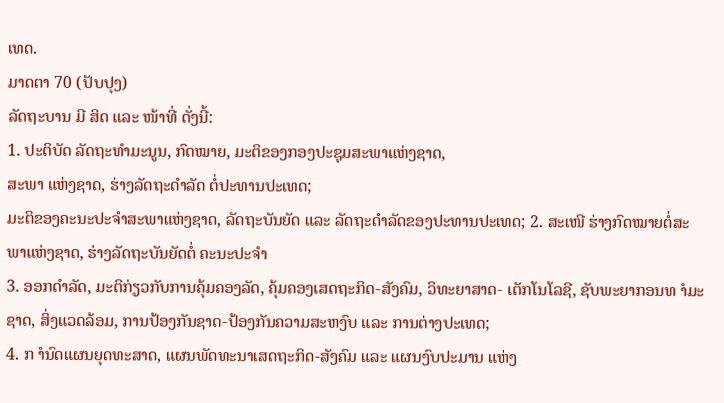ເທດ.
ມາດຕາ 70 (ປັບປຸງ)
ລັດຖະບານ ມີ ສິດ ແລະ ໜ້າທີ່ ດັ່ງນີ້:
1. ປະຕິບັດ ລັດຖະທຳມະນູນ, ກົດໝາຍ, ມະຕິຂອງກອງປະຊຸມສະພາແຫ່ງຊາດ,
ສະພາ ແຫ່ງຊາດ, ຮ່າງລັດຖະດຳລັດ ຕໍ່ປະທານປະເທດ;
ມະຕິຂອງຄະນະປະຈຳສະພາແຫ່ງຊາດ, ລັດຖະບັນຍັດ ແລະ ລັດຖະດຳລັດຂອງປະທານປະເທດ; 2. ສະເໜີ ຮ່າງກົດໝາຍຕໍ່ສະພາແຫ່ງຊາດ, ຮ່າງລັດຖະບັນຍັດຕໍ່ ຄະນະປະຈຳ
3. ອອກດຳລັດ, ມະຕິກ່ຽວກັບການຄຸ້ມຄອງລັດ, ຄຸ້ມຄອງເສດຖະກິດ-ສັງຄົມ, ວິທະຍາສາດ- ເຕັກໂນໂລຊີ, ຊັບພະຍາກອນທ ຳມະຊາດ, ສິ່ງແວດລ້ອມ, ການປ້ອງກັນຊາດ-ປ້ອງກັນຄວາມສະຫງົບ ແລະ ການຕ່າງປະເທດ;
4. ກ ຳນົດແຜນຍຸດທະສາດ, ແຜນພັດທະນາເສດຖະກິດ-ສັງຄົມ ແລະ ແຜນງົບປະມານ ແຫ່ງ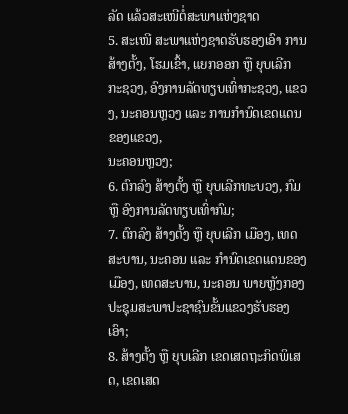ລັດ ແລ້ວສະເໜີຕໍ່ສະພາແຫ່ງຊາດ
5. ສະເໜີ ສະພາແຫ່ງຊາດຮັບຮອງເອົາ ການສ້າງຕັ້ງ, ໂຮມເຂົ້າ, ແຍກອອກ ຫຼື ຍຸບເລີກ ກະຊວງ, ອົງການລັດທຽບເທົ່າກະຊວງ, ແຂວງ, ນະຄອນຫຼວງ ແລະ ການກຳນົດເຂດແດນຂອງແຂວງ,
ນະຄອນຫຼວງ;
6. ຕົກລົງ ສ້າງຕັ້ງ ຫຼື ຍຸບເລີກທະບວງ, ກົມ ຫຼື ອົງການລັດທຽບເທົ່າກົມ;
7. ຕົກລົງ ສ້າງຕັ້ງ ຫຼື ຍຸບເລີກ ເມືອງ, ເທດສະບານ, ນະຄອນ ແລະ ກຳນົດເຂດແດນຂອງ ເມືອງ, ເທດສະບານ, ນະຄອນ ພາຍຫຼັງກອງປະຊຸມສະພາປະຊາຊົນຂັ້ນແຂວງຮັບຮອງເອົາ;
8. ສ້າງຕັ້ງ ຫຼື ຍຸບເລີກ ເຂດເສດຖະກິດພິເສດ, ເຂດເສດ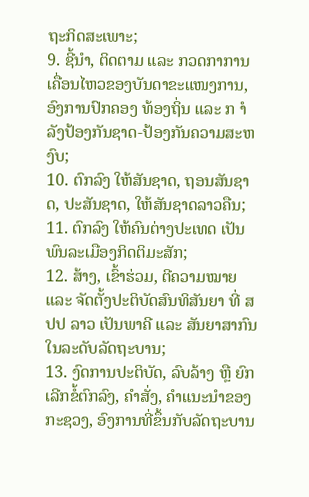ຖະກິດສະເພາະ;
9. ຊີ້ນຳ, ຕິດຕາມ ແລະ ກວດກາການເຄື່ອນໄຫວຂອງບັນດາຂະແໜງການ, ອົງການປົກຄອງ ທ້ອງຖິ່ນ ແລະ ກ ຳລັງປ້ອງກັນຊາດ-ປ້ອງກັນຄວາມສະຫງົບ;
10. ຕົກລົງ ໃຫ້ສັນຊາດ, ຖອນສັນຊາດ, ປະສັນຊາດ, ໃຫ້ສັນຊາດລາວຄືນ;
11. ຕົກລົງ ໃຫ້ຄົນຕ່າງປະເທດ ເປັນພົນລະເມືອງກິດຕິມະສັກ;
12. ສ້າງ, ເຂົ້າຮ່ວມ, ຕີຄວາມໝາຍ ແລະ ຈັດຕັ້ງປະຕິບັດສົນທິສັນຍາ ທີ່ ສປປ ລາວ ເປັນພາຄີ ແລະ ສັນຍາສາກົນໃນລະດັບລັດຖະບານ;
13. ງົດການປະຕິບັດ, ລົບລ້າງ ຫຼື ຍົກເລີກຂໍ້ຕົກລົງ, ຄຳສັ່ງ, ຄຳແນະນຳຂອງກະຊວງ, ອົງການທີ່ຂຶ້ນກັບລັດຖະບານ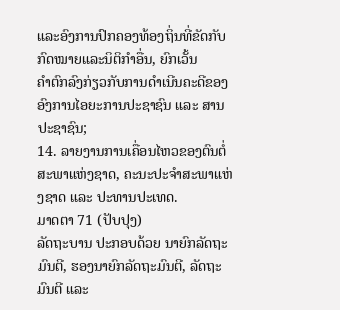ແລະອົງການປົກຄອງທ້ອງຖິ່ນທີ່ຂັດກັບກົດໝາຍແລະນິຕິກຳອື່ນ, ຍົກເວັ້ນ
ຄຳຕົກລົງກ່ຽວກັບການດຳເນີນຄະດີຂອງອົງການໄອຍະການປະຊາຊົນ ແລະ ສານປະຊາຊົນ;
14. ລາຍງານການເຄື່ອນໄຫວຂອງຕົນຕໍ່ ສະພາແຫ່ງຊາດ, ຄະນະປະຈຳສະພາແຫ່ງຊາດ ແລະ ປະທານປະເທດ.
ມາດຕາ 71 (ປັບປຸງ)
ລັດຖະບານ ປະກອບດ້ວຍ ນາຍົກລັດຖະມົນຕີ, ຮອງນາຍົກລັດຖະມົນຕີ, ລັດຖະມົນຕີ ແລະ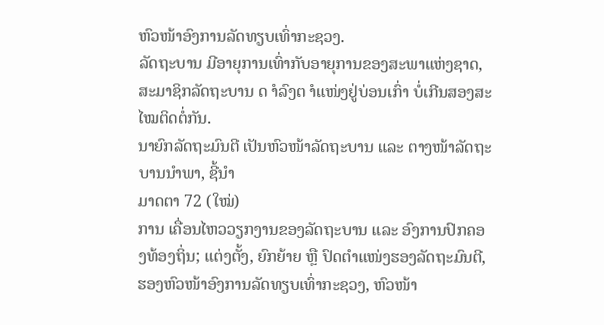ຫົວໜ້າອົງການລັດທຽບເທົ່າກະຊວງ.
ລັດຖະບານ ມີອາຍຸການເທົ່າກັບອາຍຸການຂອງສະພາແຫ່ງຊາດ, ສະມາຊິກລັດຖະບານ ດ ຳລົງຕ ຳແໜ່ງຢູ່ບ່ອນເກົ່າ ບໍ່ເກີນສອງສະໄໝຕິດຕໍ່ກັນ.
ນາຍົກລັດຖະມົນຕີ ເປັນຫົວໜ້າລັດຖະບານ ແລະ ຕາງໜ້າລັດຖະບານນຳພາ, ຊີ້ນຳ
ມາດຕາ 72 (ໃໝ່)
ການ ເຄື່ອນໄຫວວຽກງານຂອງລັດຖະບານ ແລະ ອົງການປົກຄອງທ້ອງຖິ່ນ; ແຕ່ງຕັ້ງ, ຍົກຍ້າຍ ຫຼື ປົດຕຳແໜ່ງຮອງລັດຖະມົນຕີ, ຮອງຫົວໜ້າອົງການລັດທຽບເທົ່າກະຊວງ, ຫົວໜ້າ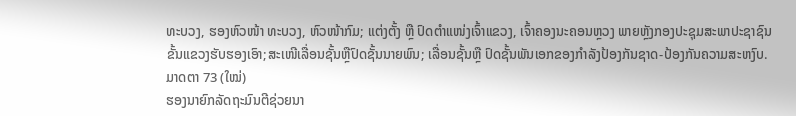ທະບວງ, ຮອງຫົວໜ້າ ທະບວງ, ຫົວໜ້າກົມ; ແຕ່ງຕັ້ງ ຫຼື ປົດຕຳແໜ່ງເຈົ້າແຂວງ, ເຈົ້າຄອງນະຄອນຫຼວງ ພາຍຫຼັງກອງປະຊຸມສະພາປະຊາຊົນຂັ້ນແຂວງຮັບຮອງເອົາ;ສະເໜີເລື່ອນຊັ້ນຫຼືປົດຊັ້ນນາຍພົນ; ເລື່ອນຊັ້ນຫຼື ປົດຊັ້ນພັນເອກຂອງກຳລັງປ້ອງກັນຊາດ-ປ້ອງກັນຄວາມສະຫງົບ.
ມາດຕາ 73 (ໃໝ່)
ຮອງນາຍົກລັດຖະມົນຕີຊ່ວຍນາ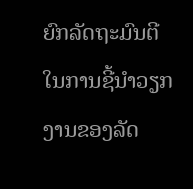ຍົກລັດຖະມົນຕີໃນການຊີ້ນຳວຽກງານຂອງລັດ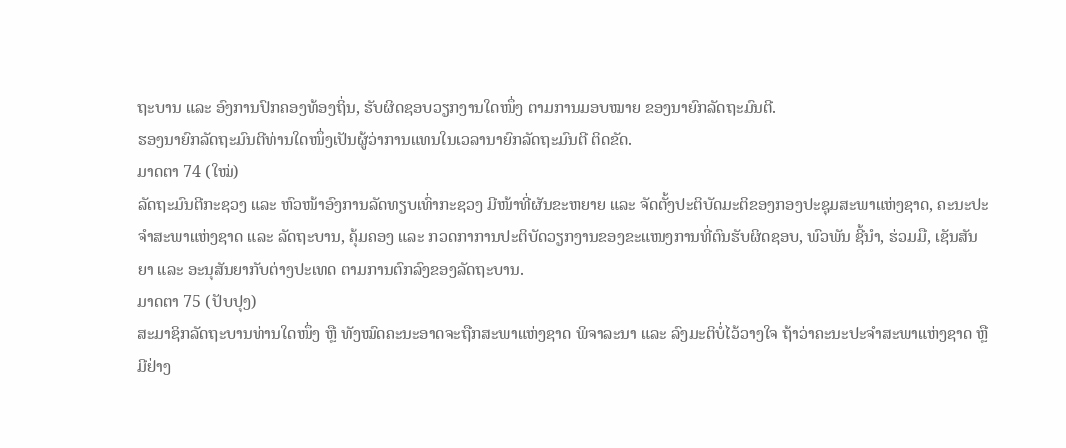ຖະບານ ແລະ ອົງການປົກຄອງທ້ອງຖິ່ນ, ຮັບຜິດຊອບວຽກງານໃດໜຶ່ງ ຕາມການມອບໝາຍ ຂອງນາຍົກລັດຖະມົນຕີ.
ຮອງນາຍົກລັດຖະມົນຕີທ່ານໃດໜຶ່ງເປັນຜູ້ວ່າການແທນໃນເວລານາຍົກລັດຖະມົນຕີ ຕິດຂັດ.
ມາດຕາ 74 (ໃໝ່)
ລັດຖະມົນຕີກະຊວງ ແລະ ຫົວໜ້າອົງການລັດທຽບເທົ່າກະຊວງ ມີໜ້າທີ່ຜັນຂະຫຍາຍ ແລະ ຈັດຕັ້ງປະຕິບັດມະຕິຂອງກອງປະຊຸມສະພາແຫ່ງຊາດ, ຄະນະປະຈຳສະພາແຫ່ງຊາດ ແລະ ລັດຖະບານ, ຄຸ້ມຄອງ ແລະ ກວດກາການປະຕິບັດວຽກງານຂອງຂະແໜງການທີ່ຕົນຮັບຜິດຊອບ, ພົວພັນ ຊີ້ນຳ, ຮ່ວມມື, ເຊັນສັນຍາ ແລະ ອະນຸສັນຍາກັບຕ່າງປະເທດ ຕາມການຕົກລົງຂອງລັດຖະບານ.
ມາດຕາ 75 (ປັບປຸງ)
ສະມາຊິກລັດຖະບານທ່ານໃດໜຶ່ງ ຫຼື ທັງໝົດຄະນະອາດຈະຖືກສະພາແຫ່ງຊາດ ພິຈາລະນາ ແລະ ລົງມະຕິບໍ່ໄວ້ວາງໃຈ ຖ້າວ່າຄະນະປະຈຳສະພາແຫ່ງຊາດ ຫຼື ມີຢ່າງ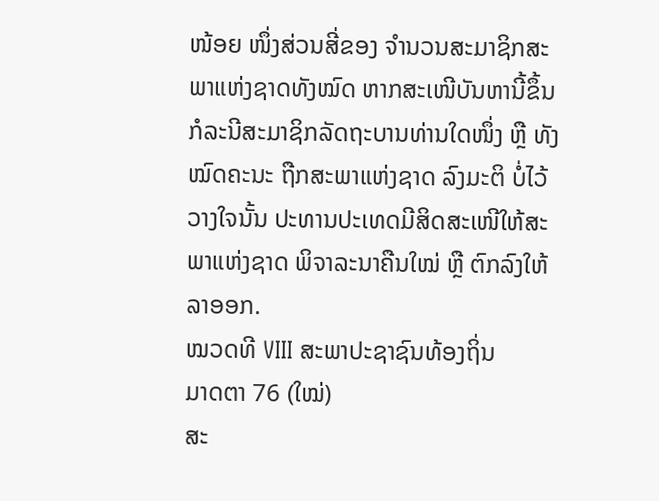ໜ້ອຍ ໜຶ່ງສ່ວນສີ່ຂອງ ຈຳນວນສະມາຊິກສະພາແຫ່ງຊາດທັງໝົດ ຫາກສະເໜີບັນຫານີ້ຂຶ້ນ
ກໍລະນີສະມາຊິກລັດຖະບານທ່ານໃດໜຶ່ງ ຫຼື ທັງໝົດຄະນະ ຖືກສະພາແຫ່ງຊາດ ລົງມະຕິ ບໍ່ໄວ້ວາງໃຈນັ້ນ ປະທານປະເທດມີສິດສະເໜີໃຫ້ສະພາແຫ່ງຊາດ ພິຈາລະນາຄືນໃໝ່ ຫຼື ຕົກລົງໃຫ້ລາອອກ.
ໝວດທີ VIII ສະພາປະຊາຊົນທ້ອງຖິ່ນ
ມາດຕາ 76 (ໃໝ່)
ສະ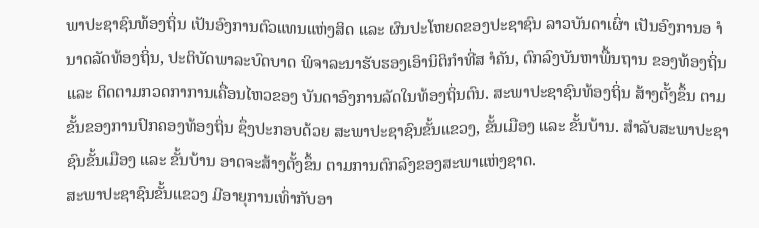ພາປະຊາຊົນທ້ອງຖິ່ນ ເປັນອົງການຕົວແທນແຫ່ງສິດ ແລະ ຜົນປະໂຫຍດຂອງປະຊາຊົນ ລາວບັນດາເຜົ່າ ເປັນອົງການອ ຳນາດລັດທ້ອງຖິ່ນ, ປະຕິບັດພາລະບົດບາດ ພິຈາລະນາຮັບຮອງເອົານິຕິກຳທີ່ສ ຳຄັນ, ຕົກລົງບັນຫາພື້ນຖານ ຂອງທ້ອງຖິ່ນ ແລະ ຕິດຕາມກວດກາການເຄື່ອນໄຫວຂອງ ບັນດາອົງການລັດໃນທ້ອງຖິ່ນຕົນ. ສະພາປະຊາຊົນທ້ອງຖິ່ນ ສ້າງຕັ້ງຂຶ້ນ ຕາມຂັ້ນຂອງການປົກຄອງທ້ອງຖິ່ນ ຊຶ່ງປະກອບດ້ວຍ ສະພາປະຊາຊົນຂັ້ນແຂວງ, ຂັ້ນເມືອງ ແລະ ຂັ້ນບ້ານ. ສຳລັບສະພາປະຊາຊົນຂັ້ນເມືອງ ແລະ ຂັ້ນບ້ານ ອາດຈະສ້າງຕັ້ງຂຶ້ນ ຕາມການຕົກລົງຂອງສະພາແຫ່ງຊາດ.
ສະພາປະຊາຊົນຂັ້ນແຂວງ ມີອາຍຸການເທົ່າກັບອາ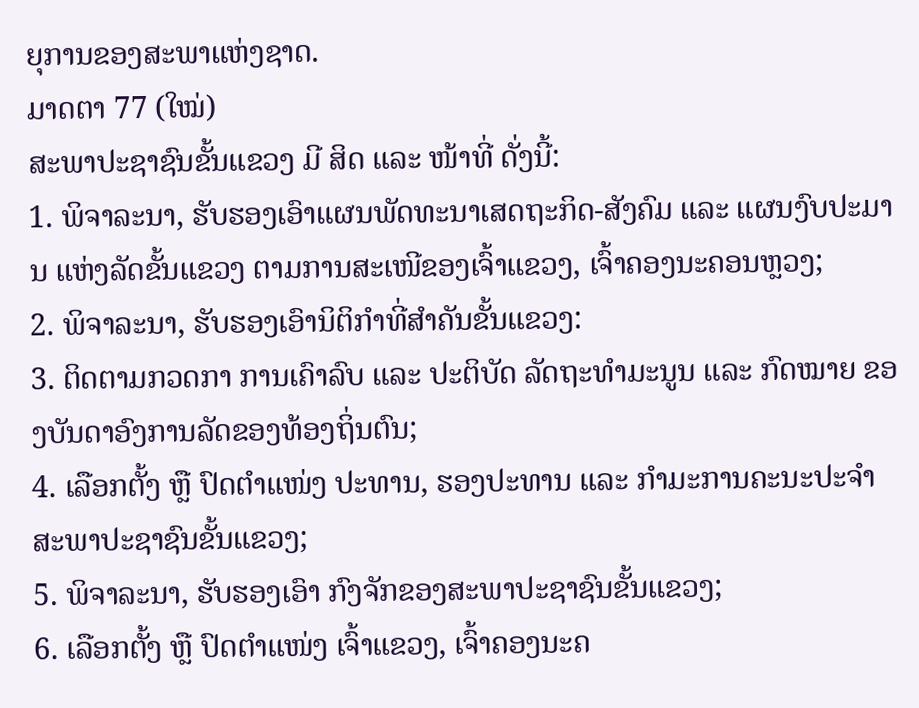ຍຸການຂອງສະພາແຫ່ງຊາດ.
ມາດຕາ 77 (ໃໝ່)
ສະພາປະຊາຊົນຂັ້ນແຂວງ ມີ ສິດ ແລະ ໜ້າທີ່ ດັ່ງນີ້:
1. ພິຈາລະນາ, ຮັບຮອງເອົາແຜນພັດທະນາເສດຖະກິດ-ສັງຄົມ ແລະ ແຜນງົບປະມານ ແຫ່ງລັດຂັ້ນແຂວງ ຕາມການສະເໜີຂອງເຈົ້າແຂວງ, ເຈົ້າຄອງນະຄອນຫຼວງ;
2. ພິຈາລະນາ, ຮັບຮອງເອົານິຕິກຳທີ່ສຳຄັນຂັ້ນແຂວງ:
3. ຕິດຕາມກວດກາ ການເຄົາລົບ ແລະ ປະຕິບັດ ລັດຖະທຳມະນູນ ແລະ ກົດໝາຍ ຂອງບັນດາອົງການລັດຂອງທ້ອງຖິ່ນຕົນ;
4. ເລືອກຕັ້ງ ຫຼື ປົດຕຳແໜ່ງ ປະທານ, ຮອງປະທານ ແລະ ກຳມະການຄະນະປະຈຳສະພາປະຊາຊົນຂັ້ນແຂວງ;
5. ພິຈາລະນາ, ຮັບຮອງເອົາ ກົງຈັກຂອງສະພາປະຊາຊົນຂັ້ນແຂວງ;
6. ເລືອກຕັ້ງ ຫຼື ປົດຕຳແໜ່ງ ເຈົ້າແຂວງ, ເຈົ້າຄອງນະຄ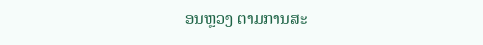ອນຫຼວງ ຕາມການສະ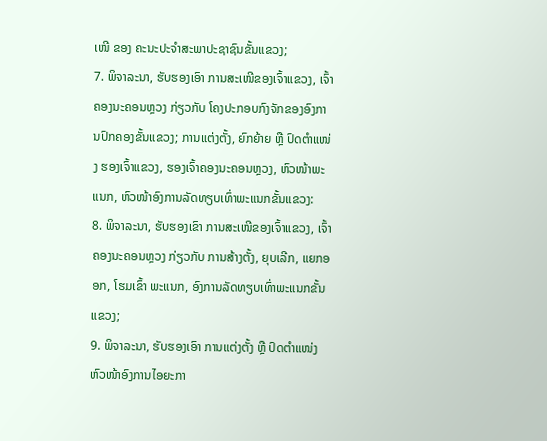ເໜີ ຂອງ ຄະນະປະຈຳສະພາປະຊາຊົນຂັ້ນແຂວງ;
7. ພິຈາລະນາ, ຮັບຮອງເອົາ ການສະເໜີຂອງເຈົ້າແຂວງ, ເຈົ້າຄອງນະຄອນຫຼວງ ກ່ຽວກັບ ໂຄງປະກອບກົງຈັກຂອງອົງການປົກຄອງຂັ້ນແຂວງ; ການແຕ່ງຕັ້ງ, ຍົກຍ້າຍ ຫຼື ປົດຕຳແໜ່ງ ຮອງເຈົ້າແຂວງ, ຮອງເຈົ້າຄອງນະຄອນຫຼວງ, ຫົວໜ້າພະແນກ, ຫົວໜ້າອົງການລັດທຽບເທົ່າພະແນກຂັ້ນແຂວງ:
8. ພິຈາລະນາ, ຮັບຮອງເຂົາ ການສະເໜີຂອງເຈົ້າແຂວງ, ເຈົ້າຄອງນະຄອນຫຼວງ ກ່ຽວກັບ ການສ້າງຕັ້ງ, ຍຸບເລີກ, ແຍກອອກ, ໂຮມເຂົ້າ ພະແນກ, ອົງການລັດທຽບເທົ່າພະແນກຂັ້ນແຂວງ;
9. ພິຈາລະນາ, ຮັບຮອງເອົາ ການແຕ່ງຕັ້ງ ຫຼື ປົດຕຳແໜ່ງ ຫົວໜ້າອົງການໄອຍະກາ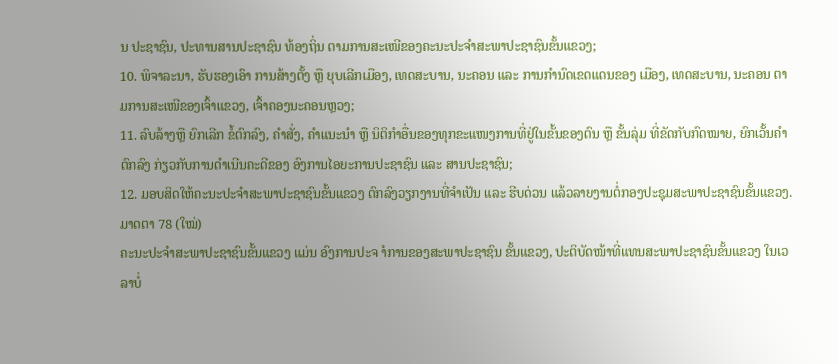ນ ປະຊາຊົນ, ປະທານສານປະຊາຊົນ ທ້ອງຖິ່ນ ຕາມການສະເໜີຂອງຄະນະປະຈຳສະພາປະຊາຊົນຂັ້ນແຂວງ;
10. ພິຈາລະນາ, ຮັບຮອງເອົາ ການສ້າງຕັ້ງ ຫຼື ຍຸບເລີກເມືອງ, ເທດສະບານ, ນະຄອນ ແລະ ການກຳນົດເຂດແດນຂອງ ເມືອງ, ເທດສະບານ, ນະຄອນ ຕາມການສະເໜີຂອງເຈົ້າແຂວງ, ເຈົ້າຄອງນະຄອນຫຼວງ;
11. ລົບລ້າງຫຼື ຍົກເລີກ ຂໍ້ຕົກລົງ, ຄຳສັ່ງ, ຄຳແນະນຳ ຫຼື ນິຕິກຳອື່ນຂອງທຸກຂະແໜງການທີ່ຢູ່ໃນຂັ້ນຂອງຕົນ ຫຼື ຂັ້ນລຸ່ມ ທີ່ຂັດກັບກົດໝາຍ, ຍົກເວັ້ນຄຳຕົກລົງ ກ່ຽວກັບການດຳເນີນຄະດີຂອງ ອົງການໄອຍະການປະຊາຊົນ ແລະ ສານປະຊາຊົນ;
12. ມອບສິດໃຫ້ຄະນະປະຈຳສະພາປະຊາຊົນຂັ້ນແຂວງ ຕົກລົງວຽກງານທີ່ຈຳເປັນ ແລະ ຮີບດ່ວນ ແລ້ວລາຍງານຕໍ່ກອງປະຊຸມສະພາປະຊາຊົນຂັ້ນແຂວງ.
ມາດຕາ 78 (ໃໝ່)
ຄະນະປະຈຳສະພາປະຊາຊົນຂັ້ນແຂວງ ແມ່ນ ອົງການປະຈ ຳການຂອງສະພາປະຊາຊົນ ຂັ້ນແຂວງ, ປະຕິບັດໜ້າທີ່ແທນສະພາປະຊາຊົນຂັ້ນແຂວງ ໃນເວລາບໍ່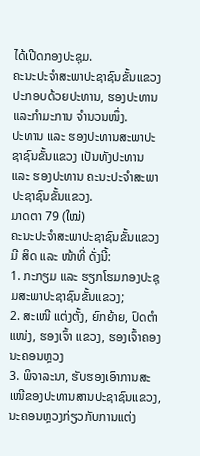ໄດ້ເປີດກອງປະຊຸມ.
ຄະນະປະຈຳສະພາປະຊາຊົນຂັ້ນແຂວງປະກອບດ້ວຍປະທານ, ຮອງປະທານແລະກຳມະການ ຈຳນວນໜຶ່ງ.
ປະທານ ແລະ ຮອງປະທານສະພາປະຊາຊົນຂັ້ນແຂວງ ເປັນທັງປະທານ ແລະ ຮອງປະທານ ຄະນະປະຈຳສະພາປະຊາຊົນຂັ້ນແຂວງ.
ມາດຕາ 79 (ໃໝ່)
ຄະນະປະຈຳສະພາປະຊາຊົນຂັ້ນແຂວງ ມີ ສິດ ແລະ ໜ້າທີ່ ດັ່ງນີ້:
1. ກະກຽມ ແລະ ຮຽກໂຮມກອງປະຊຸມສະພາປະຊາຊົນຂັ້ນແຂວງ;
2. ສະເໜີ ແຕ່ງຕັ້ງ, ຍົກຍ້າຍ, ປົດຕຳແໜ່ງ, ຮອງເຈົ້າ ແຂວງ, ຮອງເຈົ້າຄອງນະຄອນຫຼວງ
3. ພິຈາລະນາ, ຮັບຮອງເອົາການສະເໜີຂອງປະທານສານປະຊາຊົນແຂວງ, ນະຄອນຫຼວງກ່ຽວກັບການແຕ່ງ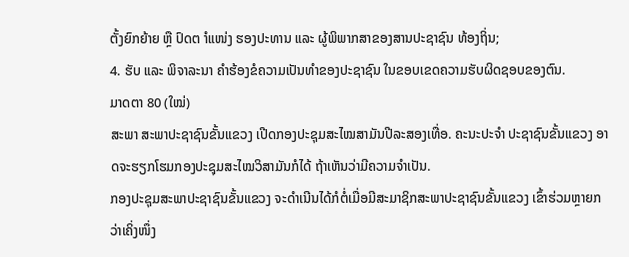ຕັ້ງຍົກຍ້າຍ ຫຼື ປົດຕ ຳແໜ່ງ ຮອງປະທານ ແລະ ຜູ້ພິພາກສາຂອງສານປະຊາຊົນ ທ້ອງຖິ່ນ;
4. ຮັບ ແລະ ພິຈາລະນາ ຄຳຮ້ອງຂໍຄວາມເປັນທຳຂອງປະຊາຊົນ ໃນຂອບເຂດຄວາມຮັບຜິດຊອບຂອງຕົນ.
ມາດຕາ 80 (ໃໝ່)
ສະພາ ສະພາປະຊາຊົນຂັ້ນແຂວງ ເປີດກອງປະຊຸມສະໄໝສາມັນປີລະສອງເທື່ອ. ຄະນະປະຈຳ ປະຊາຊົນຂັ້ນແຂວງ ອາດຈະຮຽກໂຮມກອງປະຊຸມສະໄໝວິສາມັນກໍໄດ້ ຖ້າເຫັນວ່າມີຄວາມຈຳເປັນ.
ກອງປະຊຸມສະພາປະຊາຊົນຂັ້ນແຂວງ ຈະດຳເນີນໄດ້ກໍຕໍ່ເມື່ອມີສະມາຊິກສະພາປະຊາຊົນຂັ້ນແຂວງ ເຂົ້າຮ່ວມຫຼາຍກວ່າເຄິ່ງໜຶ່ງ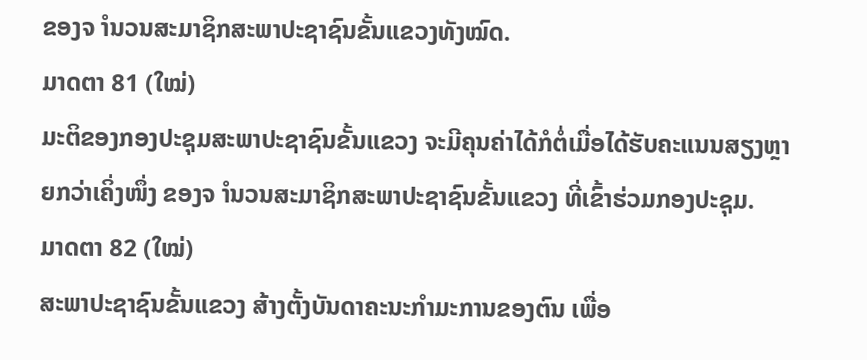ຂອງຈ ຳນວນສະມາຊິກສະພາປະຊາຊົນຂັ້ນແຂວງທັງໝົດ.
ມາດຕາ 81 (ໃໝ່)
ມະຕິຂອງກອງປະຊຸມສະພາປະຊາຊົນຂັ້ນແຂວງ ຈະມີຄຸນຄ່າໄດ້ກໍຕໍ່ເມື່ອໄດ້ຮັບຄະແນນສຽງຫຼາຍກວ່າເຄິ່ງໜຶ່ງ ຂອງຈ ຳນວນສະມາຊິກສະພາປະຊາຊົນຂັ້ນແຂວງ ທີ່ເຂົ້າຮ່ວມກອງປະຊຸມ.
ມາດຕາ 82 (ໃໝ່)
ສະພາປະຊາຊົນຂັ້ນແຂວງ ສ້າງຕັ້ງບັນດາຄະນະກຳມະການຂອງຕົນ ເພື່ອ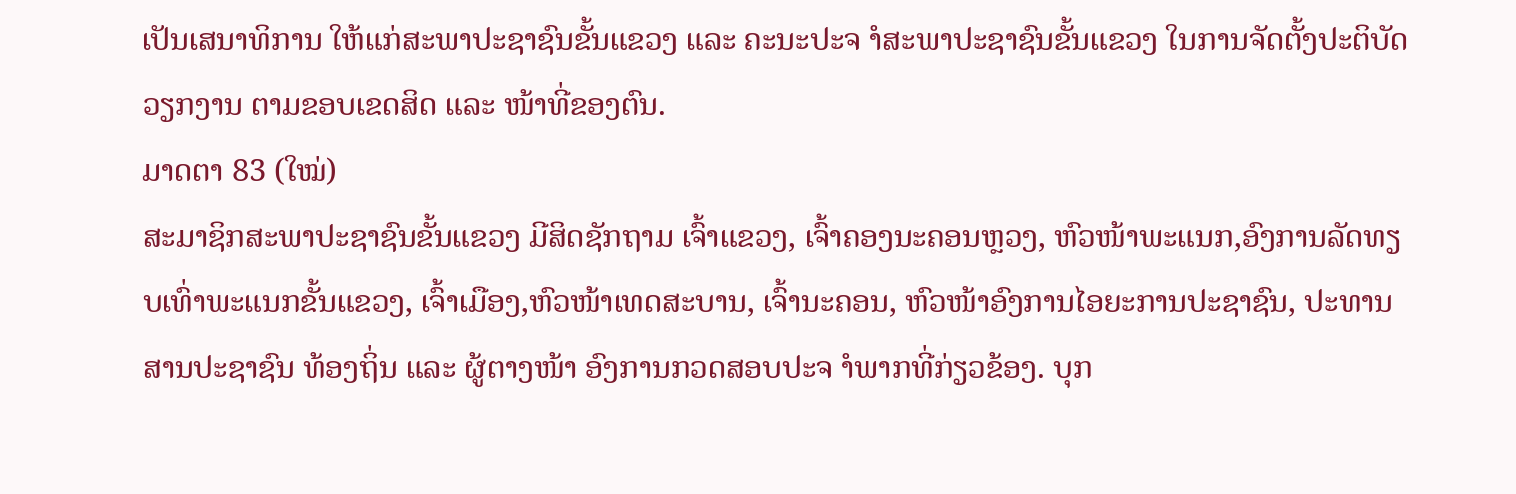ເປັນເສນາທິການ ໃຫ້ແກ່ສະພາປະຊາຊົນຂັ້ນແຂວງ ແລະ ຄະນະປະຈ ຳສະພາປະຊາຊົນຂັ້ນແຂວງ ໃນການຈັດຕັ້ງປະຕິບັດວຽກງານ ຕາມຂອບເຂດສິດ ແລະ ໜ້າທີ່ຂອງຕົນ.
ມາດຕາ 83 (ໃໝ່)
ສະມາຊິກສະພາປະຊາຊົນຂັ້ນແຂວງ ມີສິດຊັກຖາມ ເຈົ້າແຂວງ, ເຈົ້າຄອງນະຄອນຫຼວງ, ຫົວໜ້າພະແນກ,ອົງການລັດທຽບເທົ່າພະແນກຂັ້ນແຂວງ, ເຈົ້າເມືອງ,ຫົວໜ້າເທດສະບານ, ເຈົ້ານະຄອນ, ຫົວໜ້າອົງການໄອຍະການປະຊາຊົນ, ປະທານສານປະຊາຊົນ ທ້ອງຖິ່ນ ແລະ ຜູ້ຕາງໜ້າ ອົງການກວດສອບປະຈ ຳພາກທີ່ກ່ຽວຂ້ອງ. ບຸກ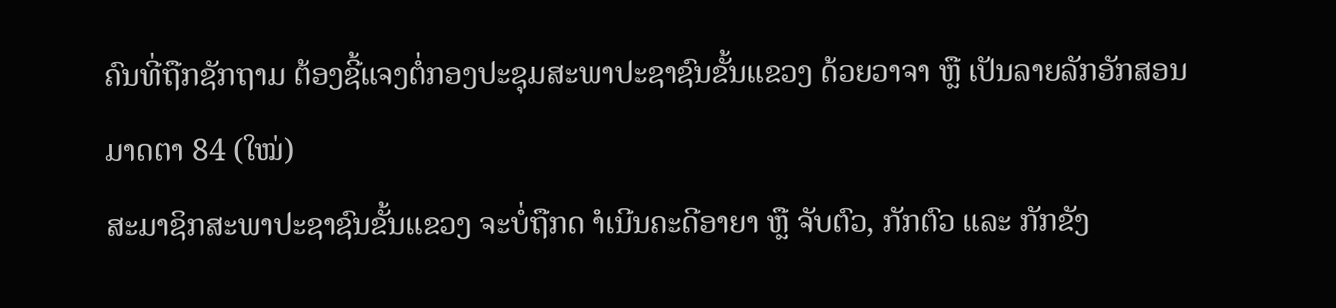ຄົນທີ່ຖືກຊັກຖາມ ຕ້ອງຊີ້ແຈງຕໍ່ກອງປະຊຸມສະພາປະຊາຊົນຂັ້ນແຂວງ ດ້ວຍວາຈາ ຫຼື ເປັນລາຍລັກອັກສອນ
ມາດຕາ 84 (ໃໝ່)
ສະມາຊິກສະພາປະຊາຊົນຂັ້ນແຂວງ ຈະບໍ່ຖືກດ ຳເນີນຄະດີອາຍາ ຫຼື ຈັບຕົວ, ກັກຕົວ ແລະ ກັກຂັງ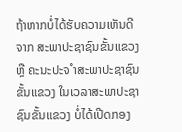ຖ້າຫາກບໍ່ໄດ້ຮັບຄວາມເຫັນດີຈາກ ສະພາປະຊາຊົນຂັ້ນແຂວງ ຫຼື ຄະນະປະຈ ຳສະພາປະຊາຊົນ ຂັ້ນແຂວງ ໃນເວລາສະພາປະຊາຊົນຂັ້ນແຂວງ ບໍ່ໄດ້ເປີດກອງ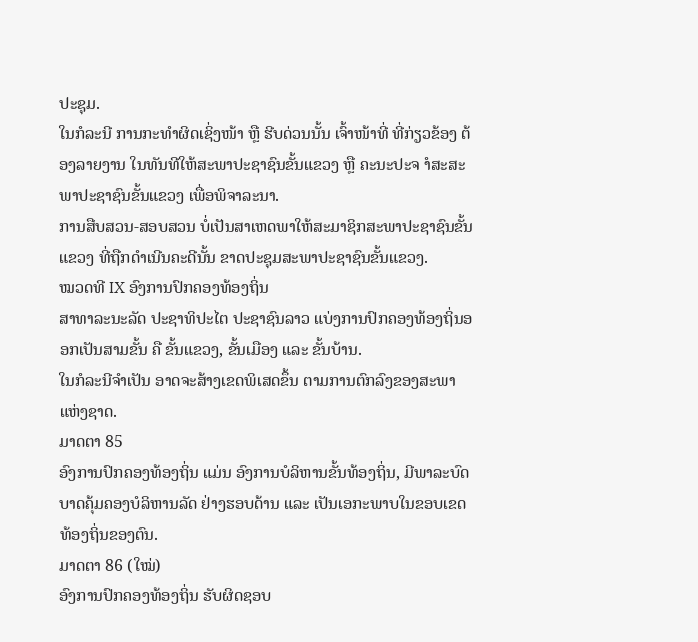ປະຊຸມ.
ໃນກໍລະນີ ການກະທຳຜິດເຊິ່ງໜ້າ ຫຼື ຮີບດ່ວນນັ້ນ ເຈົ້າໜ້າທີ່ ທີ່ກ່ຽວຂ້ອງ ຕ້ອງລາຍງານ ໃນທັນທີໃຫ້ສະພາປະຊາຊົນຂັ້ນແຂວງ ຫຼື ຄະນະປະຈ ຳສະສະພາປະຊາຊົນຂັ້ນແຂວງ ເພື່ອພິຈາລະນາ.
ການສືບສວນ-ສອບສວນ ບໍ່ເປັນສາເຫດພາໃຫ້ສະມາຊິກສະພາປະຊາຊົນຂັ້ນແຂວງ ທີ່ຖືກດຳເນີນຄະດີນັ້ນ ຂາດປະຊຸມສະພາປະຊາຊົນຂັ້ນແຂວງ.
ໝວດທີ IX ອົງການປົກຄອງທ້ອງຖິ່ນ
ສາທາລະນະລັດ ປະຊາທິປະໄຕ ປະຊາຊົນລາວ ແບ່ງການປົກຄອງທ້ອງຖິ່ນອອກເປັນສາມຂັ້ນ ຄື ຂັ້ນແຂວງ, ຂັ້ນເມືອງ ແລະ ຂັ້ນບ້ານ.
ໃນກໍລະນີຈຳເປັນ ອາດຈະສ້າງເຂດພິເສດຂຶ້ນ ຕາມການຕົກລົງຂອງສະພາແຫ່ງຊາດ.
ມາດຕາ 85
ອົງການປົກຄອງທ້ອງຖິ່ນ ແມ່ນ ອົງການບໍລິຫານຂັ້ນທ້ອງຖິ່ນ, ມີພາລະບົດບາດຄຸ້ມຄອງບໍລິຫານລັດ ຢ່າງຮອບດ້ານ ແລະ ເປັນເອກະພາບໃນຂອບເຂດທ້ອງຖິ່ນຂອງຕົນ.
ມາດຕາ 86 (ໃໝ່)
ອົງການປົກຄອງທ້ອງຖິ່ນ ຮັບຜິດຊອບ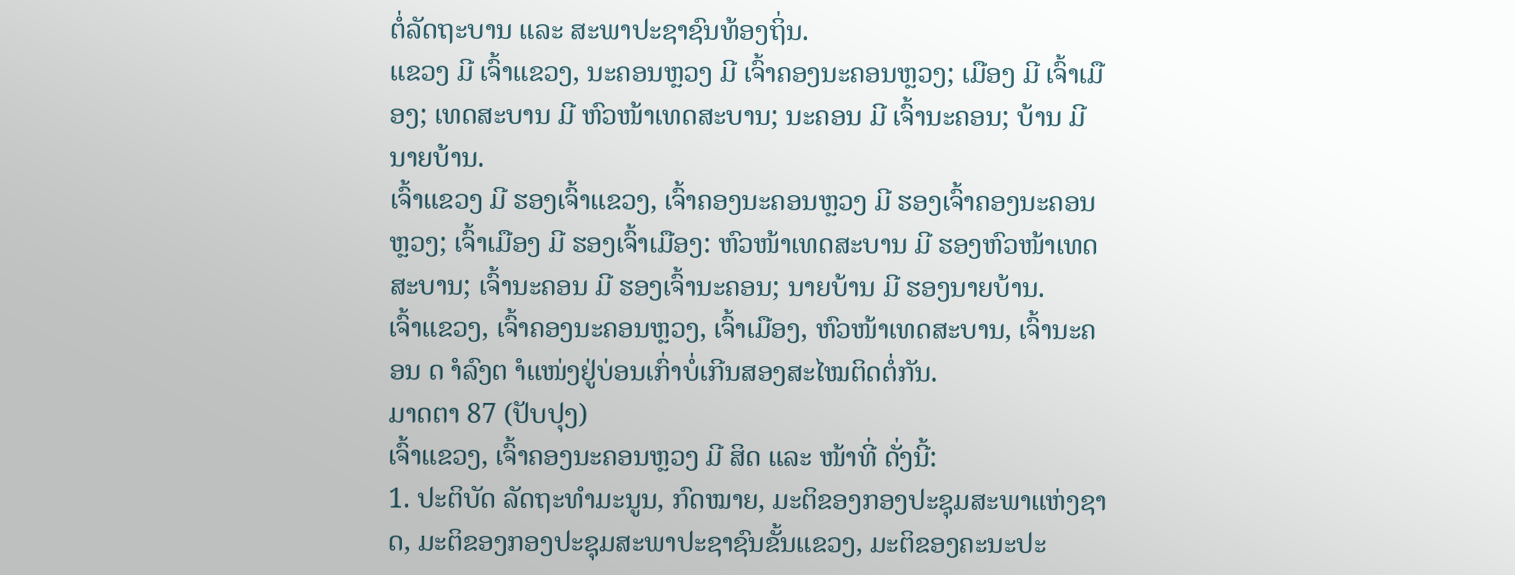ຕໍ່ລັດຖະບານ ແລະ ສະພາປະຊາຊົນທ້ອງຖິ່ນ.
ແຂວງ ມີ ເຈົ້າແຂວງ, ນະຄອນຫຼວງ ມີ ເຈົ້າຄອງນະຄອນຫຼວງ; ເມືອງ ມີ ເຈົ້າເມືອງ; ເທດສະບານ ມີ ຫົວໜ້າເທດສະບານ; ນະຄອນ ມີ ເຈົ້ານະຄອນ; ບ້ານ ມີ ນາຍບ້ານ.
ເຈົ້າແຂວງ ມີ ຮອງເຈົ້າແຂວງ, ເຈົ້າຄອງນະຄອນຫຼວງ ມີ ຮອງເຈົ້າຄອງນະຄອນຫຼວງ; ເຈົ້າເມືອງ ມີ ຮອງເຈົ້າເມືອງ: ຫົວໜ້າເທດສະບານ ມີ ຮອງຫົວໜ້າເທດສະບານ; ເຈົ້ານະຄອນ ມີ ຮອງເຈົ້ານະຄອນ; ນາຍບ້ານ ມີ ຮອງນາຍບ້ານ.
ເຈົ້າແຂວງ, ເຈົ້າຄອງນະຄອນຫຼວງ, ເຈົ້າເມືອງ, ຫົວໜ້າເທດສະບານ, ເຈົ້ານະຄອນ ດ ຳລົງຕ ຳແໜ່ງຢູ່ບ່ອນເກົ່າບໍ່ເກີນສອງສະໄໝຕິດຕໍ່ກັນ.
ມາດຕາ 87 (ປັບປຸງ)
ເຈົ້າແຂວງ, ເຈົ້າຄອງນະຄອນຫຼວງ ມີ ສິດ ແລະ ໜ້າທີ່ ດັ່ງນີ້:
1. ປະຕິບັດ ລັດຖະທຳມະນູນ, ກົດໝາຍ, ມະຕິຂອງກອງປະຊຸມສະພາແຫ່ງຊາດ, ມະຕິຂອງກອງປະຊຸມສະພາປະຊາຊົນຂັ້ນແຂວງ, ມະຕິຂອງຄະນະປະ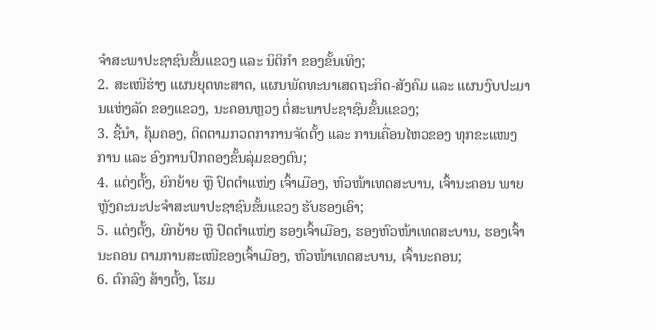ຈຳສະພາປະຊາຊົນຂັ້ນແຂວງ ແລະ ນິຕິກຳ ຂອງຂັ້ນເທິງ;
2. ສະເໜີຮ່າງ ແຜນຍຸດທະສາດ, ແຜນພັດທະນາເສດຖະກິດ-ສັງຄົມ ແລະ ແຜນງົບປະມານແຫ່ງລັດ ຂອງແຂວງ, ນະຄອນຫຼວງ ຕໍ່ສະພາປະຊາຊົນຂັ້ນແຂວງ;
3. ຊີ້ນຳ, ຄຸ້ມຄອງ, ຕິດຕາມກວດກາການຈັດຕັ້ງ ແລະ ການເຄື່ອນໄຫວຂອງ ທຸກຂະແໜງການ ແລະ ອົງການປົກຄອງຂັ້ນລຸ່ມຂອງຕົນ;
4. ແຕ່ງຕັ້ງ, ຍົກຍ້າຍ ຫຼື ປົດຕຳແໜ່ງ ເຈົ້າເມືອງ, ຫົວໜ້າເທດສະບານ, ເຈົ້ານະຄອນ ພາຍຫຼັງຄະນະປະຈຳສະພາປະຊາຊົນຂັ້ນແຂວງ ຮັບຮອງເອົາ;
5. ແຕ່ງຕັ້ງ, ຍົກຍ້າຍ ຫຼື ປົດຕຳແໜ່ງ ຮອງເຈົ້າເມືອງ, ຮອງຫົວໜ້າເທດສະບານ, ຮອງເຈົ້ານະຄອນ ຕາມການສະເໜີຂອງເຈົ້າເມືອງ, ຫົວໜ້າເທດສະບານ, ເຈົ້ານະຄອນ;
6. ຕົກລົງ ສ້າງຕັ້ງ, ໂຮມ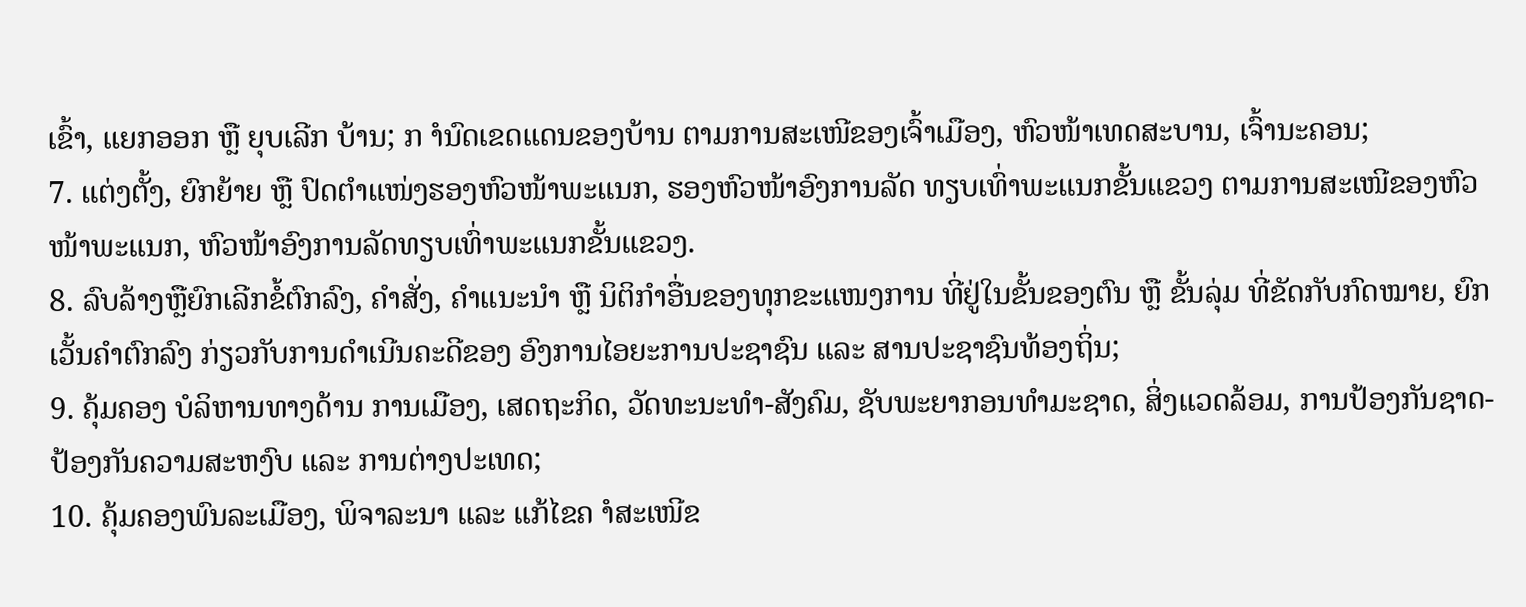ເຂົ້າ, ແຍກອອກ ຫຼື ຍຸບເລີກ ບ້ານ; ກ ຳນົດເຂດແດນຂອງບ້ານ ຕາມການສະເໜີຂອງເຈົ້າເມືອງ, ຫົວໜ້າເທດສະບານ, ເຈົ້ານະຄອນ;
7. ແຕ່ງຕັ້ງ, ຍົກຍ້າຍ ຫຼື ປົດຕຳແໜ່ງຮອງຫົວໜ້າພະແນກ, ຮອງຫົວໜ້າອົງການລັດ ທຽບເທົ່າພະແນກຂັ້ນແຂວງ ຕາມການສະເໜີຂອງຫົວໜ້າພະແນກ, ຫົວໜ້າອົງການລັດທຽບເທົ່າພະແນກຂັ້ນແຂວງ.
8. ລົບລ້າງຫຼືຍົກເລີກຂໍ້ຕົກລົງ, ຄຳສັ່ງ, ຄຳແນະນຳ ຫຼື ນິຕິກຳອື່ນຂອງທຸກຂະແໜງການ ທີ່ຢູ່ໃນຂັ້ນຂອງຕົນ ຫຼື ຂັ້ນລຸ່ມ ທີ່ຂັດກັບກົດໝາຍ, ຍົກເວັ້ນຄຳຕົກລົງ ກ່ຽວກັບການດຳເນີນຄະດີຂອງ ອົງການໄອຍະການປະຊາຊົນ ແລະ ສານປະຊາຊົນທ້ອງຖິ່ນ;
9. ຄຸ້ມຄອງ ບໍລິຫານທາງດ້ານ ການເມືອງ, ເສດຖະກິດ, ວັດທະນະທຳ-ສັງຄົມ, ຊັບພະຍາກອນທຳມະຊາດ, ສິ່ງແວດລ້ອມ, ການປ້ອງກັນຊາດ-ປ້ອງກັນຄວາມສະຫງົບ ແລະ ການຕ່າງປະເທດ;
10. ຄຸ້ມຄອງພົນລະເມືອງ, ພິຈາລະນາ ແລະ ແກ້ໄຂຄ ຳສະເໜີຂ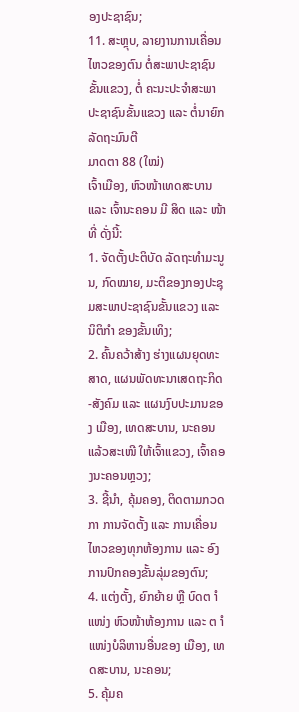ອງປະຊາຊົນ;
11. ສະຫຼຸບ, ລາຍງານການເຄື່ອນໄຫວຂອງຕົນ ຕໍ່ສະພາປະຊາຊົນຂັ້ນແຂວງ, ຕໍ່ ຄະນະປະຈຳສະພາປະຊາຊົນຂັ້ນແຂວງ ແລະ ຕໍ່ນາຍົກລັດຖະມົນຕີ
ມາດຕາ 88 (ໃໝ່)
ເຈົ້າເມືອງ, ຫົວໜ້າເທດສະບານ ແລະ ເຈົ້ານະຄອນ ມີ ສິດ ແລະ ໜ້າທີ່ ດັ່ງນີ້:
1. ຈັດຕັ້ງປະຕິບັດ ລັດຖະທຳມະນູນ, ກົດໝາຍ, ມະຕິຂອງກອງປະຊຸມສະພາປະຊາຊົນຂັ້ນແຂວງ ແລະ ນິຕິກຳ ຂອງຂັ້ນເທິງ;
2. ຄົ້ນຄວ້າສ້າງ ຮ່າງແຜນຍຸດທະສາດ, ແຜນພັດທະນາເສດຖະກິດ-ສັງຄົມ ແລະ ແຜນງົບປະມານຂອງ ເມືອງ, ເທດສະບານ, ນະຄອນ ແລ້ວສະເໜີ ໃຫ້ເຈົ້າແຂວງ, ເຈົ້າຄອງນະຄອນຫຼວງ;
3. ຊີ້ນຳ, ຄຸ້ມຄອງ, ຕິດຕາມກວດກາ ການຈັດຕັ້ງ ແລະ ການເຄື່ອນໄຫວຂອງທຸກຫ້ອງການ ແລະ ອົງການປົກຄອງຂັ້ນລຸ່ມຂອງຕົນ;
4. ແຕ່ງຕັ້ງ, ຍົກຍ້າຍ ຫຼື ບົດຕ ຳແໜ່ງ ຫົວໜ້າຫ້ອງການ ແລະ ຕ ຳແໜ່ງບໍລິຫານອື່ນຂອງ ເມືອງ, ເທດສະບານ, ນະຄອນ;
5. ຄຸ້ມຄ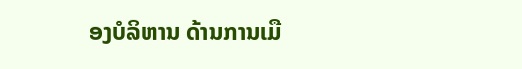ອງບໍລິຫານ ດ້ານການເມື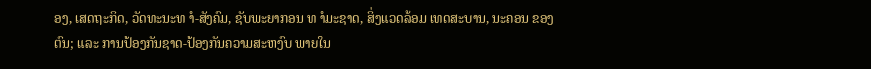ອງ, ເສດຖະກິດ, ວັດທະນະທ ຳ-ສັງຄົມ, ຊັບພະຍາກອນ ທ ຳມະຊາດ, ສິ່ງແວດລ້ອມ ເທດສະບານ, ນະຄອນ ຂອງຕົນ; ແລະ ການປ້ອງກັນຊາດ-ປ້ອງກັນຄວາມສະຫງົບ ພາຍໃນ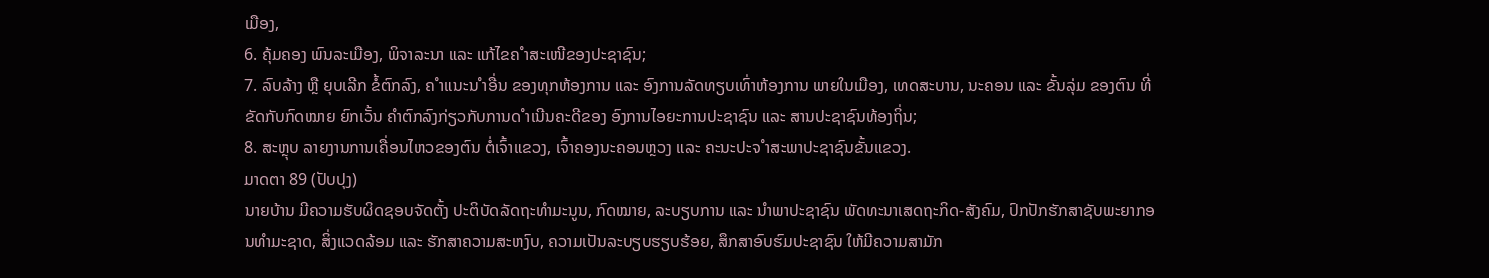ເມືອງ,
6. ຄຸ້ມຄອງ ພົນລະເມືອງ, ພິຈາລະນາ ແລະ ແກ້ໄຂຄ ຳສະເໜີຂອງປະຊາຊົນ;
7. ລົບລ້າງ ຫຼື ຍຸບເລີກ ຂໍ້ຕົກລົງ, ຄ ຳແນະນ ຳອື່ນ ຂອງທຸກຫ້ອງການ ແລະ ອົງການລັດທຽບເທົ່າຫ້ອງການ ພາຍໃນເມືອງ, ເທດສະບານ, ນະຄອນ ແລະ ຂັ້ນລຸ່ມ ຂອງຕົນ ທີ່ຂັດກັບກົດໝາຍ ຍົກເວັ້ນ ຄຳຕົກລົງກ່ຽວກັບການດ ຳເນີນຄະດີຂອງ ອົງການໄອຍະການປະຊາຊົນ ແລະ ສານປະຊາຊົນທ້ອງຖິ່ນ;
8. ສະຫຼຸບ ລາຍງານການເຄື່ອນໄຫວຂອງຕົນ ຕໍ່ເຈົ້າແຂວງ, ເຈົ້າຄອງນະຄອນຫຼວງ ແລະ ຄະນະປະຈ ຳສະພາປະຊາຊົນຂັ້ນແຂວງ.
ມາດຕາ 89 (ປັບປຸງ)
ນາຍບ້ານ ມີຄວາມຮັບຜິດຊອບຈັດຕັ້ງ ປະຕິບັດລັດຖະທຳມະນູນ, ກົດໝາຍ, ລະບຽບການ ແລະ ນຳພາປະຊາຊົນ ພັດທະນາເສດຖະກິດ-ສັງຄົມ, ປົກປັກຮັກສາຊັບພະຍາກອນທຳມະຊາດ, ສິ່ງແວດລ້ອມ ແລະ ຮັກສາຄວາມສະຫງົບ, ຄວາມເປັນລະບຽບຮຽບຮ້ອຍ, ສຶກສາອົບຮົມປະຊາຊົນ ໃຫ້ມີຄວາມສາມັກ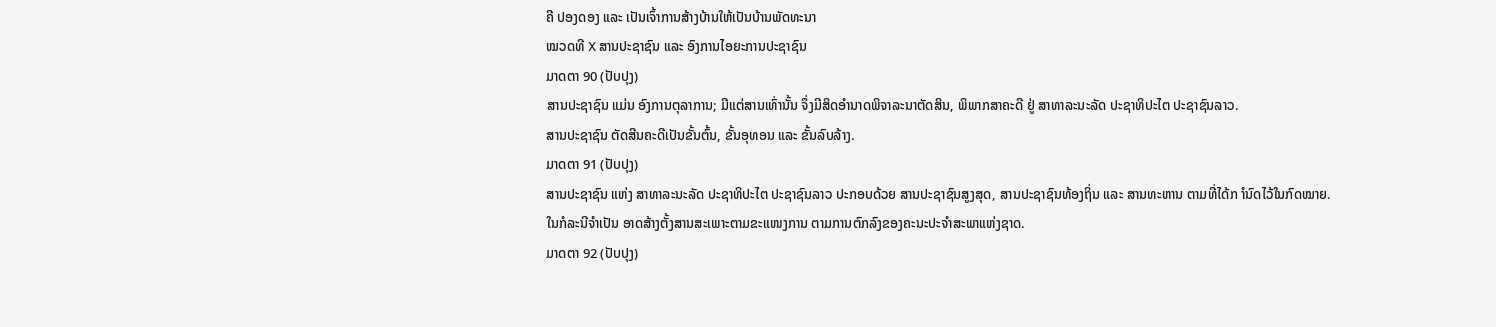ຄີ ປອງດອງ ແລະ ເປັນເຈົ້າການສ້າງບ້ານໃຫ້ເປັນບ້ານພັດທະນາ
ໝວດທີ X ສານປະຊາຊົນ ແລະ ອົງການໄອຍະການປະຊາຊົນ
ມາດຕາ 90 (ປັບປຸງ)
ສານປະຊາຊົນ ແມ່ນ ອົງການຕຸລາການ; ມີແຕ່ສານເທົ່ານັ້ນ ຈຶ່ງມີສິດອຳນາດພິຈາລະນາຕັດສິນ, ພິພາກສາຄະດີ ຢູ່ ສາທາລະນະລັດ ປະຊາທິປະໄຕ ປະຊາຊົນລາວ.
ສານປະຊາຊົນ ຕັດສີນຄະດີເປັນຂັ້ນຕົ້ນ, ຂັ້ນອຸທອນ ແລະ ຂັ້ນລົບລ້າງ.
ມາດຕາ 91 (ປັບປຸງ)
ສານປະຊາຊົນ ແຫ່ງ ສາທາລະນະລັດ ປະຊາທິປະໄຕ ປະຊາຊົນລາວ ປະກອບດ້ວຍ ສານປະຊາຊົນສູງສຸດ, ສານປະຊາຊົນທ້ອງຖິ່ນ ແລະ ສານທະຫານ ຕາມທີ່ໄດ້ກ ຳນົດໄວ້ໃນກົດໝາຍ.
ໃນກໍລະນີຈຳເປັນ ອາດສ້າງຕັ້ງສານສະເພາະຕາມຂະແໜງການ ຕາມການຕົກລົງຂອງຄະນະປະຈຳສະພາແຫ່ງຊາດ.
ມາດຕາ 92 (ປັບປຸງ)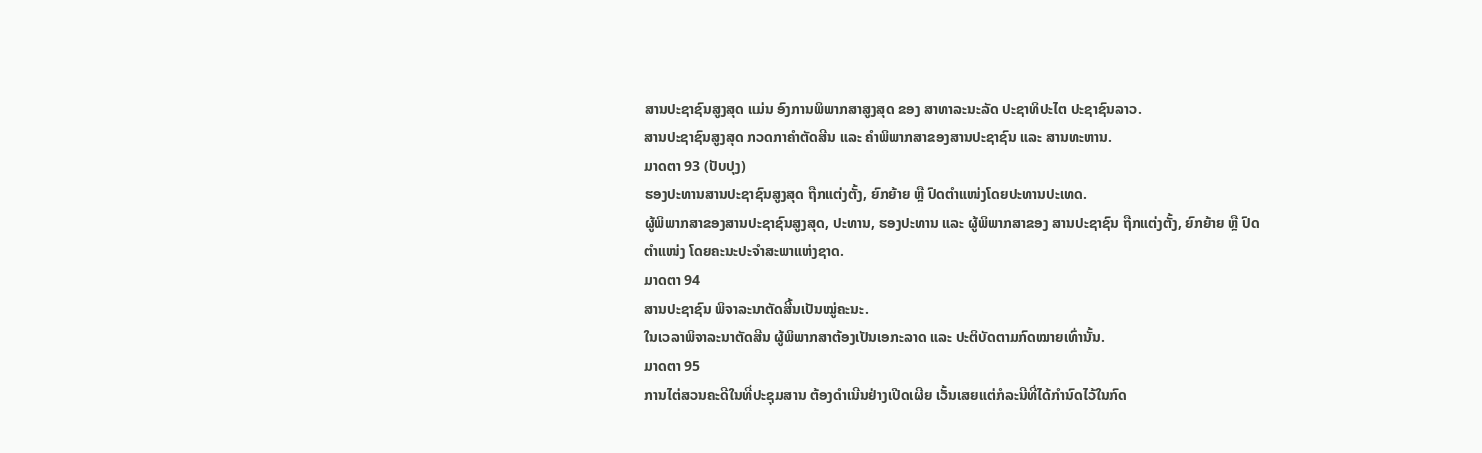ສານປະຊາຊົນສູງສຸດ ແມ່ນ ອົງການພິພາກສາສູງສຸດ ຂອງ ສາທາລະນະລັດ ປະຊາທິປະໄຕ ປະຊາຊົນລາວ.
ສານປະຊາຊົນສູງສຸດ ກວດກາຄຳຕັດສີນ ແລະ ຄຳພິພາກສາຂອງສານປະຊາຊົນ ແລະ ສານທະຫານ.
ມາດຕາ 93 (ປັບປຸງ)
ຮອງປະທານສານປະຊາຊົນສູງສຸດ ຖືກແຕ່ງຕັ້ງ, ຍົກຍ້າຍ ຫຼື ປົດຕຳແໜ່ງໂດຍປະທານປະເທດ.
ຜູ້ພິພາກສາຂອງສານປະຊາຊົນສູງສຸດ, ປະທານ, ຮອງປະທານ ແລະ ຜູ້ພິພາກສາຂອງ ສານປະຊາຊົນ ຖືກແຕ່ງຕັ້ງ, ຍົກຍ້າຍ ຫຼື ປົດຕຳແໜ່ງ ໂດຍຄະນະປະຈຳສະພາແຫ່ງຊາດ.
ມາດຕາ 94
ສານປະຊາຊົນ ພິຈາລະນາຕັດສີ້ນເປັນໝູ່ຄະນະ.
ໃນເວລາພິຈາລະນາຕັດສີນ ຜູ້ພິພາກສາຕ້ອງເປັນເອກະລາດ ແລະ ປະຕິບັດຕາມກົດໝາຍເທົ່ານັ້ນ.
ມາດຕາ 95
ການໄຕ່ສວນຄະດີໃນທີ່ປະຊຸມສານ ຕ້ອງດຳເນີນຢ່າງເປີດເຜີຍ ເວັ້ນເສຍແຕ່ກໍລະນີທີ່ໄດ້ກຳນົດໄວ້ໃນກົດ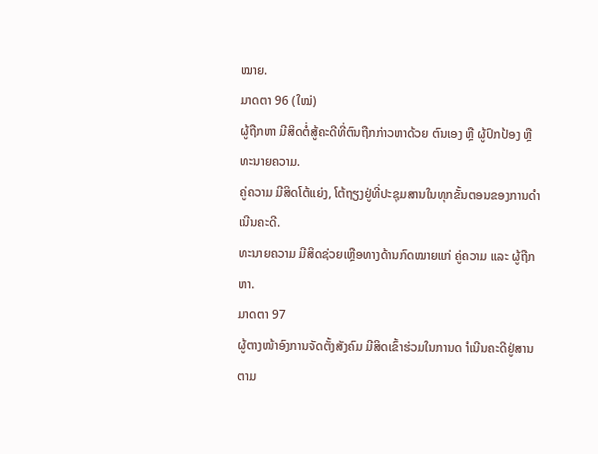ໝາຍ.
ມາດຕາ 96 (ໃໝ່)
ຜູ້ຖືກຫາ ມີສິດຕໍ່ສູ້ຄະດີທີ່ຕົນຖືກກ່າວຫາດ້ວຍ ຕົນເອງ ຫຼື ຜູ້ປົກປ້ອງ ຫຼື ທະນາຍຄວາມ.
ຄູ່ຄວາມ ມີສິດໂຕ້ແຍ່ງ, ໂຕ້ຖຽງຢູ່ທີ່ປະຊຸມສານໃນທຸກຂັ້ນຕອນຂອງການດຳເນີນຄະດີ.
ທະນາຍຄວາມ ມີສິດຊ່ວຍເຫຼືອທາງດ້ານກົດໝາຍແກ່ ຄູ່ຄວາມ ແລະ ຜູ້ຖືກຫາ.
ມາດຕາ 97
ຜູ້ຕາງໜ້າອົງການຈັດຕັ້ງສັງຄົມ ມີສິດເຂົ້າຮ່ວມໃນການດ ຳເນີນຄະດີຢູ່ສານ ຕາມ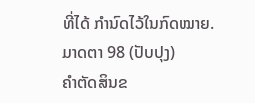ທີ່ໄດ້ ກຳນົດໄວ້ໃນກົດໝາຍ.
ມາດຕາ 98 (ປັບປຸງ)
ຄຳຕັດສິນຂ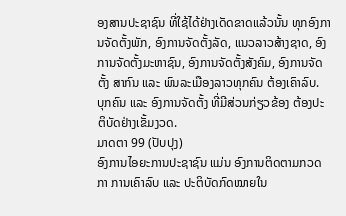ອງສານປະຊາຊົນ ທີ່ໃຊ້ໄດ້ຢ່າງເດັດຂາດແລ້ວນັ້ນ ທຸກອົງການຈັດຕັ້ງພັກ, ອົງການຈັດຕັ້ງລັດ, ແນວລາວສ້າງຊາດ, ອົງການຈັດຕັ້ງມະຫາຊົນ, ອົງການຈັດຕັ້ງສັງຄົມ, ອົງການຈັດຕັ້ງ ສາກົນ ແລະ ພົນລະເມືອງລາວທຸກຄົນ ຕ້ອງເຄົາລົບ.
ບຸກຄົນ ແລະ ອົງການຈັດຕັ້ງ ທີ່ມີສ່ວນກ່ຽວຂ້ອງ ຕ້ອງປະຕິບັດຢ່າງເຂັ້ມງວດ.
ມາດຕາ 99 (ປັບປຸງ)
ອົງການໄອຍະການປະຊາຊົນ ແມ່ນ ອົງການຕິດຕາມກວດກາ ການເຄົາລົບ ແລະ ປະຕິບັດກົດໝາຍໃນ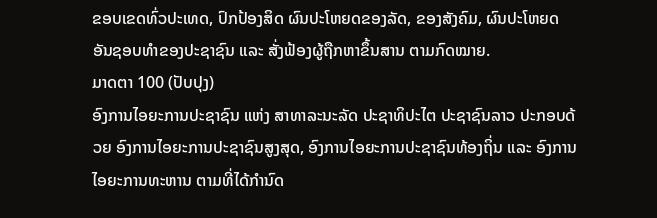ຂອບເຂດທົ່ວປະເທດ, ປົກປ້ອງສິດ ຜົນປະໂຫຍດຂອງລັດ, ຂອງສັງຄົມ, ຜົນປະໂຫຍດ ອັນຊອບທຳຂອງປະຊາຊົນ ແລະ ສັ່ງຟ້ອງຜູ້ຖືກຫາຂຶ້ນສານ ຕາມກົດໝາຍ.
ມາດຕາ 100 (ປັບປຸງ)
ອົງການໄອຍະການປະຊາຊົນ ແຫ່ງ ສາທາລະນະລັດ ປະຊາທິປະໄຕ ປະຊາຊົນລາວ ປະກອບດ້ວຍ ອົງການໄອຍະການປະຊາຊົນສູງສຸດ, ອົງການໄອຍະການປະຊາຊົນທ້ອງຖິ່ນ ແລະ ອົງການ ໄອຍະການທະຫານ ຕາມທີ່ໄດ້ກຳນົດ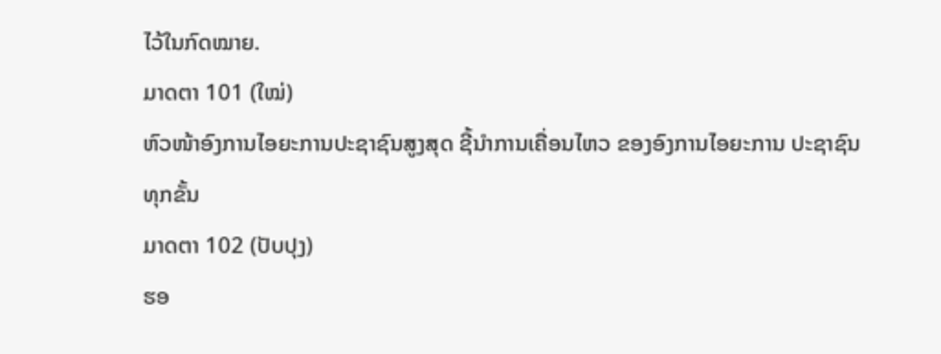ໄວ້ໃນກົດໝາຍ.
ມາດຕາ 101 (ໃໝ່)
ຫົວໜ້າອົງການໄອຍະການປະຊາຊົນສູງສຸດ ຊີ້ນຳການເຄື່ອນໄຫວ ຂອງອົງການໄອຍະການ ປະຊາຊົນທຸກຂັ້ນ
ມາດຕາ 102 (ປັບປຸງ)
ຮອ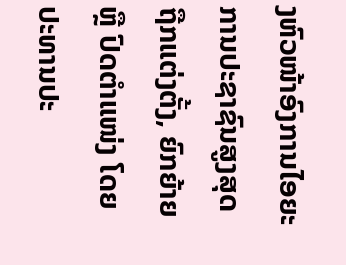ງຫົວໜ້າອົງການໄອຍະການປະຊາຊົນສູງສຸດ ຖືກແຕ່ງຕັ້ງ, ຍົກຍ້າຍ ຫຼື ປົດຕຳແໜ່ງ ໂດຍປະທານປະ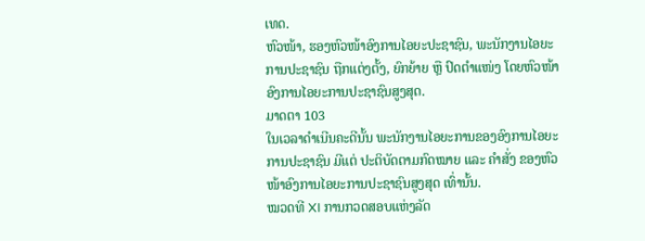ເທດ.
ຫົວໜ້າ, ຮອງຫົວໜ້າອົງການໄອຍະປະຊາຊົນ, ພະນັກງານໄອຍະການປະຊາຊົນ ຖືກແຕ່ງຕັ້ງ, ຍົກຍ້າຍ ຫຼື ປົດຕຳແໜ່ງ ໂດຍຫົວໜ້າອົງການໄອຍະການປະຊາຊົນສູງສຸດ.
ມາດຕາ 103
ໃນເວລາດຳເນີນຄະດີນັ້ນ ພະນັກງານໄອຍະການຂອງອົງການໄອຍະການປະຊາຊົນ ມີແຕ່ ປະຕິບັດຕາມກົດໝາຍ ແລະ ຄຳສັ່ງ ຂອງຫົວໜ້າອົງການໄອຍະການປະຊາຊົນສູງສຸດ ເທົ່ານັ້ນ.
ໝວດທີ XI ການກວດສອບແຫ່ງລັດ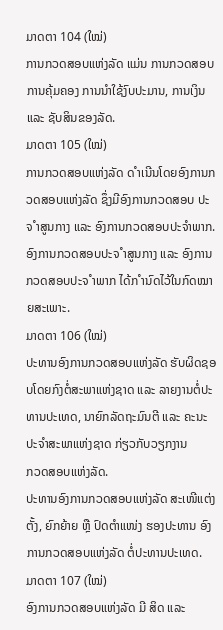ມາດຕາ 104 (ໃໝ່)
ການກວດສອບແຫ່ງລັດ ແມ່ນ ການກວດສອບ ການຄຸ້ມຄອງ ການນຳໃຊ້ງົບປະມານ, ການເງິນ ແລະ ຊັບສິນຂອງລັດ.
ມາດຕາ 105 (ໃໝ່)
ການກວດສອບແຫ່ງລັດ ດ ຳເນີນໂດຍອົງການກວດສອບແຫ່ງລັດ ຊຶ່ງມີອົງການກວດສອບ ປະຈ ຳສູນກາງ ແລະ ອົງການກວດສອບປະຈຳພາກ.
ອົງການກວດສອບປະຈ ຳສູນກາງ ແລະ ອົງການກວດສອບປະຈ ຳພາກ ໄດ້ກ ຳນົດໄວ້ໃນກົດໝາຍສະເພາະ.
ມາດຕາ 106 (ໃໝ່)
ປະທານອົງການກວດສອບແຫ່ງລັດ ຮັບຜິດຊອບໂດຍກົງຕໍ່ສະພາແຫ່ງຊາດ ແລະ ລາຍງານຕໍ່ປະທານປະເທດ, ນາຍົກລັດຖະມົນຕີ ແລະ ຄະນະປະຈຳສະພາແຫ່ງຊາດ ກ່ຽວກັບວຽກງານ
ກວດສອບແຫ່ງລັດ.
ປະທານອົງການກວດສອບແຫ່ງລັດ ສະເໜີແຕ່ງຕັ້ງ, ຍົກຍ້າຍ ຫຼື ປົດຕຳແໜ່ງ ຮອງປະທານ ອົງການກວດສອບແຫ່ງລັດ ຕໍ່ປະທານປະເທດ.
ມາດຕາ 107 (ໃໝ່)
ອົງການກວດສອບແຫ່ງລັດ ມີ ສິດ ແລະ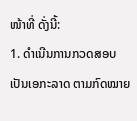ໜ້າທີ່ ດັ່ງນີ້:
1. ດຳເນີນການກວດສອບເປັນເອກະລາດ ຕາມກົດໝາຍ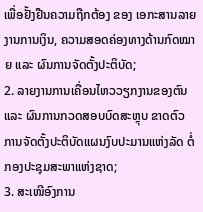ເພື່ອຢັ້ງຢືນຄວາມຖືກຕ້ອງ ຂອງ ເອກະສານລາຍງານການເງິນ, ຄວາມສອດຄ່ອງທາງດ້ານກົດໝາຍ ແລະ ຜົນການຈັດຕັ້ງປະຕິບັດ;
2. ລາຍງານການເຄື່ອນໄຫວວຽກງານຂອງຕົນ ແລະ ຜົນການກວດສອບບົດສະຫຼຸບ ຂາດຕົວ ການຈັດຕັ້ງປະຕິບັດແຜນງົບປະມານແຫ່ງລັດ ຕໍ່ກອງປະຊຸມສະພາແຫ່ງຊາດ;
3. ສະເໜີອົງການ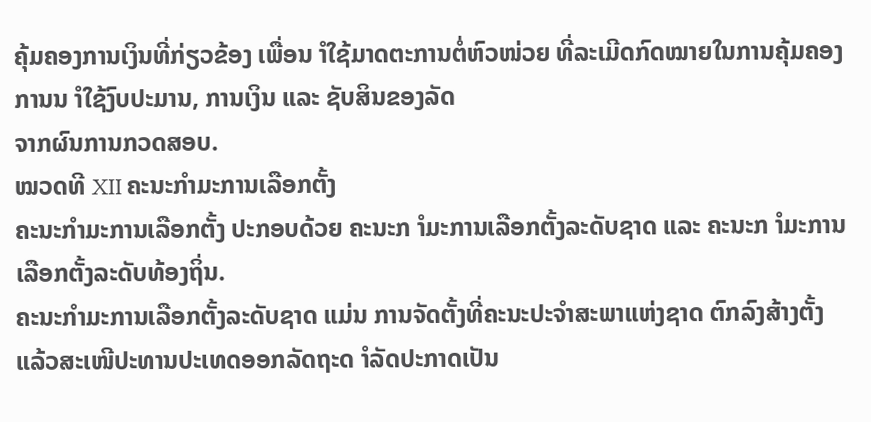ຄຸ້ມຄອງການເງິນທີ່ກ່ຽວຂ້ອງ ເພື່ອນ ຳໃຊ້ມາດຕະການຕໍ່ຫົວໜ່ວຍ ທີ່ລະເມີດກົດໝາຍໃນການຄຸ້ມຄອງ ການນ ຳໃຊ້ງົບປະມານ, ການເງິນ ແລະ ຊັບສິນຂອງລັດ
ຈາກຜົນການກວດສອບ.
ໝວດທີ XII ຄະນະກຳມະການເລືອກຕັ້ງ
ຄະນະກຳມະການເລືອກຕັ້ງ ປະກອບດ້ວຍ ຄະນະກ ຳມະການເລືອກຕັ້ງລະດັບຊາດ ແລະ ຄະນະກ ຳມະການເລືອກຕັ້ງລະດັບທ້ອງຖິ່ນ.
ຄະນະກຳມະການເລືອກຕັ້ງລະດັບຊາດ ແມ່ນ ການຈັດຕັ້ງທີ່ຄະນະປະຈຳສະພາແຫ່ງຊາດ ຕົກລົງສ້າງຕັ້ງ ແລ້ວສະເໜີປະທານປະເທດອອກລັດຖະດ ຳລັດປະກາດເປັນ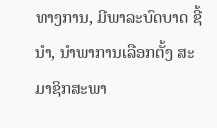ທາງການ, ມີພາລະບົດບາດ ຊີ້ນຳ, ນຳພາການເລືອກຕັ້ງ ສະມາຊິກສະພາ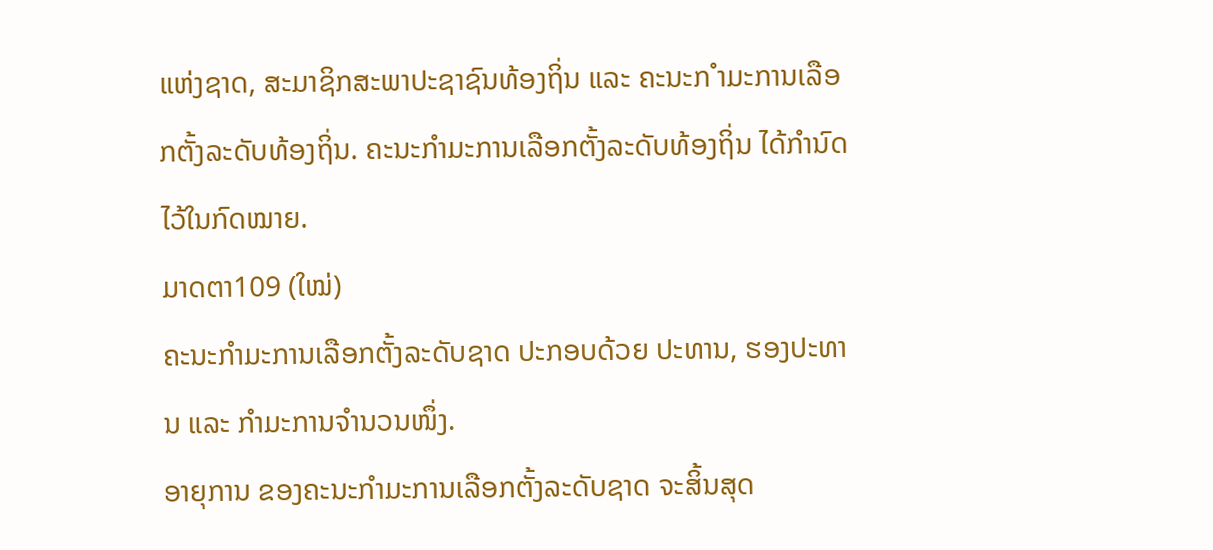ແຫ່ງຊາດ, ສະມາຊິກສະພາປະຊາຊົນທ້ອງຖິ່ນ ແລະ ຄະນະກ ຳມະການເລືອກຕັ້ງລະດັບທ້ອງຖິ່ນ. ຄະນະກຳມະການເລືອກຕັ້ງລະດັບທ້ອງຖິ່ນ ໄດ້ກຳນົດໄວ້ໃນກົດໝາຍ.
ມາດຕາ109 (ໃໝ່)
ຄະນະກຳມະການເລືອກຕັ້ງລະດັບຊາດ ປະກອບດ້ວຍ ປະທານ, ຮອງປະທານ ແລະ ກຳມະການຈຳນວນໜຶ່ງ.
ອາຍຸການ ຂອງຄະນະກຳມະການເລືອກຕັ້ງລະດັບຊາດ ຈະສິ້ນສຸດ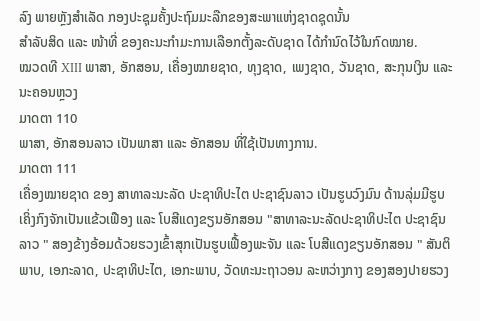ລົງ ພາຍຫຼັງສຳເລັດ ກອງປະຊຸມຄັ້ງປະຖົມມະລືກຂອງສະພາແຫ່ງຊາດຊຸດນັ້ນ
ສຳລັບສິດ ແລະ ໜ້າທີ່ ຂອງຄະນະກຳມະການເລືອກຕັ້ງລະດັບຊາດ ໄດ້ກຳນົດໄວ້ໃນກົດໝາຍ.
ໝວດທີ XIII ພາສາ, ອັກສອນ, ເຄື່ອງໝາຍຊາດ, ທຸງຊາດ, ເພງຊາດ, ວັນຊາດ, ສະກຸນເງິນ ແລະ ນະຄອນຫຼວງ
ມາດຕາ 110
ພາສາ, ອັກສອນລາວ ເປັນພາສາ ແລະ ອັກສອນ ທີ່ໃຊ້ເປັນທາງການ.
ມາດຕາ 111
ເຄື່ອງໝາຍຊາດ ຂອງ ສາທາລະນະລັດ ປະຊາທິປະໄຕ ປະຊາຊົນລາວ ເປັນຮູບວົງມົນ ດ້ານລຸ່ມມີຮູບເຄິ່ງກົງຈັກເປັນແຂ້ວເຟືອງ ແລະ ໂບສີແດງຂຽນອັກສອນ "ສາທາລະນະລັດປະຊາທິປະໄຕ ປະຊາຊົນລາວ " ສອງຂ້າງອ້ອມດ້ວຍຮວງເຂົ້າສຸກເປັນຮູບເຟື້ອງພະຈັນ ແລະ ໂບສີແດງຂຽນອັກສອນ " ສັນຕິພາບ, ເອກະລາດ, ປະຊາທິປະໄຕ, ເອກະພາບ, ວັດທະນະຖາວອນ ລະຫວ່າງກາງ ຂອງສອງປາຍຮວງ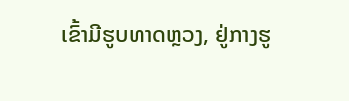ເຂົ້າມີຮູບທາດຫຼວງ, ຢູ່ກາງຮູ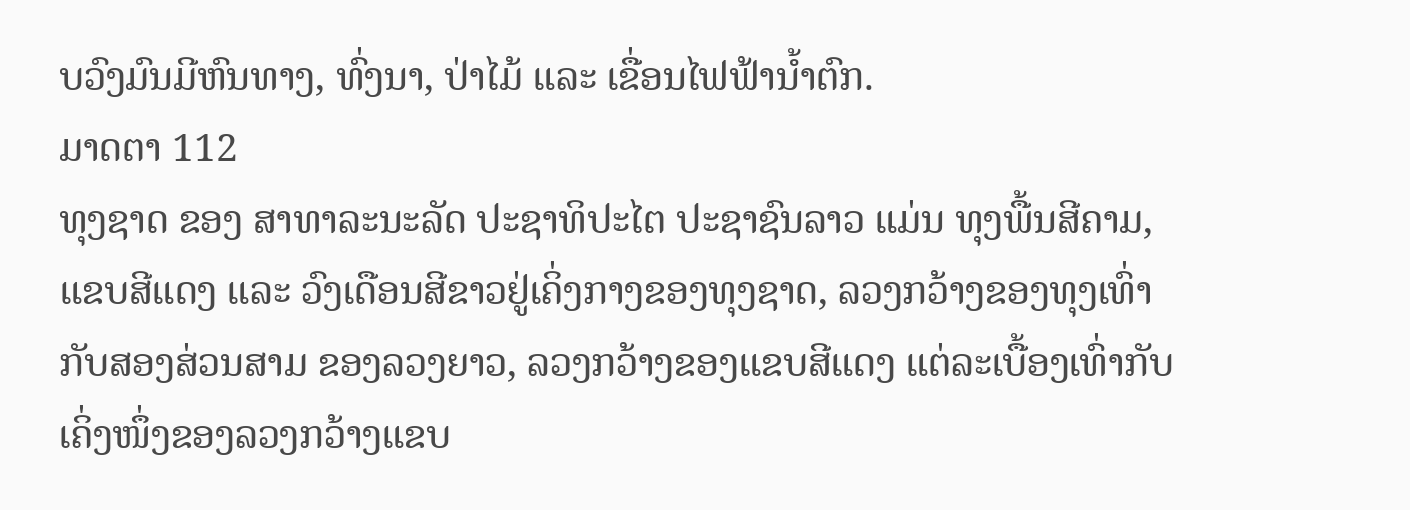ບວົງມົນມີຫົນທາງ, ທົ່ງນາ, ປ່າໄມ້ ແລະ ເຂື່ອນໄຟຟ້ານ້ຳຕົກ.
ມາດຕາ 112
ທຸງຊາດ ຂອງ ສາທາລະນະລັດ ປະຊາທິປະໄຕ ປະຊາຊົນລາວ ແມ່ນ ທຸງພື້ນສີຄາມ, ແຂບສີແດງ ແລະ ວົງເດືອນສີຂາວຢູ່ເຄິ່ງກາງຂອງທຸງຊາດ, ລວງກວ້າງຂອງທຸງເທົ່າກັບສອງສ່ວນສາມ ຂອງລວງຍາວ, ລວງກວ້າງຂອງແຂບສີແດງ ແຕ່ລະເບື້ອງເທົ່າກັບເຄິ່ງໜຶ່ງຂອງລວງກວ້າງແຂບ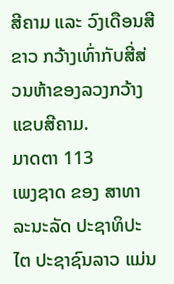ສີຄາມ ແລະ ວົງເດືອນສີຂາວ ກວ້າງເທົ່າກັບສີ່ສ່ວນຫ້າຂອງລວງກວ້າງແຂບສີຄາມ.
ມາດຕາ 113
ເພງຊາດ ຂອງ ສາທາລະນະລັດ ປະຊາທິປະໄຕ ປະຊາຊົນລາວ ແມ່ນ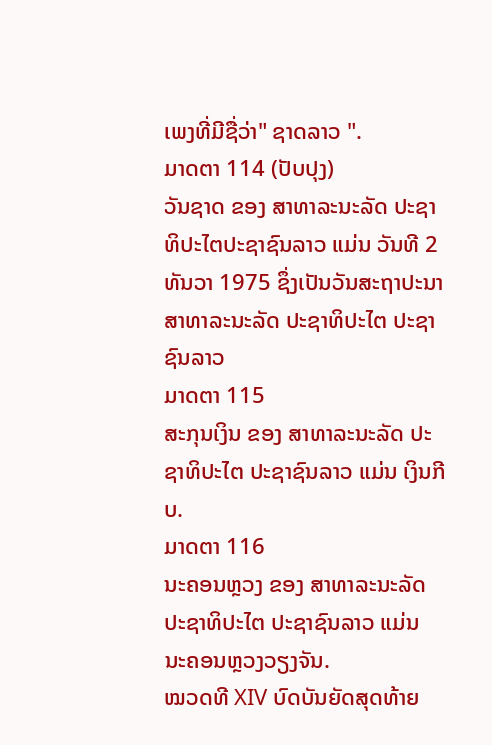ເພງທີ່ມີຊື່ວ່າ" ຊາດລາວ ".
ມາດຕາ 114 (ປັບປຸງ)
ວັນຊາດ ຂອງ ສາທາລະນະລັດ ປະຊາທິປະໄຕປະຊາຊົນລາວ ແມ່ນ ວັນທີ 2 ທັນວາ 1975 ຊຶ່ງເປັນວັນສະຖາປະນາ ສາທາລະນະລັດ ປະຊາທິປະໄຕ ປະຊາຊົນລາວ
ມາດຕາ 115
ສະກຸນເງິນ ຂອງ ສາທາລະນະລັດ ປະຊາທິປະໄຕ ປະຊາຊົນລາວ ແມ່ນ ເງິນກີບ.
ມາດຕາ 116
ນະຄອນຫຼວງ ຂອງ ສາທາລະນະລັດ ປະຊາທິປະໄຕ ປະຊາຊົນລາວ ແມ່ນ ນະຄອນຫຼວງວຽງຈັນ.
ໝວດທີ XIV ບົດບັນຍັດສຸດທ້າຍ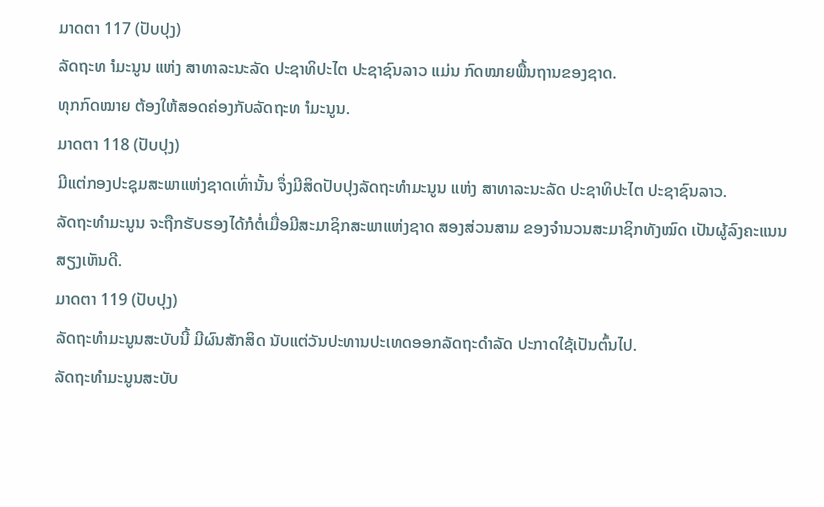ມາດຕາ 117 (ປັບປຸງ)
ລັດຖະທ ຳມະນູນ ແຫ່ງ ສາທາລະນະລັດ ປະຊາທິປະໄຕ ປະຊາຊົນລາວ ແມ່ນ ກົດໝາຍພື້ນຖານຂອງຊາດ.
ທຸກກົດໝາຍ ຕ້ອງໃຫ້ສອດຄ່ອງກັບລັດຖະທ ຳມະນູນ.
ມາດຕາ 118 (ປັບປຸງ)
ມີແຕ່ກອງປະຊຸມສະພາແຫ່ງຊາດເທົ່ານັ້ນ ຈຶ່ງມີສິດປັບປຸງລັດຖະທຳມະນູນ ແຫ່ງ ສາທາລະນະລັດ ປະຊາທິປະໄຕ ປະຊາຊົນລາວ.
ລັດຖະທຳມະນູນ ຈະຖືກຮັບຮອງໄດ້ກໍຕໍ່ເມື່ອມີສະມາຊິກສະພາແຫ່ງຊາດ ສອງສ່ວນສາມ ຂອງຈຳນວນສະມາຊິກທັງໝົດ ເປັນຜູ້ລົງຄະແນນສຽງເຫັນດີ.
ມາດຕາ 119 (ປັບປຸງ)
ລັດຖະທຳມະນູນສະບັບນີ້ ມີຜົນສັກສິດ ນັບແຕ່ວັນປະທານປະເທດອອກລັດຖະດຳລັດ ປະກາດໃຊ້ເປັນຕົ້ນໄປ.
ລັດຖະທຳມະນູນສະບັບ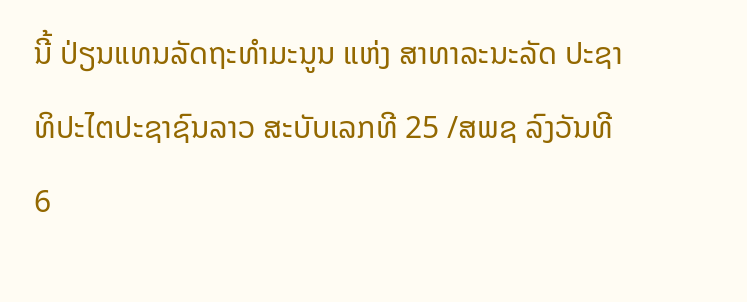ນີ້ ປ່ຽນແທນລັດຖະທຳມະນູນ ແຫ່ງ ສາທາລະນະລັດ ປະຊາທິປະໄຕປະຊາຊົນລາວ ສະບັບເລກທີ 25 /ສພຊ ລົງວັນທີ 6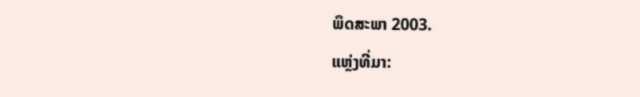ພຶດສະພາ 2003.
ແຫຼ່ງທີ່ມາ: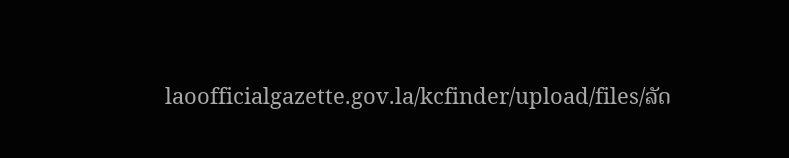laoofficialgazette.gov.la/kcfinder/upload/files/ລັດ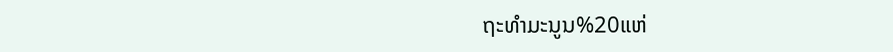ຖະທຳມະນູນ%20ແຫ່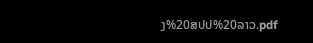ງ%20ສປປ%20ລາວ.pdf